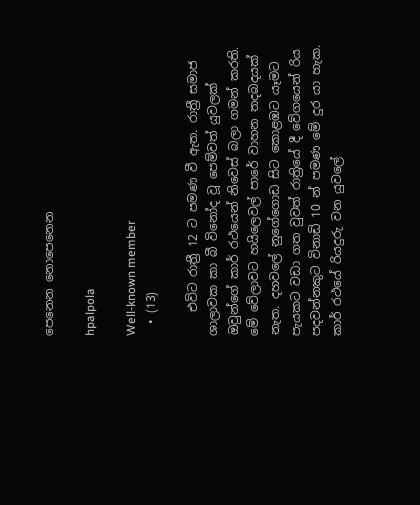පෙනෙන නොපෙනෙන

hpalpola

Well-known member
  • (13)

    එවිට රාත්‍රී 12 ට පමණ වී ඇත. රාත්‍රී සමාජ ශාලාවක කා බී විනෝද වූ පෙම්වත් යුවලක් ඔවුන්ගේ කාර් රථයෙන් නිවෙස් බලා ගමන් කරති. මේ වේලාවට හයිලෙවල් පාරේ වාහන තදබදයක් නැත. දහවලේ නුගේගොඩ සිට කොළඹට යෑමට පැයකට වඩා ගත වුවත් රාත්‍රියේ දී වේගයෙන් රිය පදවන්නකුට විනාඩි 10 න් පමණ මේ දුර යා හැක. කාර් රථයේ රියදුරු වන යුවලේ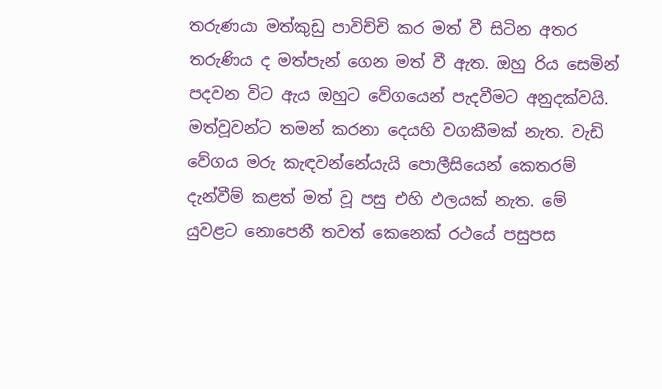තරුණයා මත්කුඩු පාවිච්චි කර මත් වී සිටින අතර තරුණිය ද මත්පැන් ගෙන මත් වී ඇත. ඔහු රිය සෙමින් පදවන විට ඇය ඔහුට වේගයෙන් පැදවීමට අනුදක්වයි. මත්වූවන්ට තමන් කරනා දෙයහි වගකීමක් නැත. වැඩි වේගය මරු කැඳවන්නේයැයි පොලීසියෙන් කෙතරම් දැන්වීම් කළත් මත් වූ පසු එහි ඵලයක් නැත. මේ යුවළට නොපෙනී තවත් කෙනෙක් රථයේ පසුපස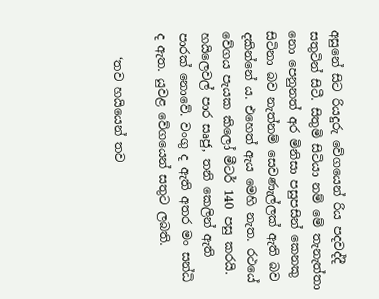අසුනේ සිට රියදුරු වේගයෙන් රිය පදවද්දී සතුටින් සිටී. සිතුමි සිටියා නම් මේ තැනැත්තා නො පෙනුනත් අර මිනිසා පසුපසින් කෙනකු සිටිනා බව නැත්නම් සෙවණැල්ලක් ඇති බව දකින්නේ ය. එහෙත් ඇය මෙහි නැත. රථයේ වේගය පැයක කිලෝ මීටර් 140 පසු කරයි. හයිලෙවල් පාර සෘජු, තනි කෙලින් ඇති පාරක් නොවේ. වංගු ද ඇති අතර මං සන්ධි ද ඇත. යුවළ වේගයෙන් සතුට ලබති.

    ‘තව හයියෙන් තව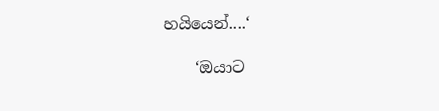හයියෙන්....‘

    ‘ඔයාට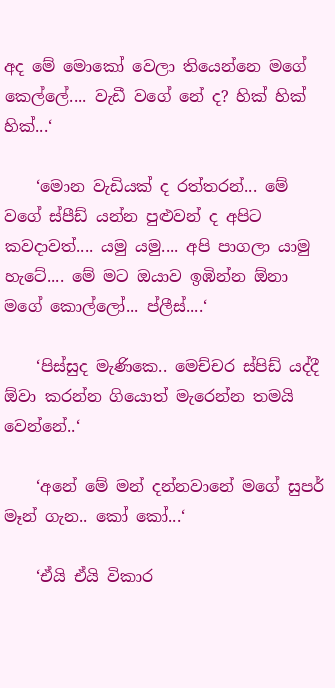අද මේ මොකෝ වෙලා තියෙන්නෙ මගේ කෙල්ලේ.... වැඩී වගේ නේ ද? හික් හික් හික්...‘

    ‘මොන වැඩියක් ද රත්තරන්... මේ වගේ ස්පීඩ් යන්න පුළුවන් ද අපිට කවදාවත්.... යමු යමු.... අපි පාගලා යාමු හැටේ.... මේ මට ඔයාව ඉඹින්න ඕනා මගේ කොල්ලෝ... ප්ලීස්....‘

    ‘පිස්සුද මැණිකෙ.. මෙච්චර ස්පිඩ් යද්දී ඕවා කරන්න ගියොත් මැරෙන්න තමයි වෙන්නේ..‘

    ‘අනේ මේ මන් දන්නවානේ මගේ සුපර් මෑන් ගැන.. කෝ කෝ...‘

    ‘ඒයි ඒයි විකාර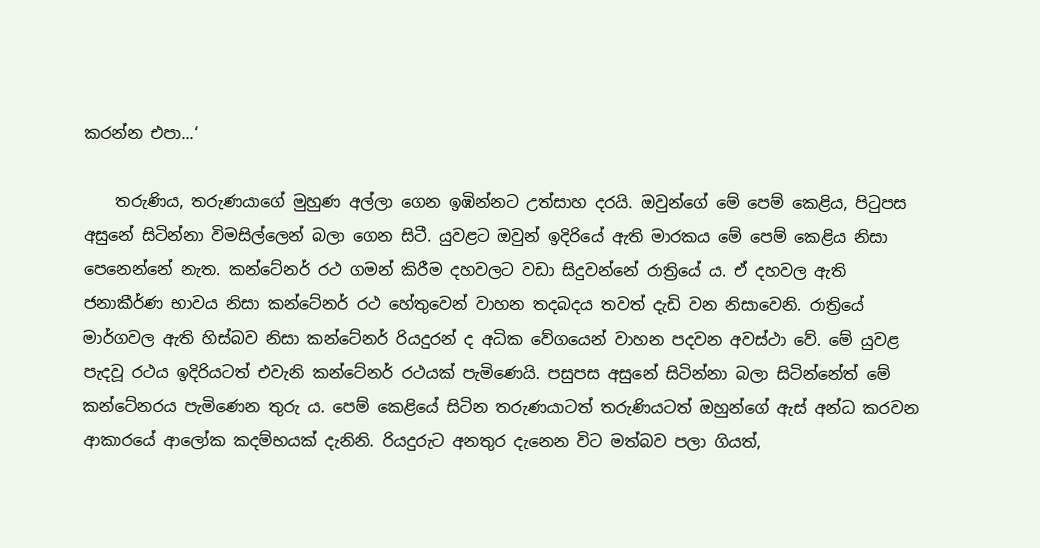කරන්න එපා...‘

    තරුණිය, තරුණයාගේ මුහුණ අල්ලා ගෙන ඉඹින්නට උත්සාහ දරයි. ඔවුන්ගේ මේ පෙම් කෙළිය, පිටුපස අසුනේ සිටින්නා විමසිල්ලෙන් බලා ගෙන සිටී. යුවළට ඔවුන් ඉදිරියේ ඇති මාරකය මේ පෙම් කෙළිය නිසා පෙනෙන්නේ නැත. කන්ටේනර් රථ ගමන් කිරීම දහවලට වඩා සිදුවන්නේ රාත්‍රියේ ය. ඒ දහවල ඇති ජනාකීර්ණ භාවය නිසා කන්ටේනර් රථ හේතුවෙන් වාහන තදබදය තවත් දැඩි වන නිසාවෙනි. රාත්‍රියේ මාර්ගවල ඇති හිස්බව නිසා කන්ටේනර් රියදුරන් ද අධික වේගයෙන් වාහන පදවන අවස්ථා වේ. මේ යුවළ පැදවූ රථය ඉදිරියටත් එවැනි කන්ටේනර් රථයක් පැමිණෙයි. පසුපස අසුනේ සිටින්නා බලා සිටින්නේත් මේ කන්ටේනරය පැමිණෙන තුරු ය. පෙම් කෙළියේ සිටින තරුණයාටත් තරුණියටත් ඔහුන්ගේ ඇස් අන්ධ කරවන ආකාරයේ ආලෝක කදම්භයක් දැනිනි. රියදුරුට අනතුර දැනෙන විට මත්බව පලා ගියත්,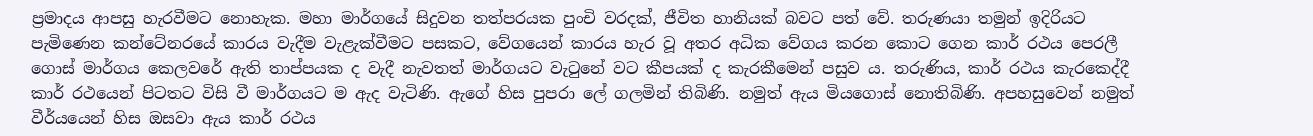ප්‍රමාදය ආපසු හැරවීමට නොහැක. මහා මාර්ගයේ සිදුවන තත්පරයක පුංචි වරදක්, ජීවිත හානියක් බවට පත් වේ. තරුණයා තමුන් ඉදිරියට පැමිණෙන කන්ටේනරයේ කාරය වැදීම වැළැක්වීමට පසකට, වේගයෙන් කාරය හැර වූ අතර අධික වේගය කරන කොට ගෙන කාර් රථය පෙරලී ගොස් මාර්ගය කෙලවරේ ඇති තාප්පයක ද වැදී නැවතත් මාර්ගයට වැටුනේ වට කීපයක් ද කැරකීමෙන් පසුව ය. තරුණිය, කාර් රථය කැරකෙද්දී කාර් රථයෙන් පිටතට විසි වී මාර්ගයට ම ඇද වැටිණි. ඇගේ හිස පුපරා ලේ ගලමින් තිබිණි. නමුත් ඇය මියගොස් නොතිබිණි. අපහසුවෙන් නමුත් වීර්යයෙන් හිස ඔසවා ඇය කාර් රථය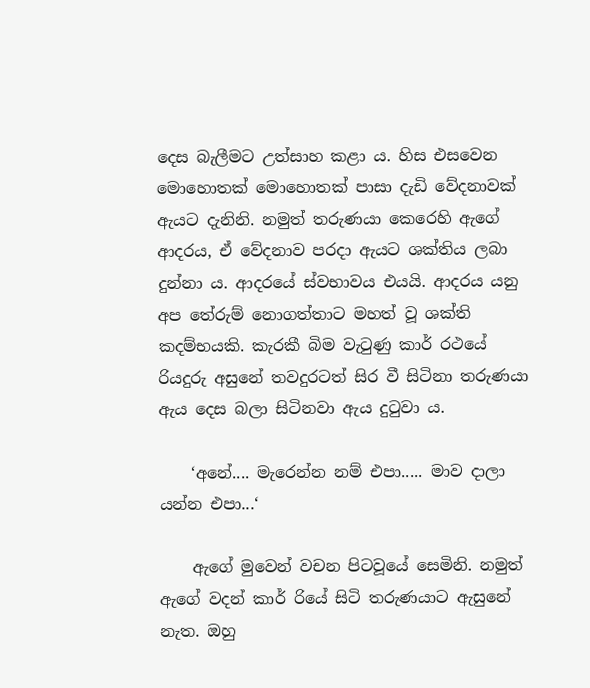දෙස බැලීමට උත්සාහ කළා ය. හිස එසවෙන මොහොතක් මොහොතක් පාසා දැඩි වේදනාවක් ඇයට දැනිනි. නමුත් තරුණයා කෙරෙහි ඇගේ ආදරය, ඒ වේදනාව පරදා ඇයට ශක්තිය ලබා දුන්නා ය. ආදරයේ ස්වභාවය එයයි. ආදරය යනු අප තේරුම් නොගත්තාට මහත් වූ ශක්ති කදම්භයකි. කැරකී බිම වැටුණු කාර් රථයේ රියදුරු අසුනේ තවදුරටත් සිර වී සිටිනා තරුණයා ඇය දෙස බලා සිටිනවා ඇය දුටුවා ය.

    ‘අනේ.... මැරෙන්න නම් එපා..... මාව දාලා යන්න එපා...‘

    ඇගේ මුවෙන් වචන පිටවූයේ සෙමිනි. නමුත් ඇගේ වදන් කාර් රියේ සිටි තරුණයාට ඇසුනේ නැත. ඔහු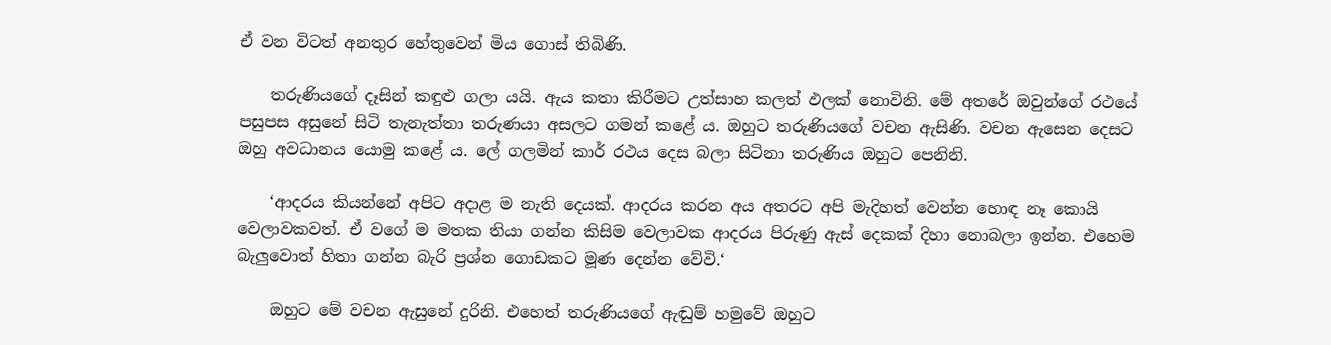ඒ වන විටත් අනතුර හේතුවෙන් මිය ගොස් තිබිණි.

    තරුණියගේ දෑසින් කඳුළු ගලා යයි. ඇය කතා කිරීමට උත්සාහ කලත් ඵලක් නොවිනි. මේ අතරේ ඔවුන්ගේ රථයේ පසුපස අසුනේ සිටි තැනැත්තා තරුණයා අසලට ගමන් කළේ ය. ඔහුට තරුණියගේ වචන ඇසිණි. වචන ඇසෙන දෙසට ඔහු අවධානය යොමු කළේ ය. ලේ ගලමින් කාර් රථය දෙස බලා සිටිනා තරුණිය ඔහුට පෙනිනි.

    ‘ආදරය කියන්නේ අපිට අදාළ ම නැති දෙයක්. ආදරය කරන අය අතරට අපි මැදිහත් වෙන්න හොඳ නෑ කොයි වෙලාවකවත්. ඒ වගේ ම මතක තියා ගන්න කිසිම වෙලාවක ආදරය පිරුණු ඇස් දෙකක් දිහා නොබලා ඉන්න. එහෙම බැලුවොත් හිතා ගන්න බැරි ප්‍රශ්න ගොඩකට මූණ දෙන්න වේවි.‘

    ඔහුට මේ වචන ඇසුනේ දුරිනි. එහෙත් තරුණියගේ ඇඬුම් හමුවේ ඔහුට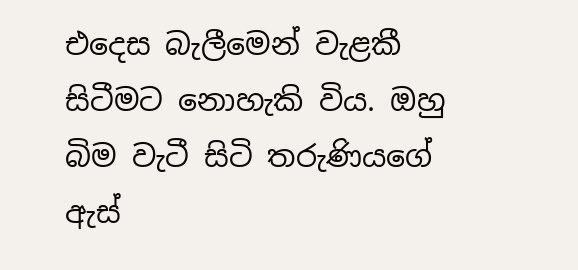එදෙස බැලීමෙන් වැළකී සිටීමට නොහැකි විය. ඔහු බිම වැටී සිටි තරුණියගේ ඇස්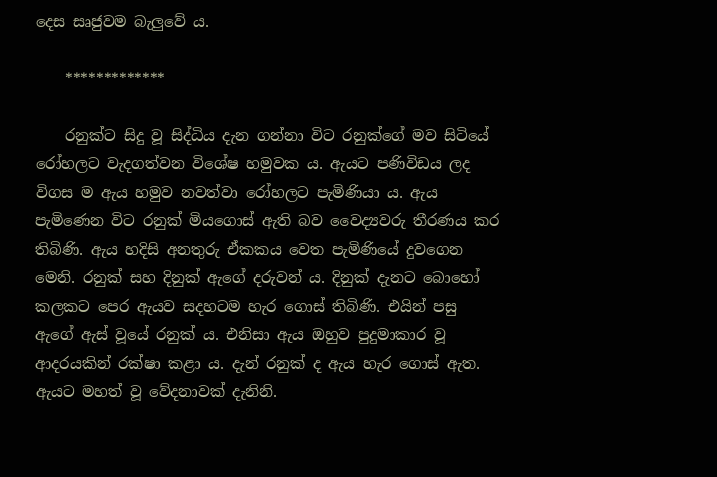දෙස සෘජුවම බැලුවේ ය.

    *************

    රනුක්ට සිදු වූ සිද්ධිය දැන ගන්නා විට රනුක්ගේ මව සිටියේ රෝහලට වැදගත්වන විශේෂ හමුවක ය. ඇයට පණිවිඩය ලද විගස ම ඇය හමුව නවත්වා රෝහලට පැමිණියා ය. ඇය පැමිණෙන විට රනුක් මියගොස් ඇති බව වෛද්‍යවරු තීරණය කර තිබිණි. ඇය හදිසි අනතුරු ඒකකය වෙත පැමිණියේ දුවගෙන මෙනි. රනුක් සහ දිනුක් ඇගේ දරුවන් ය. දිනුක් දැනට බොහෝ කලකට පෙර ඇයව සදහටම හැර ගොස් තිබිණි. එයින් පසු ඇගේ ඇස් වූයේ රනුක් ය. එනිසා ඇය ඔහුව පුදුමාකාර වූ ආදරයකින් රක්ෂා කළා ය. දැන් රනුක් ද ඇය හැර ගොස් ඇත. ඇයට මහත් වූ වේදනාවක් දැනිනි.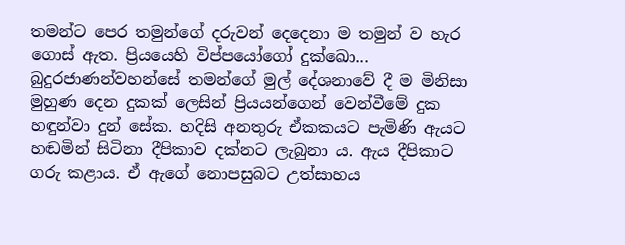තමන්ට පෙර තමුන්ගේ දරුවන් දෙදෙනා ම තමුන් ව හැර ගොස් ඇත. ප්‍රියයෙහි විප්පයෝගෝ දුක්ඛො... බුදුරජාණන්වහන්සේ තමන්ගේ මුල් දේශනාවේ දී ම මිනිසා මුහුණ දෙන දුකක් ලෙසින් ප්‍රියයන්ගෙන් වෙන්වීමේ දුක හඳුන්වා දුන් සේක. හදිසි අනතුරු ඒකකයට පැමිණි ඇයට හඬමින් සිටිනා දීපිකාව දක්නට ලැබුනා ය. ඇය දීපිකාට ගරු කළාය. ඒ ඇගේ නොපසුබට උත්සාහය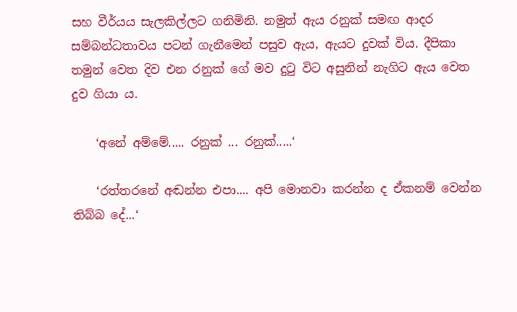සහ වීර්යය සැලකිල්ලට ගනිමිනි. නමුත් ඇය රනුක් සමඟ ආදර සම්බන්ධතාවය පටන් ගැනීමෙන් පසුව ඇය, ඇයට දුවක් විය. දීපිකා තමුන් වෙත දිව එන රනුක් ගේ මව දුටු විට අසුනින් නැගිට ඇය වෙත දුව ගියා ය.

    ‘අනේ අම්මේ..... රනුක් ... රනුක්.....‘

    ‘රත්තරනේ අඬන්න එපා.... අපි මොනවා කරන්න ද ඒකනම් වෙන්න තිබ්බ දේ...‘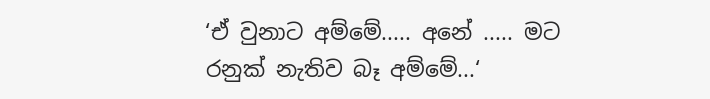‘ඒ වුනාට අම්මේ..... අනේ ..... මට රනුක් නැතිව බෑ අම්මේ...‘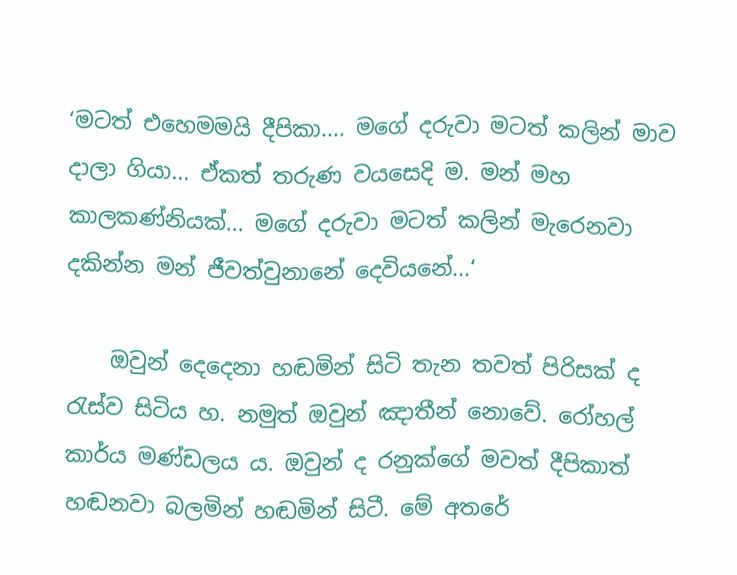‘මටත් එහෙමමයි දීපිකා.... මගේ දරුවා මටත් කලින් මාව දාලා ගියා... ඒකත් තරුණ වයසෙදි ම. මන් මහ කාලකණ්නියක්... මගේ දරුවා මටත් කලින් මැරෙනවා දකින්න මන් ජීවත්වුනානේ දෙවියනේ...‘

    ඔවුන් දෙදෙනා හඬමින් සිටි තැන තවත් පිරිසක් ද රැස්ව සිටිය හ. නමුත් ඔවුන් ඤාතීන් නොවේ. රෝහල් කාර්ය මණ්ඩලය ය. ඔවුන් ද රනුක්ගේ මවත් දීපිකාත් හඬනවා බලමින් හඬමින් සිටී. මේ අතරේ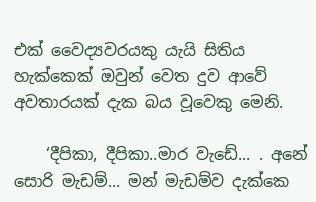එක් වෛද්‍යවරයකු යැයි සිතිය හැක්කෙක් ඔවුන් වෙත දුව ආවේ අවතාරයක් දැක බය වූවෙකු මෙනි.

    ‘දීපිකා, දීපිකා..මාර වැඩේ... . අනේ සොරි මැඩම්... මන් මැඩම්ව දැක්කෙ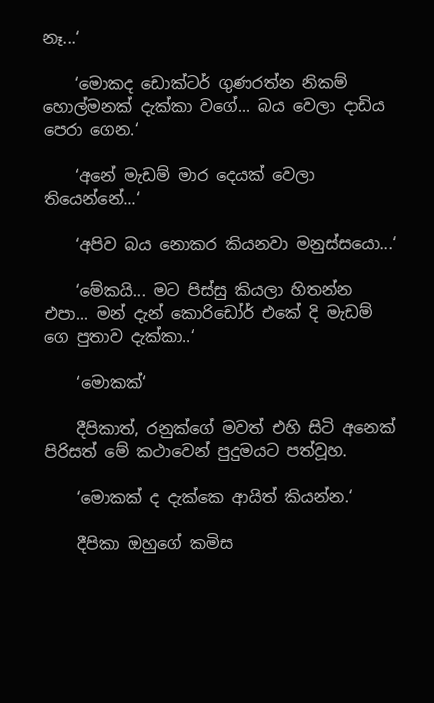නෑ...‘

    ‘මොකද ඩොක්ටර් ගුණරත්න නිකම් හොල්මනක් දැක්කා වගේ... බය වෙලා දාඩිය පෙරා ගෙන.‘

    ‘අනේ මැඩම් මාර දෙයක් වෙලා තියෙන්නේ...‘

    ‘අපිව බය නොකර කියනවා මනුස්සයො...‘

    ‘මේකයි... මට පිස්සු කියලා හිතන්න එපා... මන් දැන් කොරිඩෝර් එකේ දි මැඩම් ගෙ පුතාව දැක්කා..‘

    ‘මොකක්‘

    දීපිකාත්, රනුක්ගේ මවත් එහි සිටි අනෙක් පිරිසත් මේ කථාවෙන් පුදුමයට පත්වූහ.

    ‘මොකක් ද දැක්කෙ ආයිත් කියන්න.‘

    දීපිකා ඔහුගේ කමිස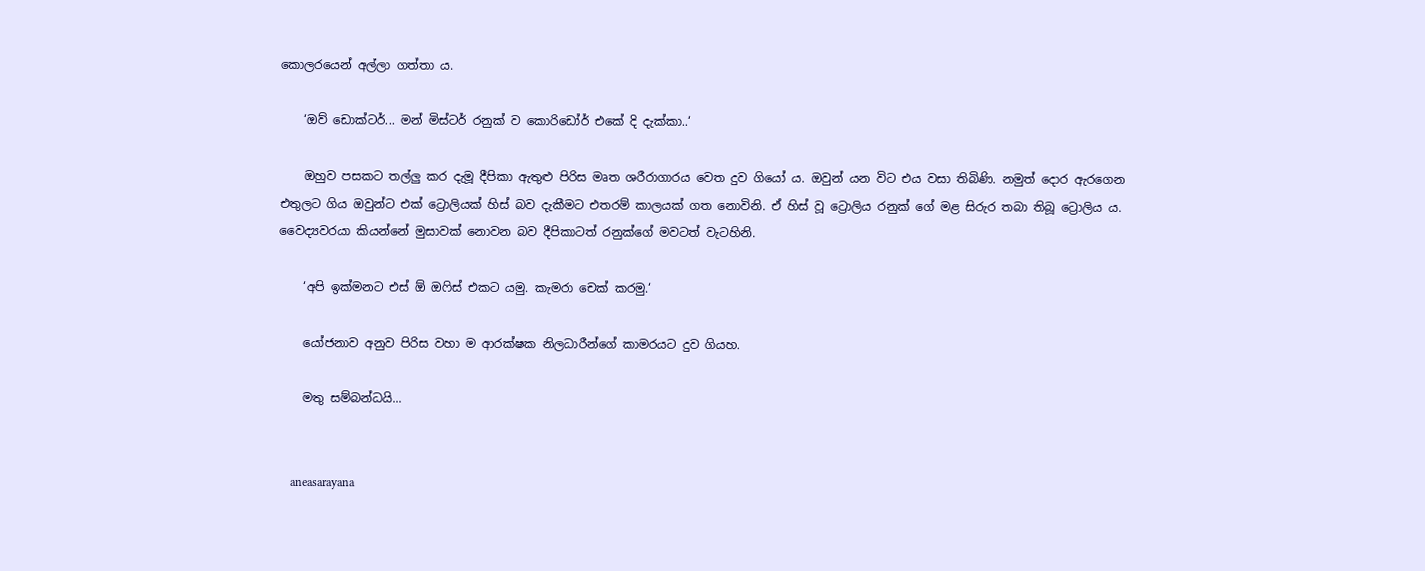කොලරයෙන් අල්ලා ගත්තා ය.

    ‘ඔව් ඩොක්ටර්... මන් මිස්ටර් රනුක් ව කොරිඩෝර් එකේ දි දැක්කා..‘

    ඔහුව පසකට තල්ලු කර දැමූ දීපිකා ඇතුළු පිරිස මෘත ශරීරාගාරය වෙත දුව ගියෝ ය. ඔවුන් යන විට එය වසා තිබිණි. නමුත් දොර ඇරගෙන එතුලට ගිය ඔවුන්ට එක් ට්‍රොලියක් හිස් බව දැකීමට එතරම් කාලයක් ගත නොවිනි. ඒ හිස් වූ ට්‍රොලිය රනුක් ගේ මළ සිරුර තබා තිබූ ට්‍රොලිය ය. වෛද්‍යවරයා කියන්නේ මුසාවක් නොවන බව දීපිකාටත් රනුක්ගේ මවටත් වැටහිනි.

    ‘අපි ඉක්මනට එස් ඕ ඔෆිස් එකට යමු. කැමරා චෙක් කරමු.‘

    යෝජනාව අනුව පිරිස වහා ම ආරක්ෂක නිලධාරීන්ගේ කාමරයට දුව ගියහ.

    මතු සම්බන්ධයි...


    aneasarayana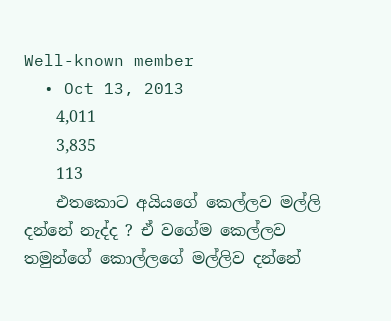Well-known member
  • Oct 13, 2013
    4,011
    3,835
    113
    එතකොට අයියගේ කෙල්ලව මල්ලි දන්නේ නැද්ද ? ඒ වගේම කෙල්ලව තමුන්ගේ කොල්ලගේ මල්ලිව දන්නේ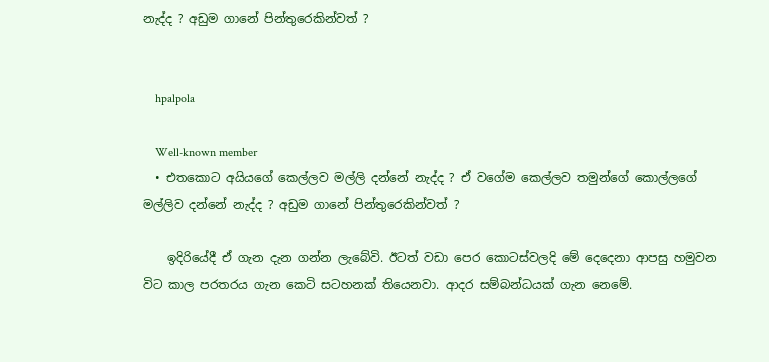නැද්ද ? අඩුම ගානේ පින්තුරෙකින්වත් ?


    hpalpola

    Well-known member
  • එතකොට අයියගේ කෙල්ලව මල්ලි දන්නේ නැද්ද ? ඒ වගේම කෙල්ලව තමුන්ගේ කොල්ලගේ මල්ලිව දන්නේ නැද්ද ? අඩුම ගානේ පින්තුරෙකින්වත් ?

    ඉදිරියේදී ඒ ගැන දැන ගන්න ලැබේවි. ඊටත් වඩා පෙර කොටස්වලදි මේ දෙදෙනා ආපසු හමුවන විට කාල පරතරය ගැන කෙටි සටහනක් තියෙනවා. ආදර සම්බන්ධයක් ගැන නෙමේ.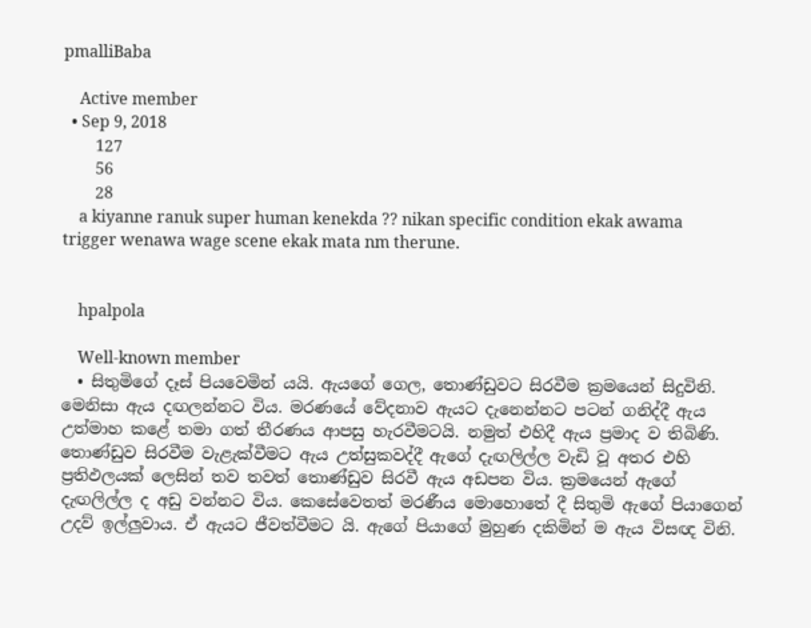pmalliBaba

    Active member
  • Sep 9, 2018
    127
    56
    28
    a kiyanne ranuk super human kenekda ?? nikan specific condition ekak awama trigger wenawa wage scene ekak mata nm therune.


    hpalpola

    Well-known member
  • සිතුමිගේ දෑස් පියවෙමින් යයි. ඇයගේ ගෙල, තොණ්ඩුවට සිරවීම ක්‍රමයෙන් සිදුවිනි. මෙනිසා ඇය දඟලන්නට විය. මරණයේ වේදනාව ඇයට දැනෙන්නට පටන් ගනිද්දී ඇය උත්මාහ කළේ තමා ගත් තීරණය ආපසු හැරවීමටයි. නමුත් එහිදී ඇය ප්‍රමාද ව තිබිණි. තොණ්ඩුව සිරවීම වැළැක්වීමට ඇය උත්සුකවද්දී ඇගේ දැඟලිල්ල වැඩි වූ අතර එහි ප්‍රතිඵලයක් ලෙසින් තව තවත් තොණ්ඩුව සිරවී ඇය අඩපන විය. ක්‍රමයෙන් ඇගේ දැඟලිල්ල ද අඩු වන්නට විය. කෙසේවෙතත් මරණීය මොහොතේ දී සිතුමි ඇගේ පියාගෙන් උදව් ඉල්ලුවාය. ඒ ඇයට ජීවත්වීමට යි. ඇගේ පියාගේ මුහුණ දකිමින් ම ඇය විසඥ විනි.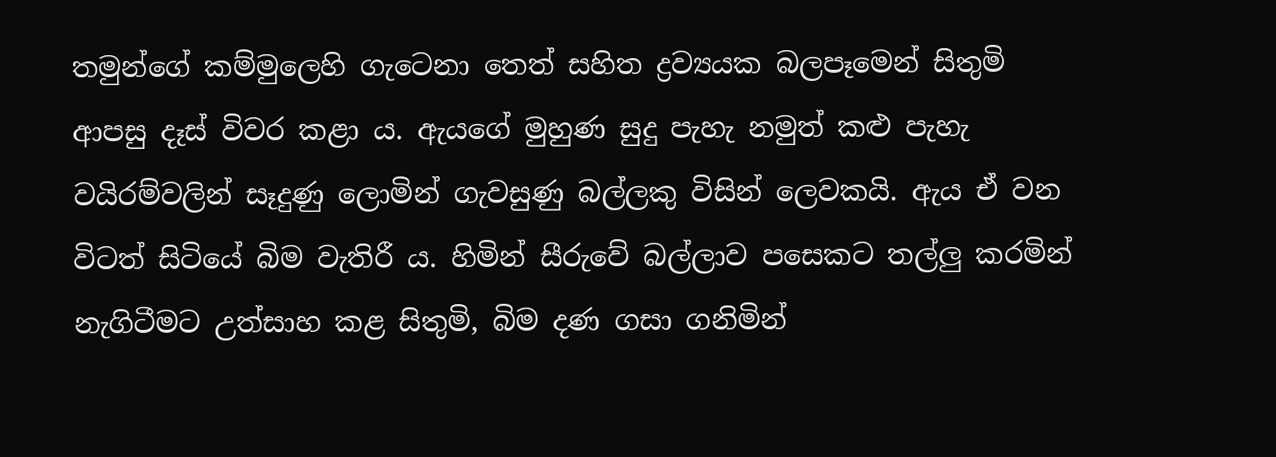තමුන්ගේ කම්මුලෙහි ගැටෙනා තෙත් සහිත ද්‍රව්‍යයක බලපෑමෙන් සිතුමි ආපසු දෑස් විවර කළා ය. ඇයගේ මුහුණ සුදු පැහැ නමුත් කළු පැහැ වයිරම්වලින් සෑදුණු ලොමින් ගැවසුණු බල්ලකු විසින් ලෙවකයි. ඇය ඒ වන විටත් සිටියේ බිම වැතිරී ය. හිමින් සීරුවේ බල්ලාව පසෙකට තල්ලු කරමින් නැගිටීමට උත්සාහ කළ සිතුමි, බිම දණ ගසා ගනිමින්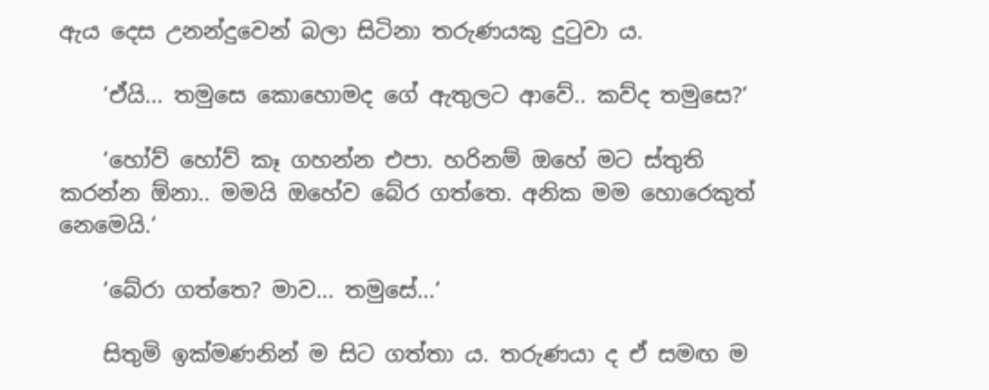ඇය දෙස උනන්දුවෙන් බලා සිටිනා තරුණයකු දුටුවා ය.

    ‘ඒයි... තමුසෙ කොහොමද ගේ ඇතුලට ආවේ.. කව්ද තමුසෙ?‘

    ‘හෝව් හෝව් කෑ ගහන්න එපා. හරිනම් ඔහේ මට ස්තුති කරන්න ඕනා.. මමයි ඔහේව බේර ගත්තෙ. අනික මම හොරෙකුත් නෙමෙයි.‘

    ‘බේරා ගත්තෙ? මාව... තමුසේ...‘

    සිතුමි ඉක්මණනින් ම සිට ගත්තා ය. තරුණයා ද ඒ සමඟ ම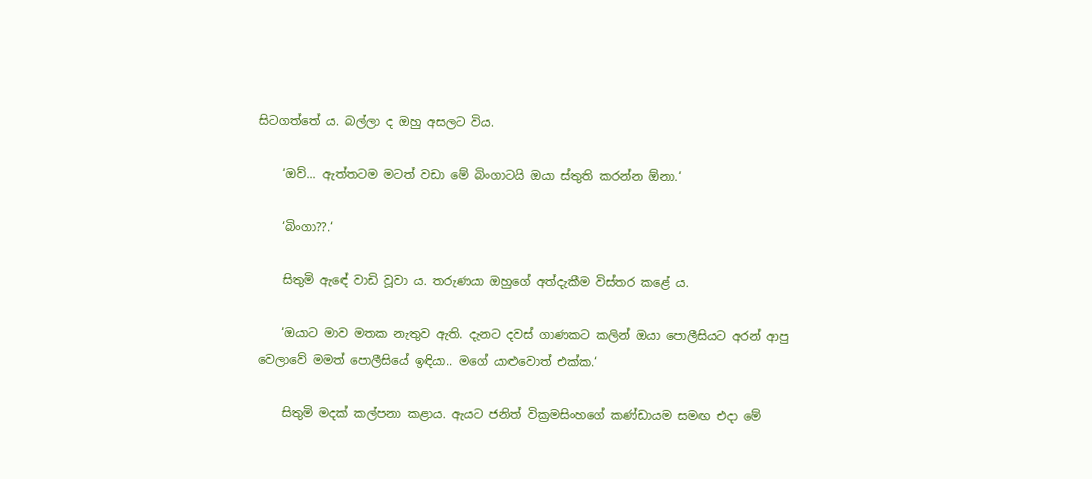සිටගත්තේ ය. බල්ලා ද ඔහු අසලට විය.

    ‘ඔව්... ඇත්තටම මටත් වඩා මේ බිංගාටයි ඔයා ස්තුති කරන්න ඕනා.‘

    ‘බිංගා??.‘

    සිතුමි ඇඳේ වාඩි වූවා ය. තරුණයා ඔහුගේ අත්දැකීම විස්තර කළේ ය.

    ‘ඔයාට මාව මතක නැතුව ඇති. දැනට දවස් ගාණකට කලින් ඔයා පොලීසියට අරන් ආපු වෙලාවේ මමත් පොලීසියේ ඉඳියා.. මගේ යාළුවොත් එක්ක.‘

    සිතුමි මදක් කල්පනා කළාය. ඇයට ජනිත් වික්‍රමසිංහගේ කණ්ඩායම සමඟ එදා මේ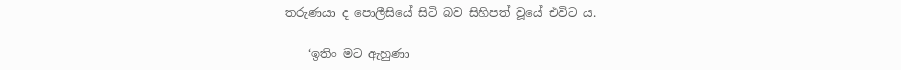තරුණයා ද පොලීසියේ සිටි බව සිහිපත් වූයේ එවිට ය.

    ‘ඉතිං මට ඇහුණා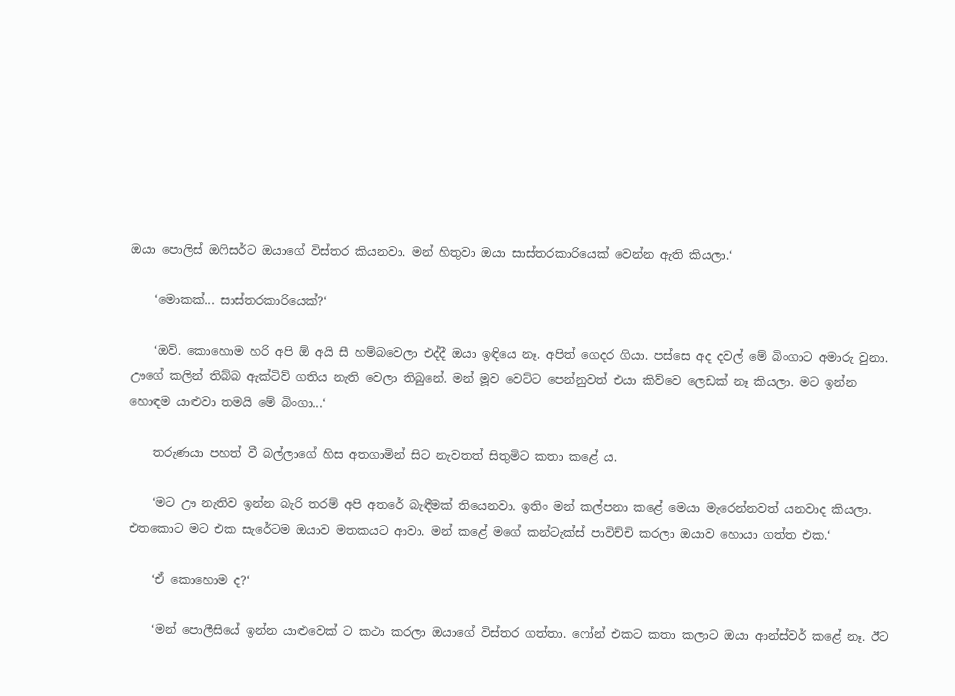ඔයා පොලිස් ඔෆිසර්ට ඔයාගේ විස්තර කියනවා. මන් හිතුවා ඔයා සාස්තරකාරියෙක් වෙන්න ඇති කියලා.‘

    ‘මොකක්... සාස්තරකාරියෙක්?‘

    ‘ඔව්. කොහොම හරි අපි ඕ අයි සී හම්බවෙලා එද්දී ඔයා ඉඳියෙ නෑ. අපිත් ගෙදර ගියා. පස්සෙ අද දවල් මේ බිංගාට අමාරු වුනා. ඌගේ කලින් තිබ්බ ඇක්ටිව් ගතිය නැති වෙලා තිබුනේ. මන් මූව වෙට්ට පෙන්නුවත් එයා කිව්වෙ ලෙඩක් නෑ කියලා. මට ඉන්න හොඳම යාළුවා තමයි මේ බිංගා...‘

    තරුණයා පහත් වී බල්ලාගේ හිස අතගාමින් සිට නැවතත් සිතුමිට කතා කළේ ය.

    ‘මට ඌ නැතිව ඉන්න බැරි තරම් අපි අතරේ බැඳීමක් තියෙනවා. ඉතිං මන් කල්පනා කළේ මෙයා මැරෙන්නවත් යනවාද කියලා. එතකොට මට එක සැරේටම ඔයාව මතකයට ආවා. මන් කළේ මගේ කන්ටැක්ස් පාවිච්චි කරලා ඔයාව හොයා ගත්ත එක.‘

    ‘ඒ කොහොම ද?‘

    ‘මන් පොලීසියේ ඉන්න යාළුවෙක් ට කථා කරලා ඔයාගේ විස්තර ගත්තා. ෆෝන් එකට කතා කලාට ඔයා ආන්ස්වර් කළේ නෑ. ඊට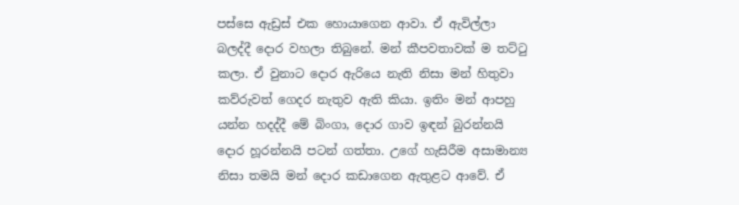පස්සෙ ඇඩ්‍රස් එක හොයාගෙන ආවා. ඒ ඇවිල්ලා බලද්දී දොර වහලා තිබුනේ. මන් කීපවතාවක් ම තට්ටු කලා. ඒ වුනාට දොර ඇරියෙ නැති නිසා මන් හිතුවා කව්රුවත් ගෙදර නැතුව ඇති කියා. ඉතිං මන් ආපහු යන්න හදද්දී මේ බිංගා, දොර ගාව ඉඳන් බුරන්නයි දොර හූරන්නයි පටන් ගත්තා. උගේ හැසිරීම අසාමාන්‍ය නිසා තමයි මන් දොර කඩාගෙන ඇතුළට ආවේ. ඒ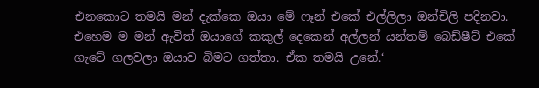එනකොට තමයි මන් දැක්කෙ ඔයා මේ ෆෑන් එකේ එල්ලිලා ඔන්චිලි පදිනවා. එහෙම ම මන් ඇවිත් ඔයාගේ කකුල් දෙකෙන් අල්ලන් යන්තම් බෙඩ්ෂීට් එකේ ගැටේ ගලවලා ඔයාව බිමට ගත්තා. ඒක තමයි උනේ.‘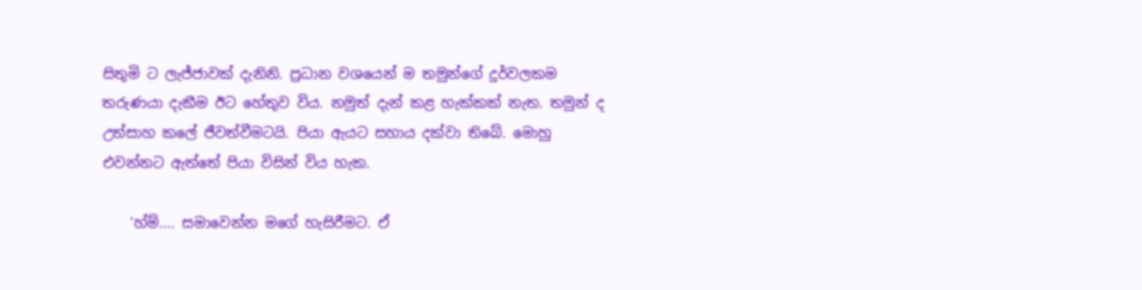සිතුමි ට ලැජ්ජාවක් දැනිනි. ප්‍රධාන වශයෙන් ම තමුන්ගේ දුර්වලකම තරුණයා දැකීම ඊට හේතුව විය. නමුත් දැන් කළ හැක්කක් නැත. තමුන් ද උත්සාහ කලේ ජීවත්වීමටයි. පියා ඇයට සහාය දක්වා තිබේ. මොහු එවන්නට ඇත්තේ පියා විසින් විය හැක.

    ‘හ්ම්.... සමාවෙන්න මගේ හැසිරීමට. ඒ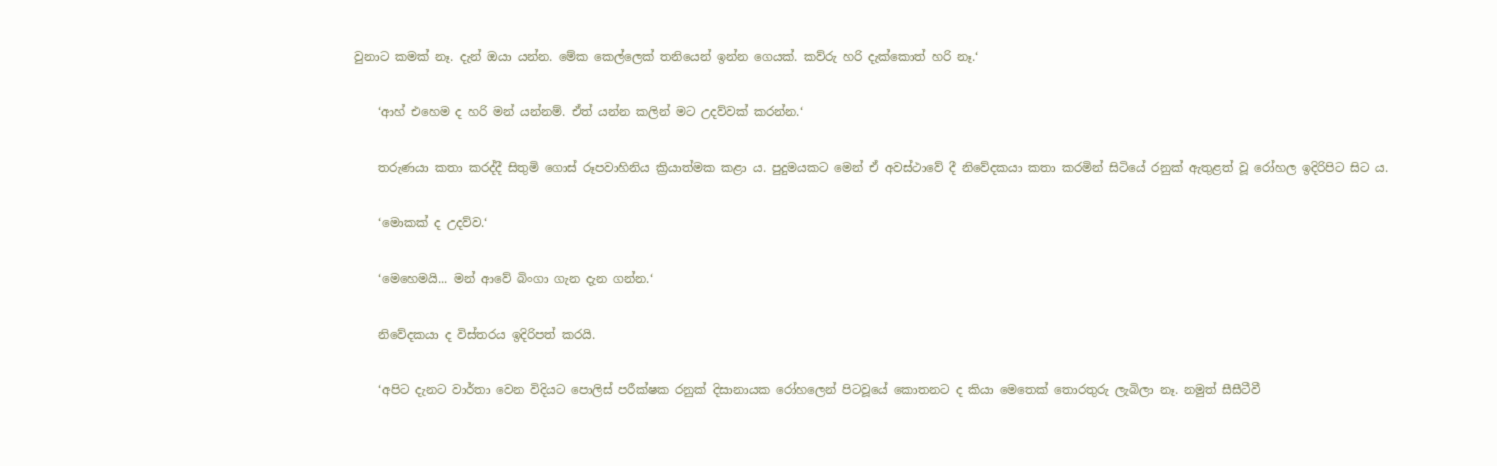වුනාට කමක් නෑ. දැන් ඔයා යන්න. මේක කෙල්ලෙක් තනියෙන් ඉන්න ගෙයක්. කව්රු හරි දැක්කොත් හරි නෑ.‘

    ‘ආහ් එහෙම ද හරි මන් යන්නම්. ඒත් යන්න කලින් මට උදව්වක් කරන්න.‘

    තරුණයා කතා කරද්දී සිතුමි ගොස් රූපවාහිනිය ක්‍රියාත්මක කළා ය. පුදුමයකට මෙන් ඒ අවස්ථාවේ දී නිවේදකයා කතා කරමින් සිටියේ රනුක් ඇතුළත් වූ රෝහල ඉදිරිපිට සිට ය.

    ‘මොකක් ද උදව්ව.‘

    ‘මෙහෙමයි... මන් ආවේ බිංගා ගැන දැන ගන්න.‘

    නිවේදකයා ද විස්තරය ඉදිරිපත් කරයි.

    ‘අපිට දැනට වාර්තා වෙන විදියට පොලිස් පරීක්ෂක රනුක් දිසානායක රෝහලෙන් පිටවූයේ කොතනට ද කියා මෙතෙක් තොරතුරු ලැබිලා නෑ. නමුත් සීසීටීවී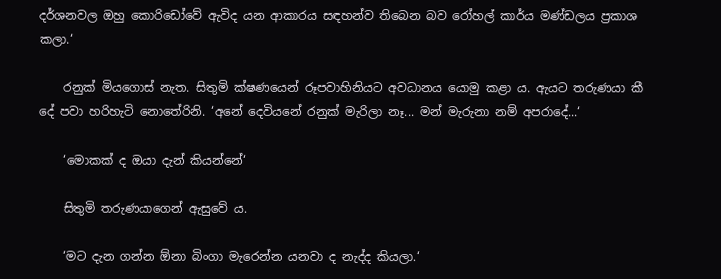දර්ශනවල ඔහු කොරිඩෝවේ ඇවිද යන ආකාරය සඳහන්ව තිබෙන බව රෝහල් කාර්ය මණ්ඩලය ප්‍රකාශ කලා.‘

    රනුක් මියගොස් නැත. සිතුමි ක්ෂණයෙන් රූපවාහිනියට අවධානය යොමු කළා ය. ඇයට තරුණයා කී දේ පවා හරිහැටි නොතේරිනි. ‘අනේ දෙවියනේ රනුක් මැරිලා නෑ... මන් මැරුනා නම් අපරාදේ...‘

    ‘මොකක් ද ඔයා දැන් කියන්නේ‘

    සිතුමි තරුණයාගෙන් ඇසුවේ ය.

    ‘මට දැන ගන්න ඕනා බිංගා මැරෙන්න යනවා ද නැද්ද කියලා.‘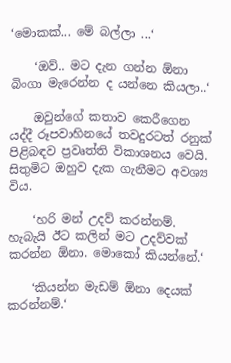‘මොකක්... මේ බල්ලා ...‘

    ‘ඔව්.. මට දැන ගන්න ඕනා බිංගා මැරෙන්න ද යන්නෙ කියලා..‘

    ඔවුන්ගේ කතාව කෙරීගෙන යද්දී රූපවාහිනයේ තවදුරටත් රනුක් පිළිබඳව ප්‍රවෘත්ති විකාශනය වෙයි. සිතුමිට ඔහුව දැක ගැනීමට අවශ්‍ය විය.

    ‘හරි මන් උදව් කරන්නම්. හැබැයි ඊට කලින් මට උදව්වක් කරන්න ඕනා. මොකෝ කියන්නේ.‘

    ‘කියන්න මැඩම් ඕනා දෙයක් කරන්නම්.‘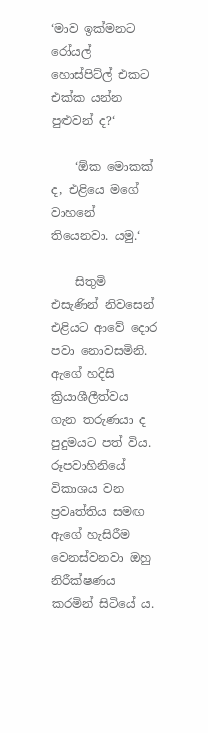‘මාව ඉක්මනට රෝයල් හොස්පිට්ල් එකට එක්ක යන්න පුළුවන් ද?‘

    ‘ඕක මොකක් ද, එළියෙ මගේ වාහනේ තියෙනවා. යමු.‘

    සිතුමි එසැණින් නිවසෙන් එළියට ආවේ දොර පවා නොවසමිනි. ඇගේ හදිසි ක්‍රියාශීලීත්වය ගැන තරුණයා ද පුදුමයට පත් විය. රූපවාහිනියේ විකාශය වන ප්‍රවෘත්තිය සමඟ ඇගේ හැසිරීම වෙනස්වනවා ඔහු නිරීක්ෂණය කරමින් සිටියේ ය.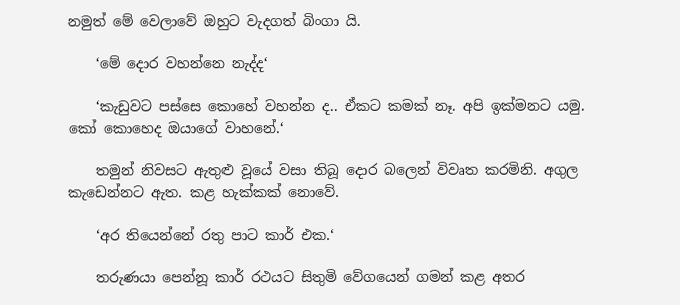නමුත් මේ වෙලාවේ ඔහුට වැදගත් බිංගා යි.

    ‘මේ දොර වහන්නෙ නැද්ද‘

    ‘කැඩුවට පස්සෙ කොහේ වහන්න ද.. ඒකට කමක් නෑ. අපි ඉක්මනට යමු. කෝ කොහෙද ඔයාගේ වාහනේ.‘

    තමුන් නිවසට ඇතුළු වූයේ වසා තිබූ දොර බලෙන් විවෘත කරමිනි. අගුල කැඩෙන්නට ඇත. කළ හැක්කක් නොවේ.

    ‘අර තියෙන්නේ රතු පාට කාර් එක.‘

    තරුණයා පෙන්නූ කාර් රථයට සිතුමි වේගයෙන් ගමන් කළ අතර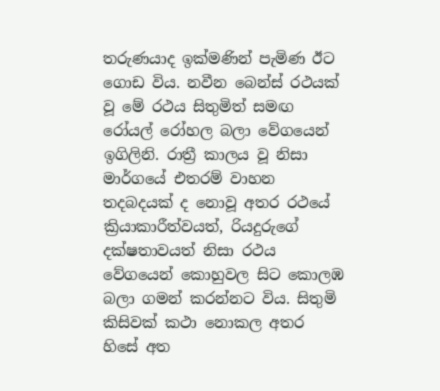තරුණයාද ඉක්මණින් පැමිණ ඊට ගොඩ විය. නවීන බෙන්ස් රථයක් වූ මේ රථය සිතුමිත් සමඟ රෝයල් රෝහල බලා වේගයෙන් ඉගිලිනි. රාත්‍රී කාලය වූ නිසා මාර්ගයේ එතරම් වාහන තදබදයක් ද නොවූ අතර රථයේ ක්‍රියාකාරීත්වයත්, රියදුරුගේ දක්ෂතාවයත් නිසා රථය වේගයෙන් කොහුවල සිට කොලඹ බලා ගමන් කරන්නට විය. සිතුමි කිසිවක් කථා නොකල අතර හිසේ අත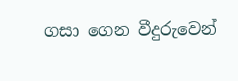ගසා ගෙන වීදුරුවෙන්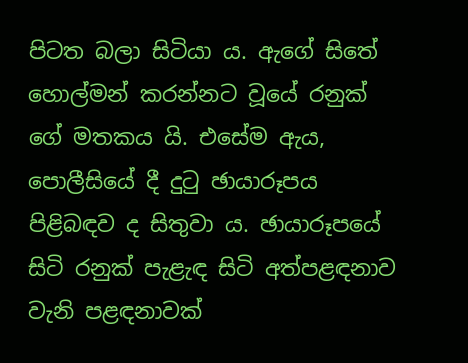පිටත බලා සිටියා ය. ඇගේ සිතේ හොල්මන් කරන්නට වූයේ රනුක් ගේ මතකය යි. එසේම ඇය, පොලීසියේ දී දුටු ඡායාරූපය පිළිබඳව ද සිතුවා ය. ඡායාරූපයේ සිටි රනුක් පැළැඳ සිටි අත්පළඳනාව වැනි පළඳනාවක්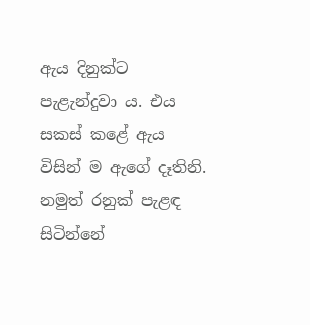ඇය දිනුක්ට පැළැන්දුවා ය. එය සකස් කළේ ඇය විසින් ම ඇගේ දෑතිනි. නමුත් රනුක් පැළඳ සිටින්නේ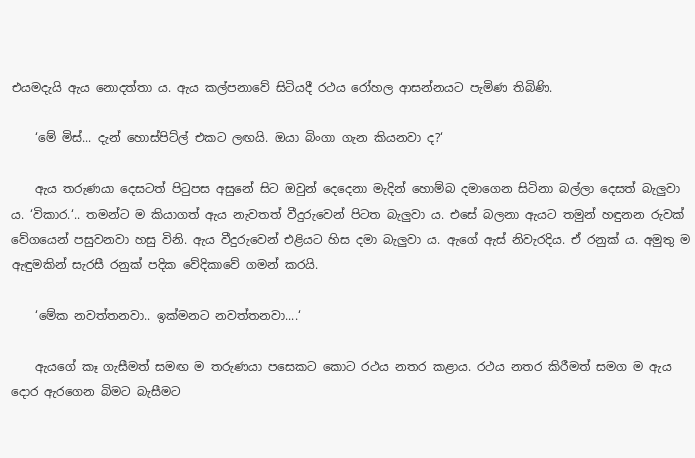එයමදැයි ඇය නොදත්තා ය. ඇය කල්පනාවේ සිටියදී රථය රෝහල ආසන්නයට පැමිණ තිබිණි.

    ‘මේ මිස්... දැන් හොස්පිට්ල් එකට ලඟයි. ඔයා බිංගා ගැන කියනවා ද?‘

    ඇය තරුණයා දෙසටත් පිටුපස අසුනේ සිට ඔවුන් දෙදෙනා මැදින් හොම්බ දමාගෙන සිටිනා බල්ලා දෙසත් බැලුවා ය. ‘විකාර.‘.. තමන්ට ම කියාගත් ඇය නැවතත් වීදුරුවෙන් පිටත බැලුවා ය. එසේ බලනා ඇයට තමුන් හඳුනන රුවක් වේගයෙන් පසුවනවා හසු විනි. ඇය වීදුරුවෙන් එළියට හිස දමා බැලුවා ය. ඇගේ ඇස් නිවැරදිය. ඒ රනුක් ය. අමුතු ම ඇඳුමකින් සැරසී රනුක් පදික වේදිකාවේ ගමන් කරයි.

    ‘මේක නවත්තනවා.. ඉක්මනට නවත්තනවා....‘

    ඇයගේ කෑ ගැසීමත් සමඟ ම තරුණයා පසෙකට කොට රථය නතර කළාය. රථය නතර කිරීමත් සමග ම ඇය දොර ඇරගෙන බිමට බැසීමට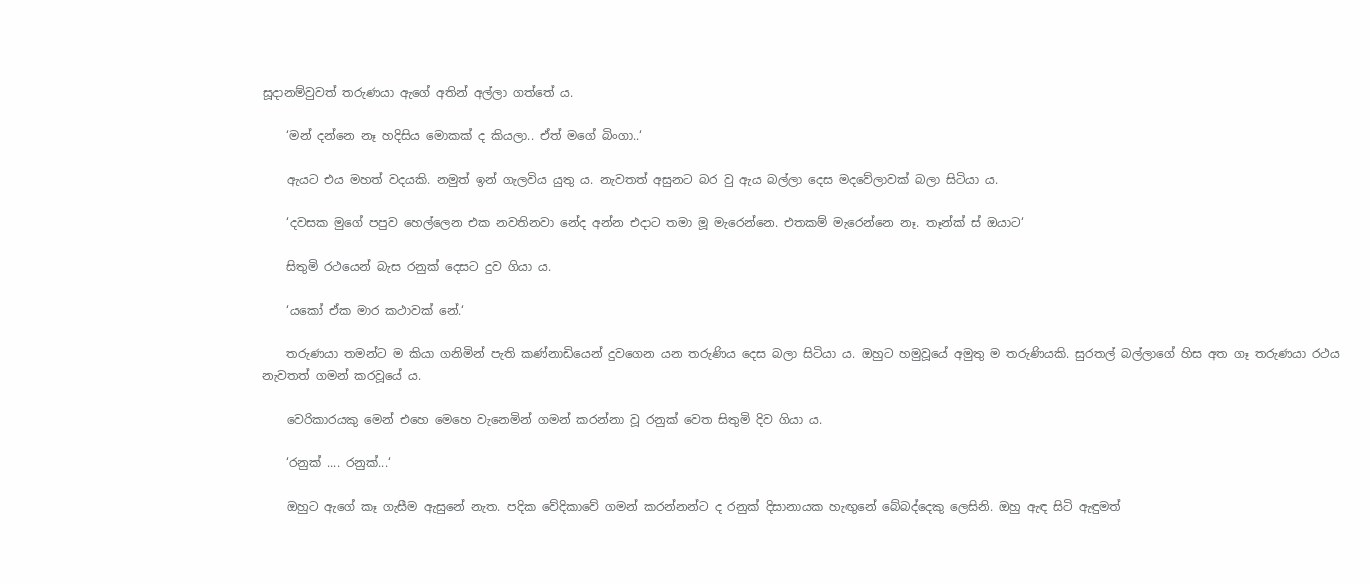සූදානම්වුවත් තරුණයා ඇගේ අතින් අල්ලා ගත්තේ ය.

    ‘මන් දන්නෙ නෑ හදිසිය මොකක් ද කියලා.. ඒත් මගේ බිංගා..‘

    ඇයට එය මහත් වදයකි. නමුත් ඉන් ගැලවිය යුතු ය. නැවතත් අසුනට බර වු ඇය බල්ලා දෙස මදවේලාවක් බලා සිටියා ය.

    ‘දවසක මුගේ පපුව හෙල්ලෙන එක නවතිනවා නේද අන්න එදාට තමා මූ මැරෙන්නෙ. එතකම් මැරෙන්නෙ නෑ. තෑන්ක් ස් ඔයාට‘

    සිතුමි රථයෙන් බැස රනුක් දෙසට දුව ගියා ය.

    ‘යකෝ ඒක මාර කථාවක් නේ.‘

    තරුණයා තමන්ට ම කියා ගනිමින් පැති කණ්නාඩියෙන් දුවගෙන යන තරුණිය දෙස බලා සිටියා ය. ඔහුට හමුවූයේ අමුතු ම තරුණියකි. සුරතල් බල්ලාගේ හිස අත ගෑ තරුණයා රථය නැවතත් ගමන් කරවූයේ ය.

    වෙරිකාරයකු මෙන් එහෙ මෙහෙ වැනෙමින් ගමන් කරන්නා වූ රනුක් වෙත සිතුමි දිව ගියා ය.

    ‘රනුක් .... රනුක්...‘

    ඔහුට ඇගේ කෑ ගැසීම ඇසුනේ නැත. පදික වේදිකාවේ ගමන් කරන්නන්ට ද රනුක් දිසානායක හැඟුනේ බේබද්දෙකු ලෙසිනි. ඔහු ඇඳ සිටි ඇඳුමත්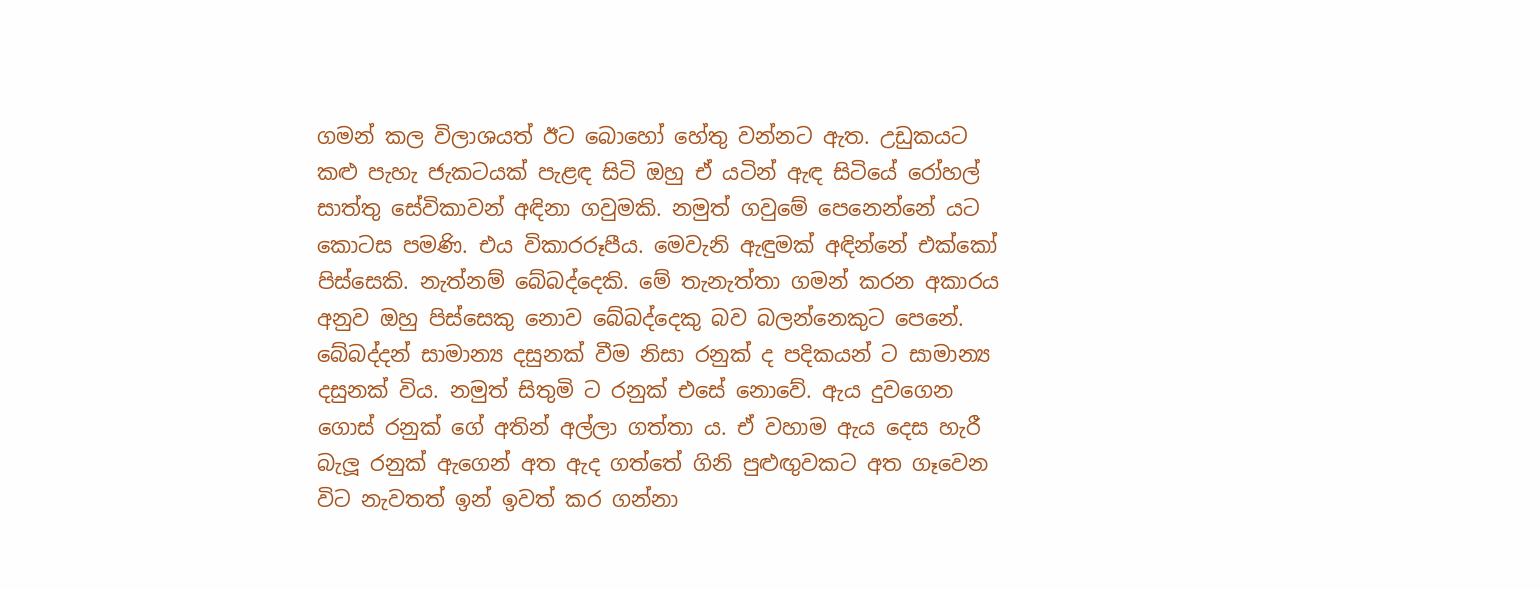ගමන් කල විලාශයත් ඊට බොහෝ හේතු වන්නට ඇත. උඩුකයට කළු පැහැ ජැකටයක් පැළඳ සිටි ඔහු ඒ යටින් ඇඳ සිටියේ රෝහල් සාත්තු සේවිකාවන් අඳිනා ගවුමකි. නමුත් ගවුමේ පෙනෙන්නේ යට කොටස පමණි. එය විකාරරූපීය. මෙවැනි ඇඳුමක් අඳින්නේ එක්කෝ පිස්සෙකි. නැත්නම් බේබද්දෙකි. මේ තැනැත්තා ගමන් කරන අකාරය අනුව ඔහු පිස්සෙකු නොව බේබද්දෙකු බව බලන්නෙකුට පෙනේ. බේබද්දන් සාමාන්‍ය දසුනක් වීම නිසා රනුක් ද පදිකයන් ට සාමාන්‍ය දසුනක් විය. නමුත් සිතුමි ට රනුක් එසේ නොවේ. ඇය දුවගෙන ගොස් රනුක් ගේ අතින් අල්ලා ගත්තා ය. ඒ වහාම ඇය දෙස හැරී බැලූ රනුක් ඇගෙන් අත ඇද ගත්තේ ගිනි පුළුඟුවකට අත ගෑවෙන විට නැවතත් ඉන් ඉවත් කර ගන්නා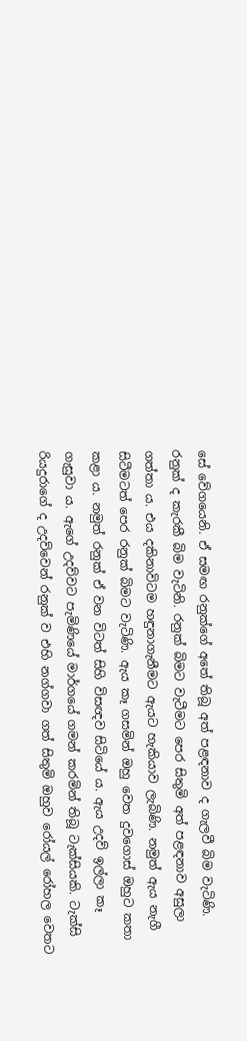සේ වේගයෙනි. ඒ සමඟ රනුක්ගේ අතේ තිබූ අත් පළඳනාව ද ගැලවී බිම වැටිණි. රනුක් ද කැරකී බිම වැටිනි. රනුක් බිමට වැටීමට පෙර සිතුමි අත් පළඳනාව අසුලා ගත්තා ය. එය දකිනාවිටම හඳුනාගැනීමට ඇයට හැකියාව ලැබිණි. නමුත් ඇය නැගී සිටීමටත් පෙර රනුක් බිමට වැටිණි. ඇය කෑ ගසමින් ඔහු වෙත දුවගොස් ඔහුට කතා කළා ය. නමුත් රනුක් ඒ වන විටත් සිහි විසඥව සිටියේ ය. ඇය උදව් ඉල්ලා කෑ ගැසුවා ය. ඇගේ උදව්වට පැමිණියේ මාර්ගයේ ගමන් කරමින් තිබූ ටැක්සියකි. ටැක්සි රියදුරාගේ ද උදව්වෙන් රනුක් ව එහි නග්ගවා ගත් සිතුමි ඔහුව රෝයල් රෝහල වෙතට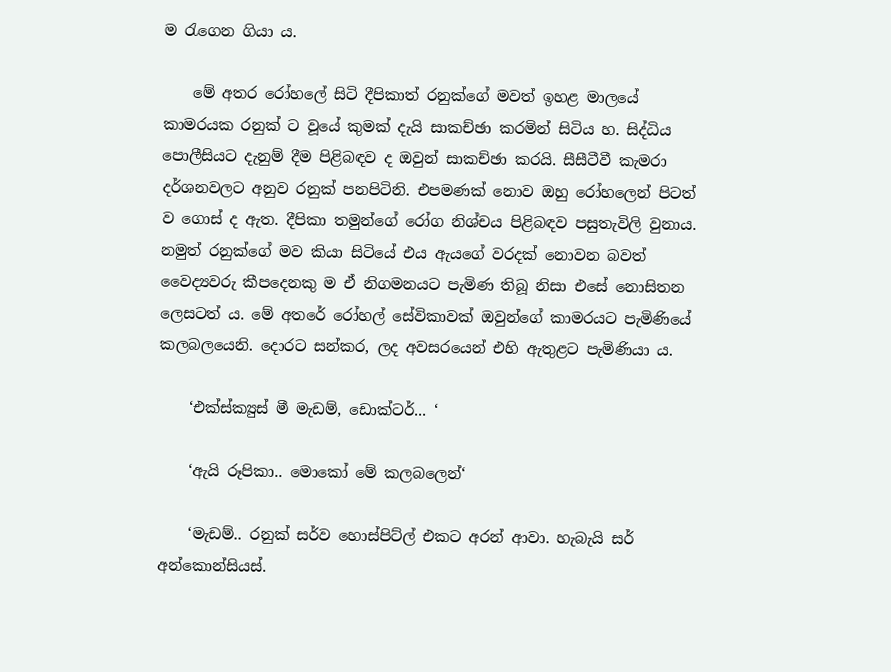ම රැගෙන ගියා ය.

    මේ අතර රෝහලේ සිටි දීපිකාත් රනුක්ගේ මවත් ඉහළ මාලයේ කාමරයක රනුක් ට වූයේ කුමක් දැයි සාකච්ඡා කරමින් සිටිය හ. සිද්ධිය පොලීසියට දැනුම් දීම පිළිබඳව ද ඔවුන් සාකච්ඡා කරයි. සීසීටීවී කැමරා දර්ශනවලට අනුව රනුක් පනපිටිනි. එපමණක් නොව ඔහු රෝහලෙන් පිටත් ව ගොස් ද ඇත. දීපිකා තමුන්ගේ රෝග නිශ්චය පිළිබඳව පසුතැවිලි වුනාය. නමුත් රනුක්ගේ මව කියා සිටියේ එය ඇයගේ වරදක් නොවන බවත් වෛද්‍යවරු කීපදෙනකු ම ඒ නිගමනයට පැමිණ තිබූ නිසා එසේ නොසිතන ලෙසටත් ය. මේ අතරේ රෝහල් සේවිකාවක් ඔවුන්ගේ කාමරයට පැමිණියේ කලබලයෙනි. දොරට සන්කර, ලද අවසරයෙන් එහි ඇතුළට පැමිණියා ය.

    ‘එක්ස්ක්‍යුස් මී මැඩම්, ඩොක්ටර්... ‘

    ‘ඇයි රූපිකා.. මොකෝ මේ කලබලෙන්‘

    ‘මැඩම්.. රනුක් සර්ව හොස්පිට්ල් එකට අරන් ආවා. හැබැයි සර් අන්කොන්සියස්.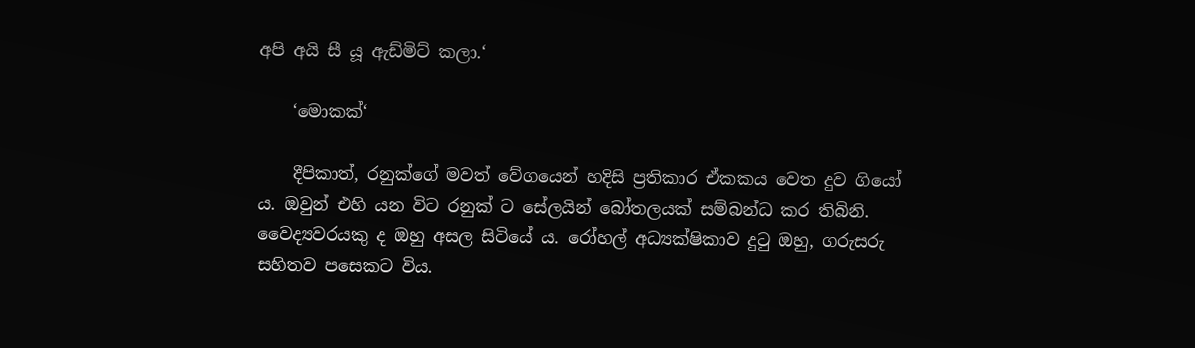අපි අයි සී යූ ඇඩ්මිට් කලා.‘

    ‘මොකක්‘

    දීපිකාත්, රනුක්ගේ මවත් වේගයෙන් හදිසි ප්‍රතිකාර ඒකකය වෙත දුව ගියෝ ය. ඔවුන් එහි යන විට රනුක් ට සේලයින් බෝතලයක් සම්බන්ධ කර තිබිනි. වෛද්‍යවරයකු ද ඔහු අසල සිටියේ ය. රෝහල් අධ්‍යක්ෂිකාව දුටු ඔහු, ගරුසරු සහිතව පසෙකට විය.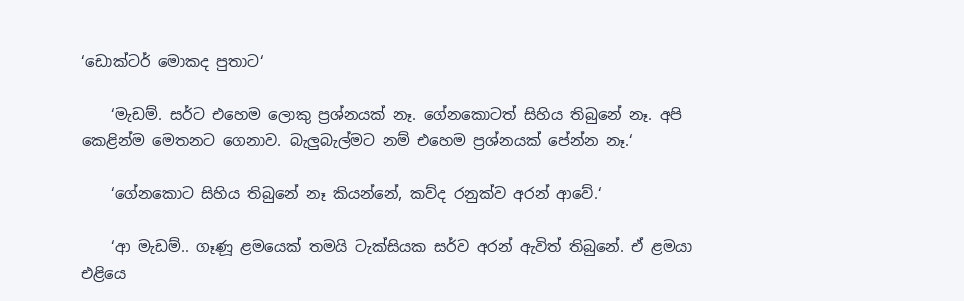‘ඩොක්ටර් මොකද පුතාට‘

    ‘මැඩම්. සර්ට එහෙම ලොකු ප්‍රශ්නයක් නෑ. ගේනකොටත් සිහිය තිබුනේ නෑ. අපි කෙළින්ම මෙතනට ගෙනාව. බැලුබැල්මට නම් එහෙම ප්‍රශ්නයක් පේන්න නෑ.‘

    ‘ගේනකොට සිහිය තිබුනේ නෑ කියන්නේ, කව්ද රනුක්ව අරන් ආවේ.‘

    ‘ආ මැඩම්.. ගෑණූ ළමයෙක් තමයි ටැක්සියක සර්ව අරන් ඇවිත් තිබුනේ. ඒ ළමයා එළියෙ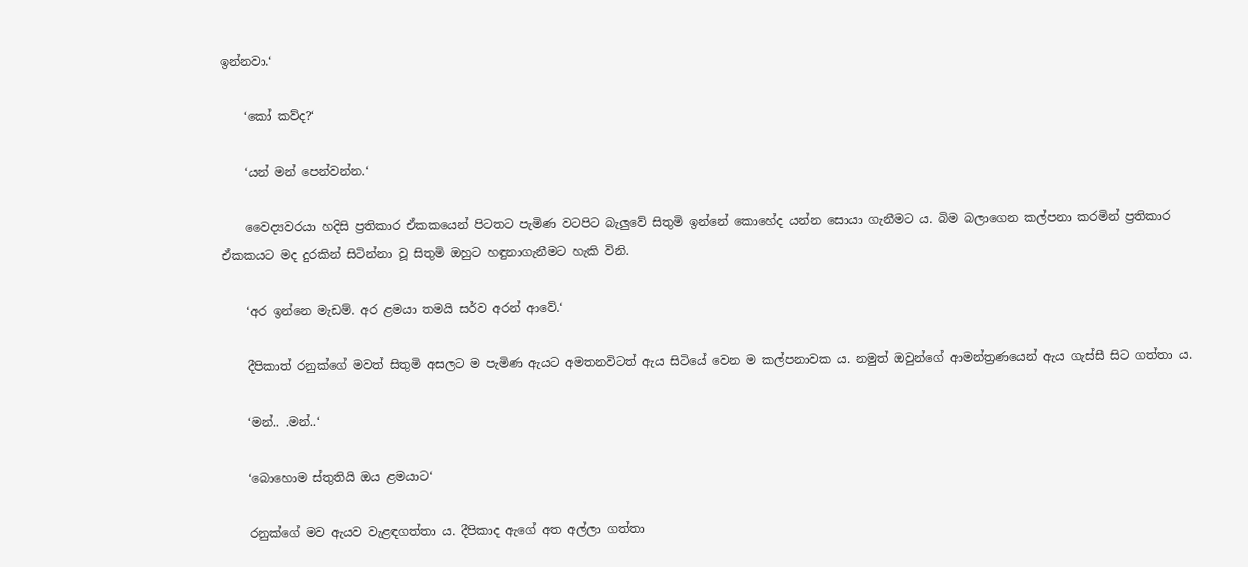ඉන්නවා.‘

    ‘කෝ කව්ද?‘

    ‘යන් මන් පෙන්වන්න.‘

    වෛද්‍යවරයා හදිසි ප්‍රතිකාර ඒකකයෙන් පිටතට පැමිණ වටපිට බැලුවේ සිතුමි ඉන්නේ කොහේද යන්න සොයා ගැනීමට ය. බිම බලාගෙන කල්පනා කරමින් ප්‍රතිකාර ඒකකයට මද දුරකින් සිටින්නා වූ සිතුමි ඔහුට හඳුනාගැනීමට හැකි විනි.

    ‘අර ඉන්නෙ මැඩම්. අර ළමයා තමයි සර්ව අරන් ආවේ.‘

    දීපිකාත් රනුක්ගේ මවත් සිතුමි අසලට ම පැමිණ ඇයට අමතනවිටත් ඇය සිටියේ වෙන ම කල්පනාවක ය. නමුත් ඔවුන්ගේ ආමන්ත්‍රණයෙන් ඇය ගැස්සී සිට ගත්තා ය.

    ‘මන්.. .මන්..‘

    ‘බොහොම ස්තුතියි ඔය ළමයාට‘

    රනුක්ගේ මව ඇයව වැළඳගත්තා ය. දීපිකාද ඇගේ අත අල්ලා ගත්තා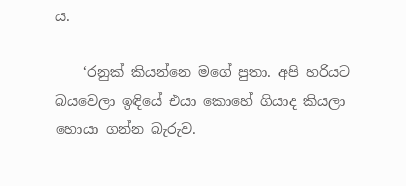ය.

    ‘රනුක් කියන්නෙ මගේ පුතා. අපි හරියට බයවෙලා ඉඳියේ එයා කොහේ ගියාද කියලා හොයා ගන්න බැරුව.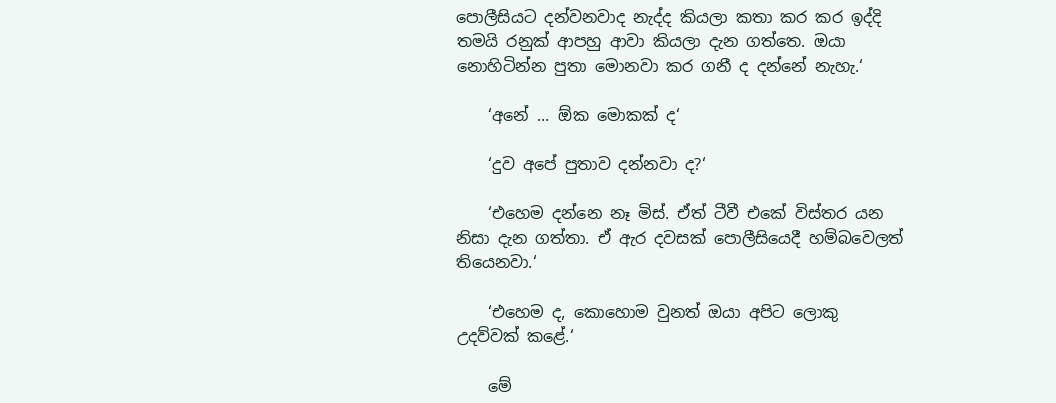පොලීසියට දන්වනවාද නැද්ද කියලා කතා කර කර ඉද්දි තමයි රනුක් ආපහු ආවා කියලා දැන ගත්තෙ. ඔයා නොහිටින්න පුතා මොනවා කර ගනී ද දන්නේ නැහැ.‘

    ‘අනේ ... ඕක මොකක් ද‘

    ‘දුව අපේ පුතාව දන්නවා ද?‘

    ‘එහෙම දන්නෙ නෑ මිස්. ඒත් ටීවී එකේ විස්තර යන නිසා දැන ගත්තා. ඒ ඇර දවසක්‍ පොලීසියෙදී හම්බවෙලත් තියෙනවා.‘

    ‘එහෙම ද, කොහොම වුනත් ඔයා අපිට ලොකු උදව්වක් කළේ.‘

    මේ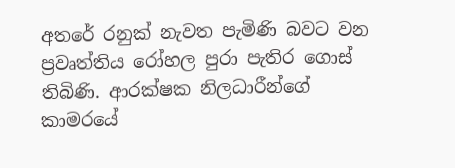අතරේ රනුක් නැවත පැමිණි බවට වන ප්‍රවෘත්තිය රෝහල පුරා පැතිර ගොස් තිබිණි. ආරක්ෂක නිලධාරීන්ගේ කාමරයේ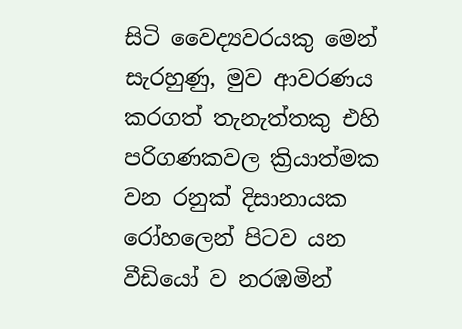සිටි වෛද්‍යවරයකු මෙන් සැරහුණු, මුව ආවරණය කරගත් තැනැත්තකු එහි පරිගණකවල ක්‍රියාත්මක වන රනුක් දිසානායක රෝහලෙන් පිටව යන වීඩියෝ ව නරඹමින්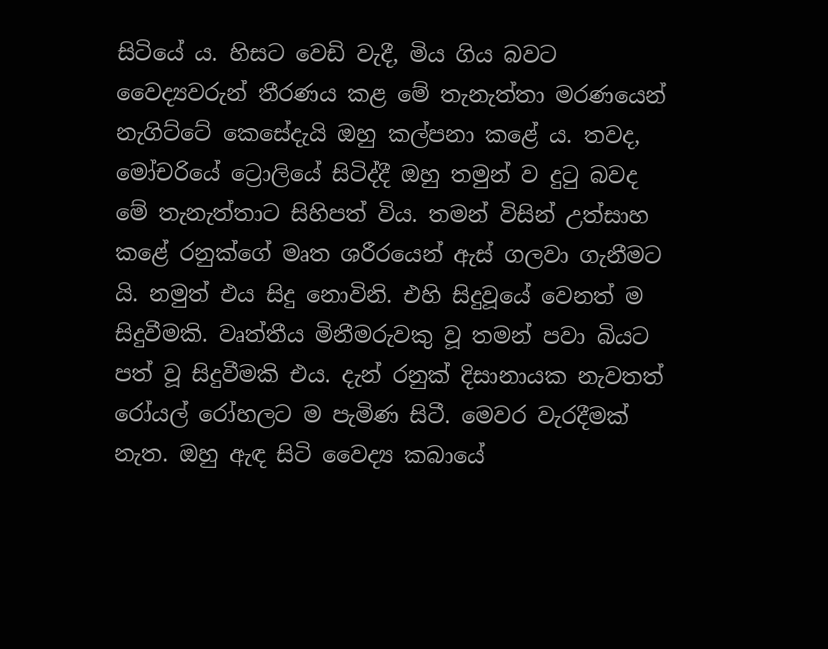සිටියේ ය. හිසට වෙඩි වැදී, මිය ගිය බවට වෛද්‍යවරුන් තීරණය කළ මේ තැනැත්තා මරණයෙන් නැගිට්ටේ කෙසේදැයි ඔහු කල්පනා කළේ ය. තවද, මෝචරියේ ට්‍රොලියේ සිටිද්දී ඔහු තමුන් ව දුටු බවද මේ තැනැත්තාට සිහිපත් විය. තමන් විසින් උත්සාහ කළේ රනුක්ගේ මෘත ශරීරයෙන් ඇස් ගලවා ගැනීමට යි. නමුත් එය සිදු නොවිනි. එහි සිදුවූයේ වෙනත් ම සිදුවීමකි. වෘත්තීය මිනීමරුවකු වූ තමන් පවා බියට පත් වූ සිදුවීමකි එය. දැන් රනුක් දිසානායක නැවතත් රෝයල් රෝහලට ම පැමිණ සිටී. මෙවර වැරදීමක් නැත. ඔහු ඇඳ සිටි වෛද්‍ය කබායේ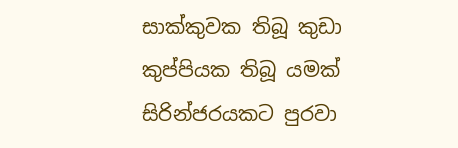සාක්කුවක තිබූ කුඩා කුප්පියක තිබූ යමක් සිරින්ජරයකට පුරවා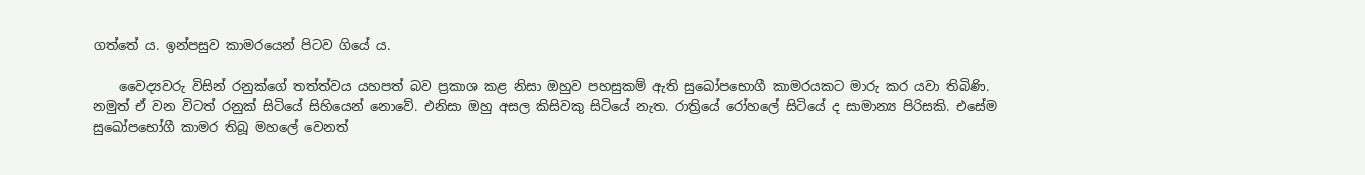ගත්තේ ය. ඉන්පසුව කාමරයෙන් පිටව ගියේ ය.

    වෛද්‍යවරු විසින් රනුක්ගේ තත්ත්වය යහපත් බව ප්‍රකාශ කළ නිසා ඔහුව පහසුකම් ඇති සුඛෝපභොගී කාමරයකට මාරු කර යවා තිබිණි. නමුත් ඒ වන විටත් රනුක් සිටියේ සිහියෙන් නොවේ. එනිසා ඔහු අසල කිසිවකු සිටියේ නැත. රාත්‍රියේ රෝහලේ සිටියේ ද සාමාන්‍ය පිරිසකි. එසේම සුඛෝපභෝගී කාමර තිබූ මහලේ වෙනත්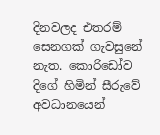දිනවලද එතරම් සෙනගක් ගැවසුනේ නැත. කොරිඩෝව දිගේ හිමින් සීරුවේ අවධානයෙන්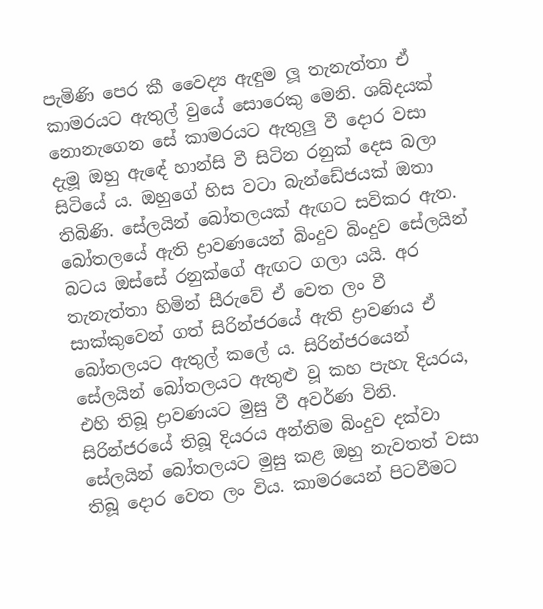පැමිණි පෙර කී වෛද්‍ය ඇඳුම ලූ තැනැත්තා ඒ කාමරයට ඇතුල් වුයේ සොරෙකු මෙනි. ශබ්දයක් නොනැගෙන සේ කාමරයට ඇතුලු වී දොර වසා දැමූ ඔහු ඇඳේ හාන්සි වී සිටින රනුක් දෙස බලා සිටියේ ය. ඔහුගේ හිස වටා බැන්ඩේජයක් ඔතා තිබිණි. සේලයින් බෝතලයක් ඇඟට සවිකර ඇත. බෝතලයේ ඇති ද්‍රාවණයෙන් බිංදුව බිංදුව සේලයින් බටය ඔස්සේ රනුක්ගේ ඇඟට ගලා යයි. අර තැනැත්තා හිමින් සීරුවේ ඒ වෙත ලං වී සාක්කුවෙන් ගත් සිරින්ජරයේ ඇති ද්‍රාවණය ඒ බෝතලයට ඇතුල් කලේ ය. සිරින්ජරයෙන් සේලයින් බෝතලයට ඇතුළු වූ කහ පැහැ දියරය, එහි තිබූ ද්‍රාවණයට මුසු වී අවර්ණ විනි. සිරින්ජරයේ තිබූ දියරය අන්තිම බිංදුව දක්වා සේලයින් බෝතලයට මුසු කළ ඔහු නැවතත් වසා තිබූ දොර වෙත ලං විය. කාමරයෙන් පිටවීමට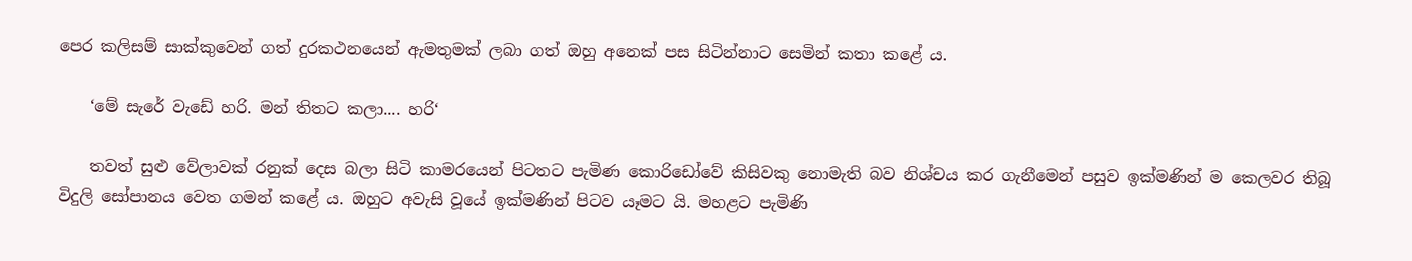පෙර කලිසම් සාක්කුවෙන් ගත් දුරකථනයෙන් ඇමතුමක් ලබා ගත් ඔහු අනෙක් පස සිටින්නාට සෙමින් කතා කළේ ය.

    ‘මේ සැරේ වැඩේ හරි. මන් තිතට කලා.... හරි‘

    තවත් සුළු වේලාවක් රනුක් දෙස බලා සිටි කාමරයෙන් පිටතට පැමිණ කොරිඩෝවේ කිසිවකු නොමැති බව නිශ්චය කර ගැනීමෙන් පසුව ඉක්මණින් ම කෙලවර තිබූ විදුලි සෝපානය වෙත ගමන් කළේ ය. ඔහුට අවැසි වූයේ ඉක්මණින් පිටව යෑමට යි. මහළට පැමිණි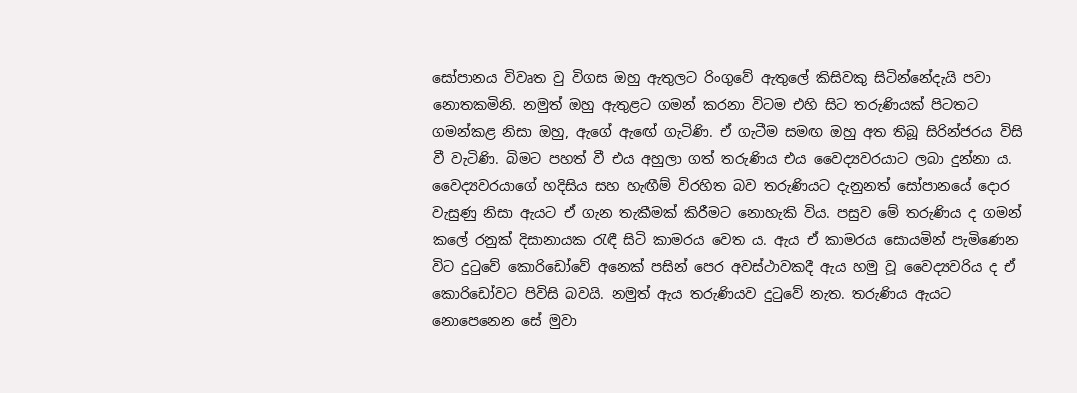සෝපානය විවෘත වු විගස ඔහු ඇතුලට රිංගුවේ ඇතුලේ කිසිවකු සිටින්නේදැයි පවා නොතකමිනි. නමුත් ඔහු ඇතුළට ගමන් කරනා විටම එහි සිට තරුණියක් පිටතට ගමන්කළ නිසා ඔහු, ඇගේ ඇඟේ ගැටිණි. ඒ ගැටීම සමඟ ඔහු අත තිබූ සිරින්ජරය විසි වී වැටිණි. බිමට පහත් වී එය අහුලා ගත් තරුණිය එය වෛද්‍යවරයාට ලබා දුන්නා ය. වෛද්‍යවරයාගේ හදිසිය සහ හැඟීම් විරහිත බව තරුණියට දැනුනත් සෝපානයේ දොර වැසුණු නිසා ඇයට ඒ ගැන තැකීමක් කිරීමට නොහැකි විය. පසුව මේ තරුණිය ද ගමන් කලේ රනුක් දිසානායක රැඳී සිටි කාමරය වෙත ය. ඇය ඒ කාමරය සොයමින් පැමිණෙන විට දුටුවේ කොරිඩෝවේ අනෙක් පසින් පෙර අවස්ථාවකදී ඇය හමු වූ වෛද්‍යවරිය ද ඒ කොරිඩෝවට පිවිසි බවයි. නමුත් ඇය තරුණියව දුටුවේ නැත. තරුණිය ඇයට නොපෙනෙන සේ මුවා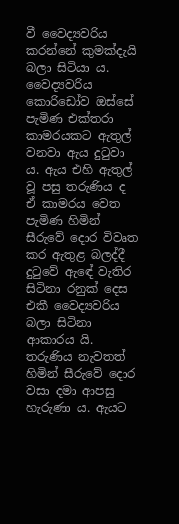වී වෛද්‍යවරිය කරන්නේ කුමක්දැයි බලා සිටියා ය. වෛද්‍යවරිය කොරිඩෝව ඔස්සේ පැමිණ එක්තරා කාමරයකට ඇතුල් වනවා ඇය දුටුවා ය. ඇය එහි ඇතුල් වූ පසු තරුණිය ද ඒ කාමරය වෙත පැමිණ හිමින් සීරුවේ දොර විවෘත කර ඇතුළ බලද්දී දුටුවේ ඇඳේ වැතිර සිටිනා රනුක් දෙස එකී වෛද්‍යවරිය බලා සිටිනා ආකාරය යි. තරුණිය නැවතත් හිමින් සීරුවේ දොර වසා දමා ආපසු හැරුණා ය. ඇයට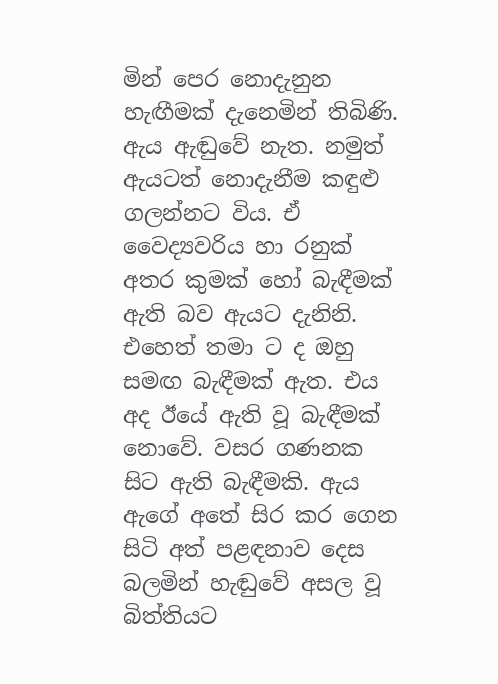මින් පෙර නොදැනුන හැඟීමක් දැනෙමින් තිබිණි. ඇය ඇඬුවේ නැත. නමුත් ඇයටත් නොදැනීම කඳුළු ගලන්නට විය. ඒ වෛද්‍යවරිය හා රනුක් අතර කුමක් හෝ බැඳීමක් ඇති බව ඇයට දැනිනි. එහෙත් තමා ට ද ඔහු සමඟ බැඳීමක් ඇත. එය අද ඊයේ ඇති වූ බැඳීමක් නොවේ. වසර ගණනක සිට ඇති බැඳීමකි. ඇය ඇගේ අතේ සිර කර ගෙන සිටි අත් පළඳනාව දෙස බලමින් හැඬුවේ අසල වූ බිත්තියට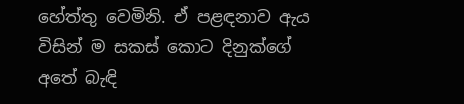හේත්තු වෙමිනි. ඒ පළඳනාව ඇය විසින් ම සකස් කොට දිනුක්ගේ අතේ බැඳි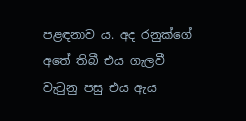පළඳනාව ය. අද රනුක්ගේ අතේ තිබී එය ගැලවී වැටුනු පසු එය ඇය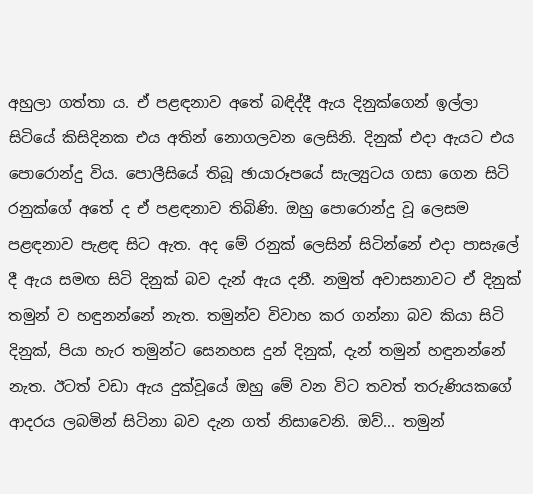අහුලා ගත්තා ය. ඒ පළඳනාව අතේ බඳිද්දී ඇය දිනුක්ගෙන් ඉල්ලා සිටියේ කිසිදිනක එය අතින් නොගලවන ලෙසිනි. දිනුක් එදා ඇයට එය පොරොන්දු විය. පොලීසියේ තිබූ ඡායාරූපයේ සැල්‍යුටය ගසා ගෙන සිටි රනුක්ගේ අතේ ද ඒ පළඳනාව තිබිණි. ඔහු පොරොන්දු වූ ලෙසම පළඳනාව පැළඳ සිට ඇත. අද මේ රනුක් ලෙසින් සිටින්නේ එදා පාසැලේ දී ඇය සමඟ සිටි දිනුක් බව දැන් ඇය දනී. නමුත් අවාසනාවට ඒ දිනුක් තමුන් ව හඳුනන්නේ නැත. තමුන්ව විවාහ කර ගන්නා බව කියා සිටි දිනුක්, පියා හැර තමුන්ට සෙනහස දුන් දිනුක්, දැන් තමුන් හඳුනන්නේ නැත. ඊටත් වඩා ඇය දුක්වූයේ ඔහු මේ වන විට තවත් තරුණියකගේ ආදරය ලබමින් සිටිනා බව දැන ගත් නිසාවෙනි. ඔව්... තමුන්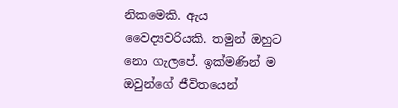නිකමෙකි. ඇය වෛද්‍යවරියකි. තමුන් ඔහුට නො ගැලපේ. ඉක්මණින් ම ඔවුන්ගේ ජීවිතයෙන්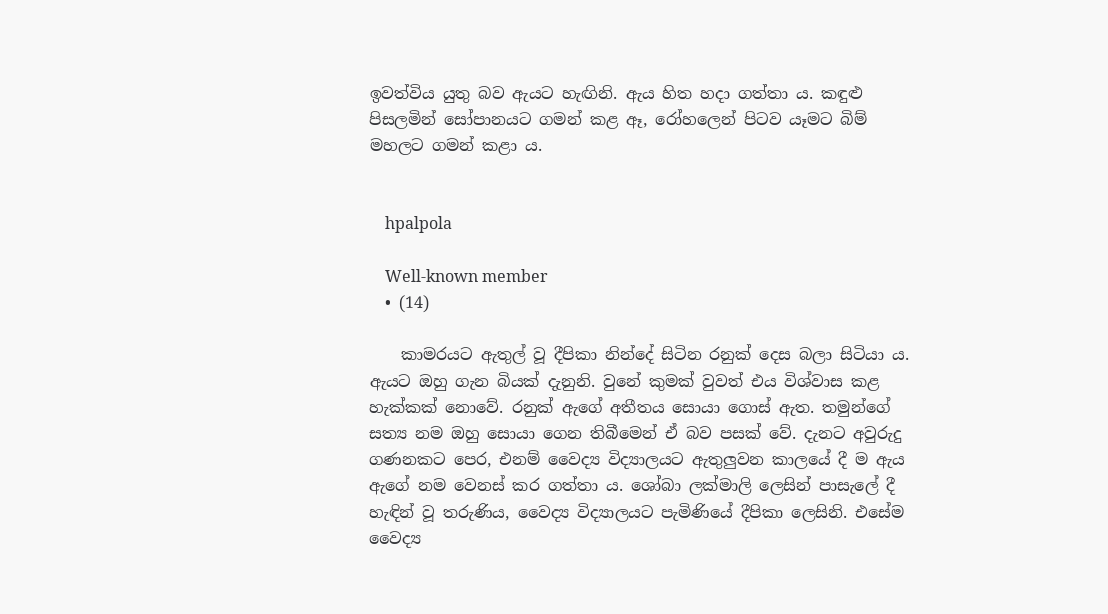ඉවත්විය යුතු බව ඇයට හැඟිනි. ඇය හිත හදා ගත්තා ය. කඳුළු පිසලමින් සෝපානයට ගමන් කළ ඈ, රෝහලෙන් පිටව යෑමට බිම් මහලට ගමන් කළා ය.


    hpalpola

    Well-known member
  • (14)

    කාමරයට ඇතුල් වූ දීපිකා නින්දේ සිටින රනුක් දෙස බලා සිටියා ය. ඇයට ඔහු ගැන බියක් දැනුනි. වුනේ කුමක් වුවත් එය විශ්වාස කළ හැක්කක් නොවේ. රනුක් ඇගේ අතීතය සොයා ගොස් ඇත. තමුන්ගේ සත්‍ය නම ඔහු සොයා ගෙන තිබීමෙන් ඒ බව පසක් වේ. දැනට අවුරුදු ගණනකට පෙර, එනම් වෛද්‍ය විද්‍යාලයට ඇතුලුවන කාලයේ දී ම ඇය ඇගේ නම වෙනස් කර ගත්තා ය. ශෝබා ලක්මාලි ලෙසින් පාසැලේ දී හැඳින් වූ තරුණිය, වෛද්‍ය විද්‍යාලයට පැමිණියේ දීපිකා ලෙසිනි. එසේම වෛද්‍ය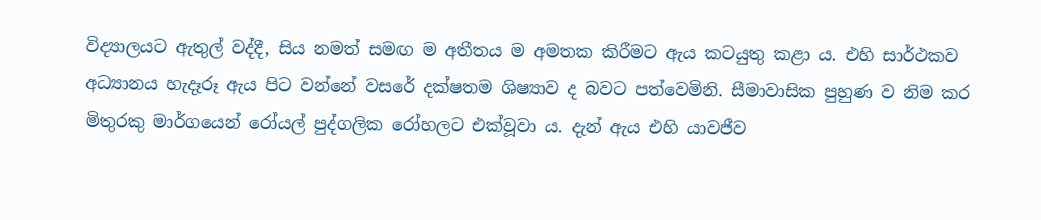විද්‍යාලයට ඇතුල් වද්දී, සිය නමත් සමඟ ම අතීතය ම අමතක කිරීමට ඇය කටයුතු කළා ය. එහි සාර්ථකව අධ්‍යානය හැදෑරූ ඇය පිට වන්නේ වසරේ දක්ෂතම ශිෂ්‍යාව ද බවට පත්වෙමිනි. සීමාවාසික පුහුණ ව නිම කර මිතුරකු මාර්ගයෙන් රෝයල් පුද්ගලික රෝහලට එක්වූවා ය. දැන් ඇය එහි යාවජීව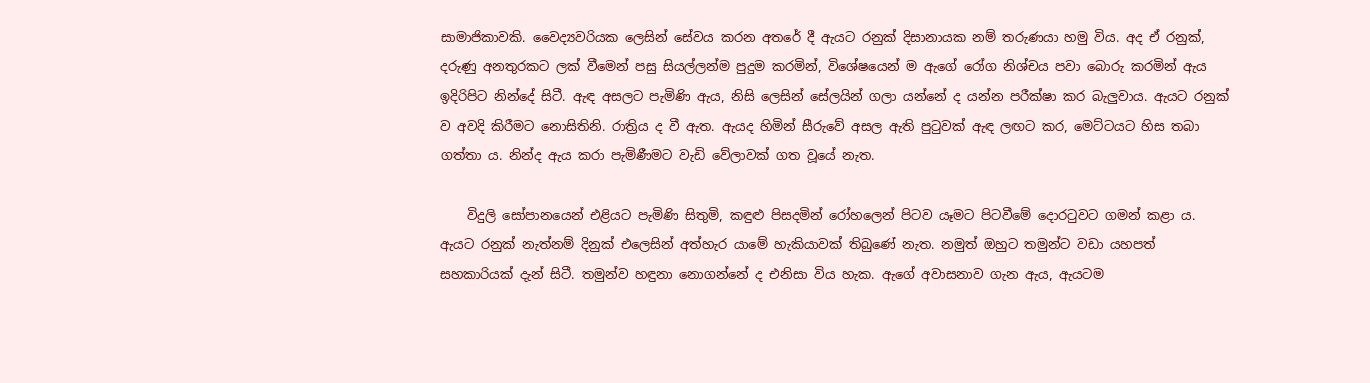සාමාජිකාවකි. වෛද්‍යවරියක ලෙසින් සේවය කරන අතරේ දී ඇයට රනුක් දිසානායක නම් තරුණයා හමු විය. අද ඒ රනුක්, දරුණු අනතුරකට ලක් වීමෙන් පසු සියල්ලන්ම පුදුම කරමින්, විශේෂයෙන් ම ඇගේ රෝග නිශ්චය පවා බොරු කරමින් ඇය ඉදිරිපිට නින්දේ සිටී. ඇඳ අසලට පැමිණි ඇය, නිසි ලෙසින් සේලයින් ගලා යන්නේ ද යන්න පරීක්ෂා කර බැලුවාය. ඇයට රනුක් ව අවදි කිරීමට නොසිතිනි. රාත්‍රිය ද වී ඇත. ඇයද හිමින් සීරුවේ අසල ඇති පුටුවක් ඇඳ ලඟට කර, මෙට්ටයට හිස තබා ගත්තා ය. නින්ද ඇය කරා පැමිණීමට වැඩි වේලාවක් ගත වූයේ නැත.

    විදුලි සෝපානයෙන් එළියට පැමිණි සිතුමි, කඳුළු පිසදමින් රෝහලෙන් පිටව යෑමට පිටවීමේ දොරටුවට ගමන් කළා ය. ඇයට රනුක් නැත්නම් දිනුක් එලෙසින් අත්හැර යාමේ හැකියාවක් තිබුණේ නැත. නමුත් ඔහුට තමුන්ට වඩා යහපත් සහකාරියක් දැන් සිටී. තමුන්ව හඳුනා නොගන්නේ ද එනිසා විය හැක. ඇගේ අවාසනාව ගැන ඇය, ඇයටම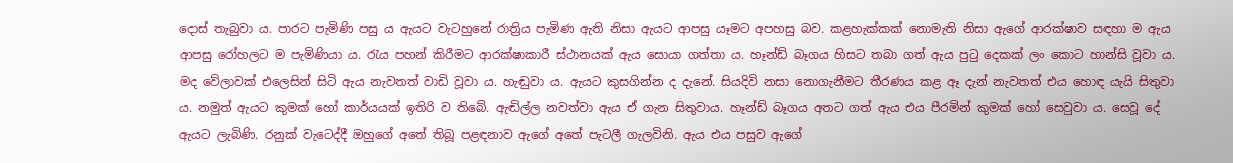දොස් තැබුවා ය. පාරට පැමිණි පසු ය ඇයට වැටහුනේ රාත්‍රිය පැමිණ ඇති නිසා ඇයට ආපසු යෑමට අපහසු බව. කළහැක්කක් නොමැති නිසා ඇගේ ආරක්ෂාව සඳහා ම ඇය ආපසු රෝහලට ම පැමිණියා ය. රැය පහන් කිරීමට ආරක්ෂාකාරී ස්ථානයක් ඇය සොයා ගත්තා ය. හෑන්ඩ් බෑගය හිසට තබා ගත් ඇය පුටු දෙකක් ලං කොට හාන්සි වූවා ය. මද වේලාවක් එලෙසින් සිටි ඇය නැවතත් වාඩි වූවා ය. හැඬුවා ය. ඇයට කුසගින්න ද දැනේ. සියදිවි නසා නොගැනීමට තීරණය කළ ඈ දැන් නැවතත් එය හොඳ යැයි සිතුවා ය. නමුත් ඇයට කුමක් හෝ කාර්යයක් ඉතිරි ව තිබේ. ඇඬිල්ල නවත්වා ඇය ඒ ගැන සිතුවාය. හෑන්ඩ් බෑගය අතට ගත් ඇය එය පීරමින් කුමක් හෝ සෙවුවා ය. සෙවූ දේ ඇයට ලැබිණි. රනුක් වැටෙද්දී ඔහුගේ අතේ තිබූ පළඳනාව ඇගේ අතේ පැටලී ගැලවිනි. ඇය එය පසුව ඇගේ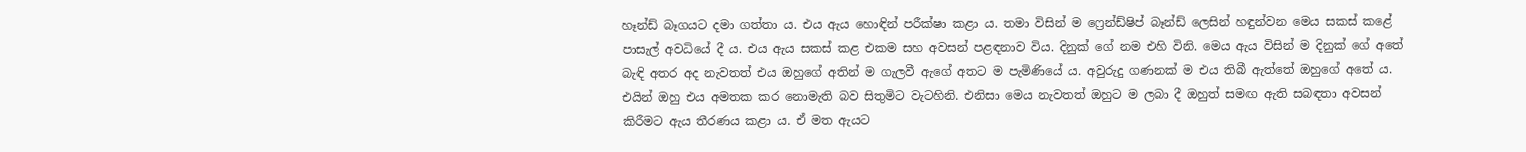හෑන්ඩ් බෑගයට දමා ගත්තා ය. එය ඇය හොඳින් පරීක්ෂා කළා ය. තමා විසින් ම ෆ්‍රෙන්ඩ්ෂිප් බෑන්ඩ් ලෙසින් හඳුන්වන මෙය සකස් කළේ පාසැල් අවධියේ දී ය. එය ඇය සකස් කළ එකම සහ අවසන් පළඳනාව විය. දිනුක් ගේ නම එහි විනි. මෙය ඇය විසින් ම දිනුක් ගේ අතේ බැඳි අතර අද නැවතත් එය ඔහුගේ අතින් ම ගැලවී ඇගේ අතට ම පැමිණියේ ය. අවුරුදු ගණනක් ම එය තිබී ඇත්තේ ඔහුගේ අතේ ය. එයින් ඔහු එය අමතක කර නොමැති බව සිතුමිට වැටහිනි. එනිසා මෙය නැවතත් ඔහුට ම ලබා දී ඔහුත් සමඟ ඇති සබඳතා අවසන් කිරීමට ඇය තීරණය කළා ය. ඒ මත ඇයට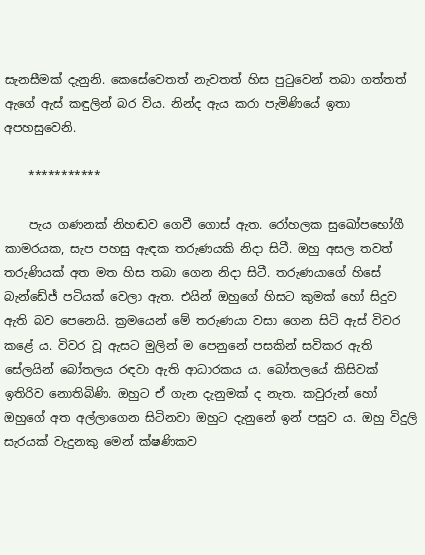සැනසීමක් දැනුනි. කෙසේවෙතත් නැවතත් හිස පුටුවෙන් තබා ගත්තත් ඇගේ ඇස් කඳුලින් බර විය. නින්ද ඇය කරා පැමිණියේ ඉතා අපහසුවෙනි.

    ***********

    පැය ගණනක් නිහඬව ගෙවී ගොස් ඇත. රෝහලක සුඛෝපභෝගී කාමරයක, සැප පහසු ඇඳක තරුණයකි නිදා සිටී. ඔහු අසල තවත් තරුණියක් අත මත හිස තබා ගෙන නිදා සිටී. තරුණයාගේ හිසේ බැන්ඩේජ් පටියක් වෙලා ඇත. එයින් ඔහුගේ හිසට කුමක් හෝ සිදුව ඇති බව පෙනෙයි. ක්‍රමයෙන් මේ තරුණයා වසා ගෙන සිටි ඇස් විවර කළේ ය. විවර වූ ඇසට මුලින් ම පෙනුනේ පසකින් සවිකර ඇති සේලයින් බෝතලය රඳවා ඇති ආධාරකය ය. බෝතලයේ කිසිවක් ඉතිරිව නොතිබිණි. ඔහුට ඒ ගැන දැනුමක් ද නැත. කවුරුන් හෝ ඔහුගේ අත අල්ලාගෙන සිටිනවා ඔහුට දැනුනේ ඉන් පසුව ය. ඔහු විදුලි සැරයක් වැදුනකු මෙන් ක්ෂණිකව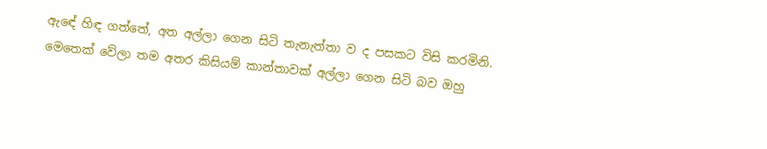ඇඳේ හිඳ ගත්තේ, අත අල්ලා ගෙන සිටි තැනැත්තා ව ද පසකට විසි කරමිනි. මෙතෙක් වේලා තම අතර කිසියම් කාන්තාවක් අල්ලා ගෙන සිටි බව ඔහු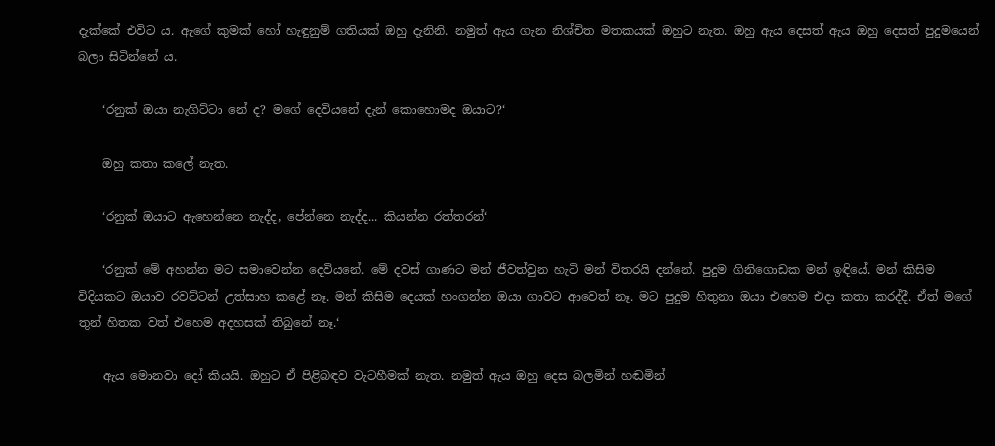දැක්කේ එවිට ය. ඇගේ කුමක් හෝ හැඳුනුම් ගතියක් ඔහු දැනිනි. නමුත් ඇය ගැන නිශ්චිත මතකයක් ඔහුට නැත. ඔහු ඇය දෙසත් ඇය ඔහු දෙසත් පුදුමයෙන් බලා සිටින්නේ ය.

    ‘රනුක් ඔයා නැගිට්ටා නේ ද? මගේ දෙවියනේ දැන් කොහොමද ඔයාට?‘

    ඔහු කතා කලේ නැත.

    ‘රනුක් ඔයාට ඇහෙන්නෙ නැද්ද, පේන්නෙ නැද්ද... කියන්න රත්තරන්‘

    ‘රනුක් මේ අහන්න මට සමාවෙන්න දෙවියනේ. මේ දවස් ගාණට මන් ජීවත්වුන හැටි මන් විතරයි දන්නේ. පුදුම ගිනිගොඩක මන් ඉඳියේ. මන් කිසිම විදියකට ඔයාව රවට්ටන් උත්සාහ කළේ නෑ. මන් කිසිම දෙයක් හංගන්න ඔයා ගාවට ආවෙත් නෑ. මට පුදුම හිතුනා ඔයා එහෙම එදා කතා කරද්දී. ඒත් මගේ තුන් හිතක වත් එහෙම අදහසක් තිබුනේ නෑ.‘

    ඇය මොනවා දෝ කියයි. ඔහුට ඒ පිළිබඳව වැටහීමක් නැත. නමුත් ඇය ඔහු දෙස බලමින් හඬමින්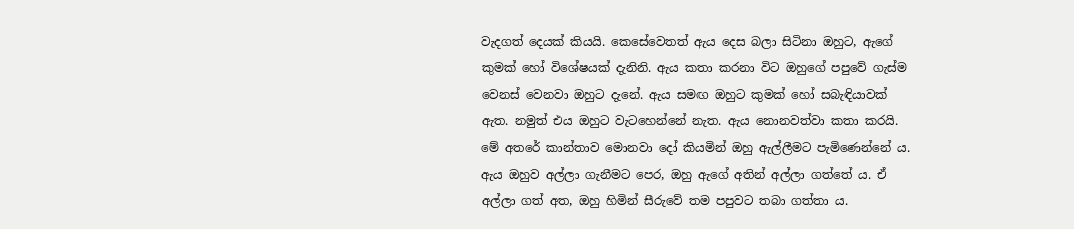වැදගත් දෙයක් කියයි. කෙසේවෙතත් ඇය දෙස බලා සිටිනා ඔහුට, ඇගේ කුමක් හෝ විශේෂයක් දැනිනි. ඇය කතා කරනා විට ඔහුගේ පපුවේ ගැස්ම වෙනස් වෙනවා ඔහුට දැනේ. ඇය සමඟ ඔහුට කුමක් හෝ සබැඳියාවක් ඇත. නමුත් එය ඔහුට වැටහෙන්නේ නැත. ඇය නොනවත්වා කතා කරයි. මේ අතරේ කාන්තාව මොනවා දෝ කියමින් ඔහු ඇල්ලීමට පැමිණෙන්නේ ය. ඇය ඔහුව අල්ලා ගැනීමට පෙර, ඔහු ඇගේ අතින් අල්ලා ගත්තේ ය. ඒ අල්ලා ගත් අත, ඔහු හිමින් සීරුවේ තම පපුවට තබා ගත්තා ය.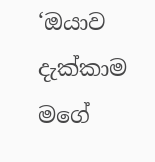‘ඔයාව දැක්කාම මගේ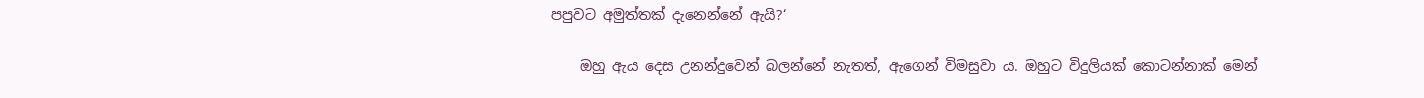පපුවට අමුත්තක් දැනෙන්නේ ඇයි?‘

    ඔහු ඇය දෙස උනන්දුවෙන් බලන්නේ නැතත්, ඇගෙන් විමසුවා ය. ඔහුට විදුලියක් කොටන්නාක් මෙන්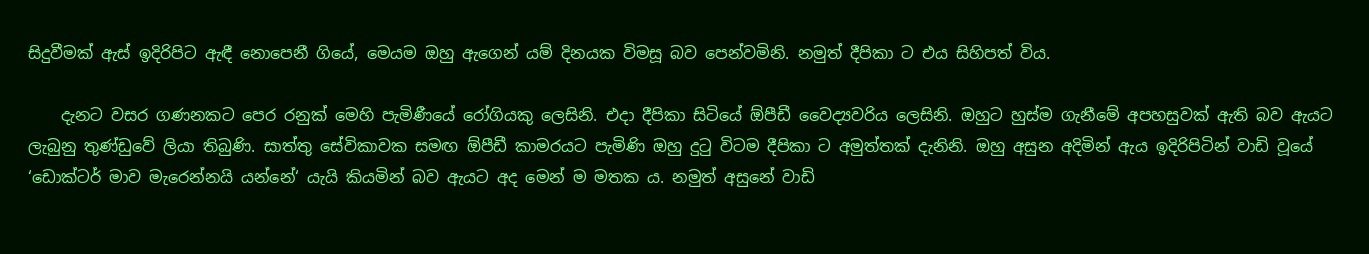සිදුවීමක් ඇස් ඉදිරිපිට ඇඳී නොපෙනී ගියේ, මෙයම ඔහු ඇගෙන් යම් දිනයක විමසූ බව පෙන්වමිනි. නමුත් දීපිකා ට එය සිහිපත් විය.

    දැනට වසර ගණනකට පෙර රනුක් මෙහි පැමිණීයේ රෝගියකු ලෙසිනි. එදා දීපිකා සිටියේ ඕපීඩී වෛද්‍යවරිය ලෙසිනි. ඔහුට හුස්ම ගැනීමේ අපහසුවක් ඇති බව ඇයට ලැබුනු තුණ්ඩුවේ ලියා තිබුණි. සාත්තු සේවිකාවක සමඟ ඕපීඩී කාමරයට පැමිණි ඔහු දුටු විටම දීපිකා ට අමුත්තක් දැනිනි. ඔහු අසුන අදිමින් ඇය ඉදිරිපිටින් වාඩි වූයේ ‘ඩොක්ටර් මාව මැරෙන්නයි යන්නේ‘ යැයි කියමින් බව ඇයට අද මෙන් ම මතක ය. නමුත් අසුනේ වාඩි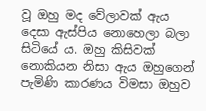වූ ඔහු මද වේලාවක් ඇය දෙසා ඇස්පිය නොහෙලා බලා සිටියේ ය. ඔහු කිසිවක් නොකියන නිසා ඇය ඔහුගෙන් පැමිණි කාරණය විමසා ඔහුව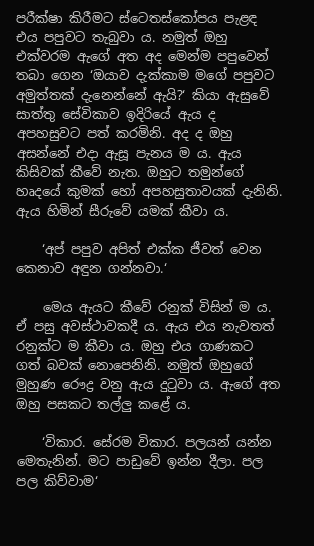පරීක්ෂා කිරීමට ස්ටෙතස්කෝපය පැළඳ එය පපුවට තැබුවා ය. නමුත් ඔහු එක්වරම ඇගේ අත අද මෙන්ම පපුවෙන් තබා ගෙන ‘ඔයාව දැක්කාම මගේ පපුවට අමුත්තක් දැනෙන්නේ ඇයි?‘ කියා ඇසුවේ සාත්තු සේවිකාව ඉදිරියේ ඇය ද අපහසුවට පත් කරමිනි. අද ද ඔහු අසන්නේ එදා ඇසූ පැනය ම ය. ඇය කිසිවක් කීවේ නැත. ඔහුට තමුන්ගේ හෘදයේ කුමක් හෝ අපහසුතාවයක් දැනිනි. ඇය හිමින් සීරුවේ යමක් කීවා ය.

    ‘අප් පපුව අපිත් එක්ක ජීවත් වෙන කෙනාව අඳුන ගන්නවා.‘

    මෙය ඇයට කීවේ රනුක් විසින් ම ය. ඒ පසු අවස්ථාවකදී ය. ඇය එය නැවතත් රනුක්ට ම කීවා ය. ඔහු එය ගාණකට ගත් බවක් නොපෙනිනි. නමුත් ඔහුගේ මුහුණ රෞද්‍ර වනු ඇය දුටුවා ය. ඇගේ අත ඔහු පසකට තල්ලු කළේ ය.

    ‘විකාර. සේරම විකාර. පලයන් යන්න මෙතැනින්. මට පාඩුවේ ඉන්න දීලා. පල පල කිව්වාම‘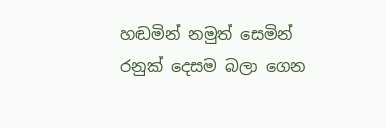හඬමින් නමුත් සෙමින් රනුක් දෙසම බලා ගෙන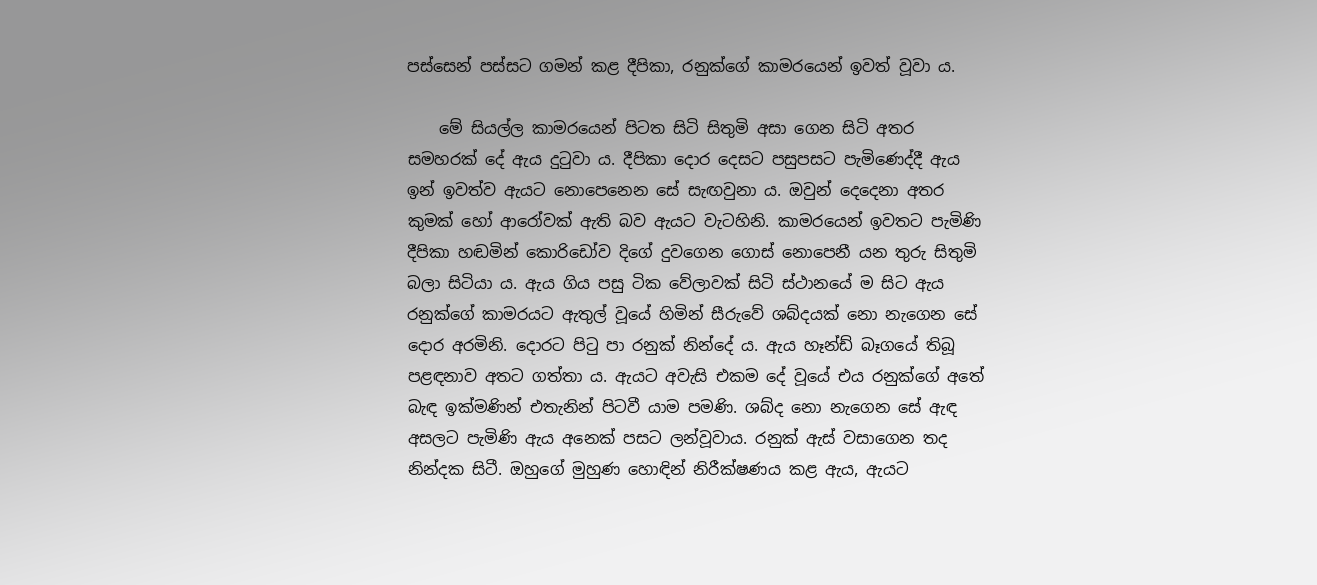පස්සෙන් පස්සට ගමන් කළ දීපිකා, රනුක්ගේ කාමරයෙන් ඉවත් වූවා ය.

    මේ සියල්ල කාමරයෙන් පිටත සිටි සිතුමි අසා ගෙන සිටි අතර සමහරක් දේ ඇය දුටුවා ය. දීපිකා දොර දෙසට පසුපසට පැමිණෙද්දී ඇය ඉන් ඉවත්ව ඇයට නොපෙනෙන සේ සැඟවුනා ය. ඔවුන් දෙදෙනා අතර කුමක් හෝ ආරෝවක් ඇති බව ඇයට වැටහිනි. කාමරයෙන් ඉවතට පැමිණි දීපිකා හඬමින් කොරිඩෝව දිගේ දුවගෙන ගොස් නොපෙනී යන තුරු සිතුමි බලා සිටියා ය. ඇය ගිය පසු ටික වේලාවක් සිටි ස්ථානයේ ම සිට ඇය රනුක්ගේ කාමරයට ඇතුල් වූයේ හිමින් සීරුවේ ශබ්දයක් නො නැගෙන සේ දොර අරමිනි. දොරට පිටු පා රනුක් නින්දේ ය. ඇය හෑන්ඩ් බෑගයේ තිබූ පළඳනාව අතට ගත්තා ය. ඇයට අවැසි එකම දේ වූයේ එය රනුක්ගේ අතේ බැඳ ඉක්මණින් එතැනින් පිටවී යාම පමණි. ශබ්ද නො නැගෙන සේ ඇඳ අසලට පැමිණි ඇය අනෙක් පසට ලන්වූවාය. රනුක් ඇස් වසාගෙන තද නින්දක සිටී. ඔහුගේ මුහුණ හොඳින් නිරීක්ෂණය කළ ඇය, ඇයට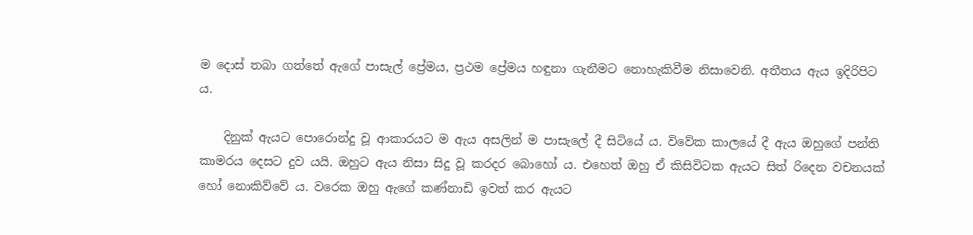ම දොස් තබා ගත්තේ ඇගේ පාසැල් ප්‍රේමය, ප්‍රථම ප්‍රේමය හඳුනා ගැනීමට නොහැකිවීම නිසාවෙනි. අතීතය ඇය ඉදිරිපිට ය.

    දිනුක් ඇයට පොරොන්දු වූ ආකාරයට ම ඇය අසලින් ම පාසැලේ දී සිටියේ ය. විවේක කාලයේ දී ඇය ඔහුගේ පන්ති කාමරය දෙසට දුව යයි. ඔහුට ඇය නිසා සිදු වූ කරදර බොහෝ ය. එහෙත් ඔහු ඒ කිසිවිටක ඇයට සිත් රිදෙන වචනයක් හෝ නොකිව්වේ ය. වරෙක ඔහු ඇගේ කණ්නාඩි ඉවත් කර ඇයට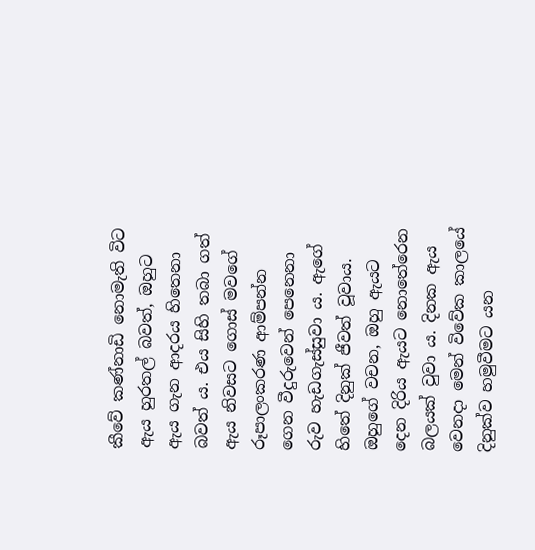කීවේ කණ්නාඩි නොමැති විට ඇය හුරතල් බවත්, ඔහුට ඇය ගැන ආදරය හිතෙනා බවත් ය. එය සිහි තබා ගත් ඇය නිවසට ගොස් මවගේ රූපාලංකරණ ආම්පන්න ගෙන වීදුරුවෙන් පෙනෙනා රුව හැඩගැස්සුවා ය. ඇගේ හිතේ දිනුක් ජීවත් වූවාය. ඔහුගේ වචන, ඔහු ඇයට දෙන දිරිය ඇයට නොතේරෙන බලයක් වුවා ය. දිනක ඇය වෙනදා මෙන් විවේක කාලයේ දිනුක්ව හමුවීමට යන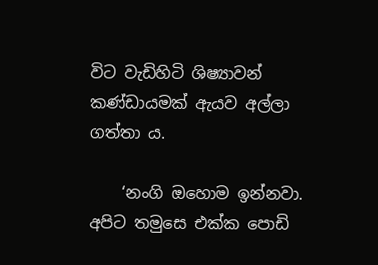විට වැඩිහිටි ශිෂ්‍යාවන් කණ්ඩායමක් ඇයව අල්ලා ගත්තා ය.

    ‘නංගි ඔහොම ඉන්නවා. අපිට තමුසෙ එක්ක පොඩි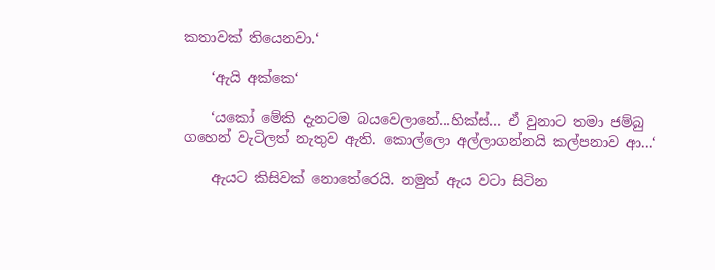කතාවක් තියෙනවා.‘

    ‘ඇයි අක්කෙ‘

    ‘යකෝ මේකි දැනටම බයවෙලානේ...හික්ස්... ඒ වුනාට තමා ජම්බු ගහෙන් වැටිලත් නැතුව ඇති. කොල්ලො අල්ලාගන්නයි කල්පනාව ආ...‘

    ඇයට කිසිවක් නොතේරෙයි. නමුත් ඇය වටා සිටින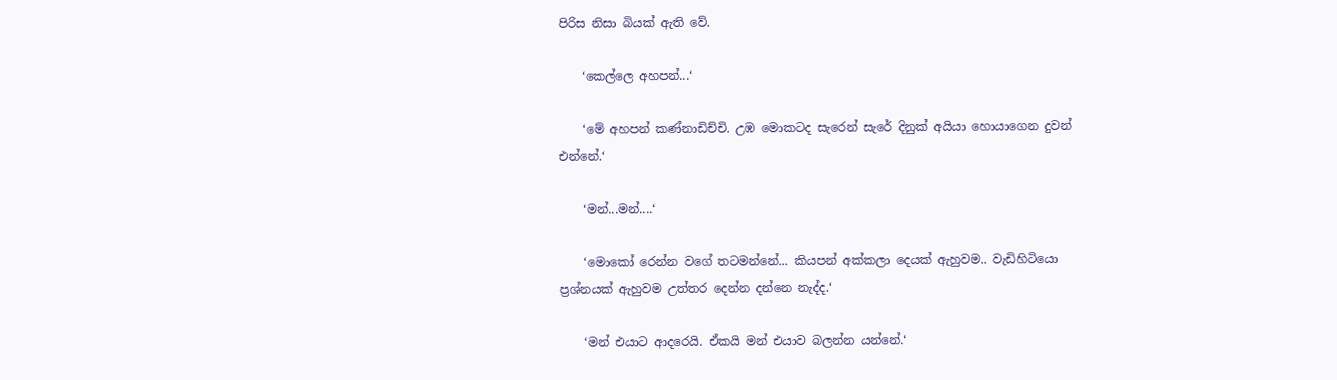පිරිස නිසා බියක් ඇති වේ.

    ‘කෙල්ලෙ අහපන්...‘

    ‘මේ අහපන් කණ්නාඩිච්චි. උඹ මොකටද සැරෙන් සැරේ දිනුක් අයියා හොයාගෙන දුවන් එන්නේ.‘

    ‘මන්...මන්....‘

    ‘මොකෝ රෙන්න වගේ තටමන්නේ... කියපන් අක්කලා දෙයක් ඇහුවම.. වැඩිහිටියො ප්‍රශ්නයක් ඇහුවම උත්තර දෙන්න දන්නෙ නැද්ද.‘

    ‘මන් එයාට ආදරෙයි. ඒකයි මන් එයාව බලන්න යන්නේ.‘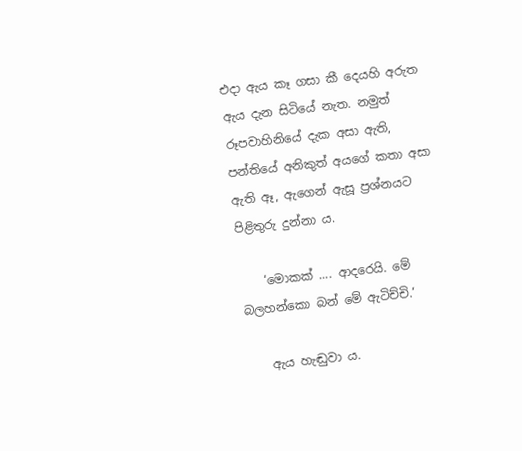එදා ඇය කෑ ගසා කී දෙයහි අරුත ඇය දැන සිටියේ නැත. නමුත් රූපවාහිනියේ දැක අසා ඇති, පන්තියේ අනිකුත් අයගේ කතා අසා ඇති ඈ, ඇගෙන් ඇසූ ප්‍රශ්නයට පිළිතුරු දුන්නා ය.

    ‘මොකක් .... ආදරෙයි. මේ බලහන්කො බන් මේ ඇටිච්චි.‘

    ඇය හැඬුවා ය.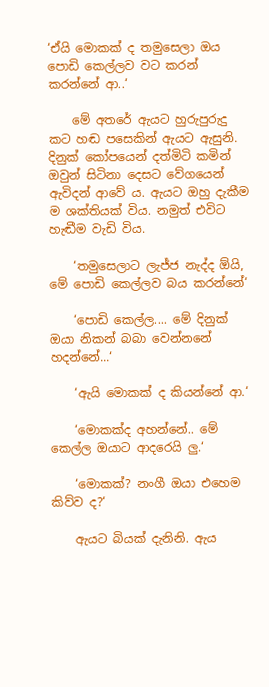‘ඒයි මොකක් ද තමුසෙලා ඔය පොඩි කෙල්ලව වට කරන් කරන්නේ ආ..‘

    මේ අතරේ ඇයට හුරුපුරුදු කට හඬ පසෙකින් ඇයට ඇසුනි. දිනුක් කෝපයෙන් දත්මිටි කමින් ඔවුන් සිටිනා දෙසට වේගයෙන් ඇවිදන් ආවේ ය. ඇයට ඔහු දැකීම ම ශක්තියක් විය. නමුත් එවිට හැඬීම වැඩි විය.

    ‘තමුසෙලාට ලැජ්ජ නැද්ද ඕයි, මේ පොඩි කෙල්ලව බය කරන්නේ‘

    ‘පොඩි කෙල්ල.... මේ දිනුක් ඔයා නිකන් බබා වෙන්නනේ හදන්නේ...‘

    ‘ඇයි මොකක් ද කියන්නේ ආ.‘

    ‘මොකක්ද අහන්නේ.. මේ කෙල්ල ඔයාට ආදරෙයි ලු.‘

    ‘මොකක්? නංගී ඔයා එහෙම කිව්ව ද?‘

    ඇයට බියක් දැනිනි. ඇය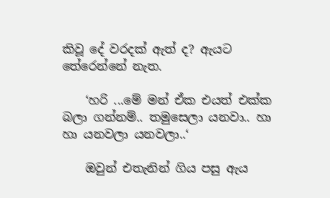කිවූ දේ වරදක් ඇත් ද? ඇයට තේරෙන්නේ නැත.

    ‘හරි ...මේ මන් ඒක එයත් එක්ක බලා ගන්නම්.. තමුසෙලා යනවා.. හා හා යනවලා යනවලා..‘

    ඔවුන් එතැනින් ගිය පසු ඇය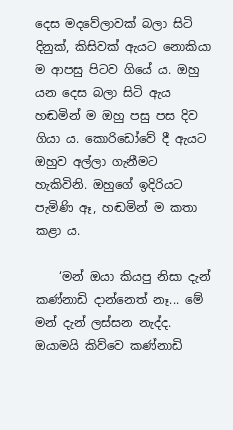දෙස මදවේලාවක් බලා සිටි දිනුක්, කිසිවක් ඇයට නොකියා ම ආපසු පිටව ගියේ ය. ඔහු යන දෙස බලා සිටි ඇය හඬමින් ම ඔහු පසු පස දිව ගියා ය. කොරිඩෝවේ දී ඇයට ඔහුව අල්ලා ගැනීමට හැකිවිනි. ඔහුගේ ඉදිරියට පැමිණි ඈ, හඬමින් ම කතා කළා ය.

    ‘මන් ඔයා කියපු නිසා දැන් කණ්නාඩි දාන්නෙත් නෑ... මේ මන් දැන් ලස්සන නැද්ද. ඔයාමයි කිව්වෙ කණ්නාඩි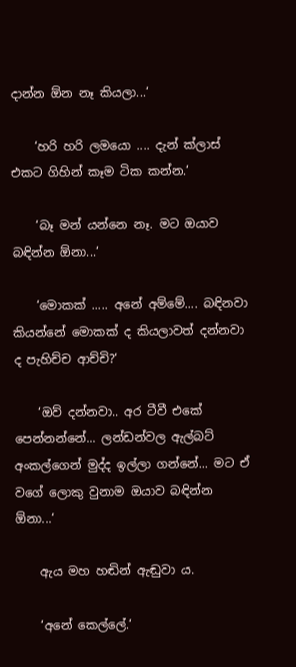දාන්න ඕන නෑ කියලා...‘

    ‘හරි හරි ලමයො .... දැන් ක්ලාස් එකට ගිහින් කෑම ටික කන්න.‘

    ‘බෑ මන් යන්නෙ නෑ. මට ඔයාව බඳින්න ඕනා...‘

    ‘මොකක් ..... අනේ අම්මේ.... බඳිනවා කියන්නේ මොකක් ද කියලාවත් දන්නවා ද පැහිච්ච ආච්චි?‘

    ‘ඔව් දන්නවා.. අර ටීවී එකේ පෙන්නන්නේ... ලන්ඩන්වල ඇල්බට් අංකල්ගෙන් මුද්ද ඉල්ලා ගන්නේ... මට ඒ වගේ ලොකු වුනාම ඔයාව බඳින්න ඕනා...‘

    ඇය මහ හඬින් ඇඬුවා ය.

    ‘අනේ කෙල්ලේ.‘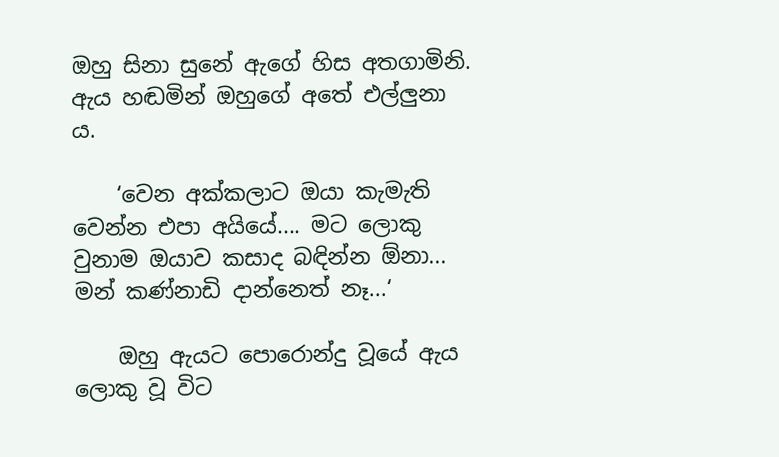ඔහු සිනා සුනේ ඇගේ හිස අතගාමිනි. ඇය හඬමින් ඔහුගේ අතේ එල්ලුනා ය.

    ‘වෙන අක්කලාට ඔයා කැමැති වෙන්න එපා අයියේ.... මට ලොකු වුනාම ඔයාව කසාද බඳින්න ඕනා... මන් කණ්නාඩි දාන්නෙත් නෑ...‘

    ඔහු ඇයට පොරොන්දු වූයේ ඇය ලොකු වූ විට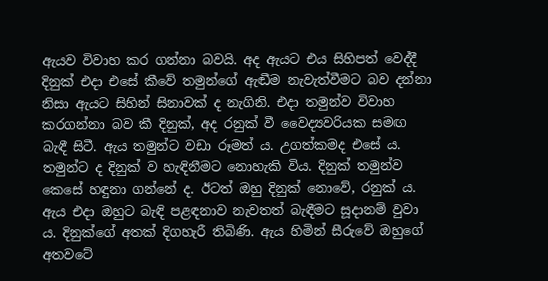ඇයව විවාහ කර ගන්නා බවයි. අද ඇයට එය සිහිපත් වෙද්දී දිනුක් එදා එසේ කීවේ තමුන්ගේ ඇඬීම නැවැත්වීමට බව දන්නා නිසා ඇයට සිහින් සිනාවක් ද නැගිනි. එදා තමුන්ව විවාහ කරගන්නා බව කී දිනුක්, අද රනුක් වී වෛද්‍යවරියක සමඟ බැඳී සිටී. ඇය තමුන්ට වඩා රූමත් ය. උගත්කමද එසේ ය. තමුන්ට ද දිනුක් ව හැඳිනීමට නොහැකි විය. දිනුක් තමුන්ව කෙසේ හඳුනා ගන්නේ ද. ඊටත් ඔහු දිනුක් නොවේ, රනුක් ය. ඇය එදා ඔහුට බැඳි පළඳනාව නැවතත් බැඳීමට සූදානම් වුවා ය. දිනුක්ගේ අතක් දිගහැරී තිබිණි. ඇය හිමින් සීරුවේ ඔහුගේ අතවටේ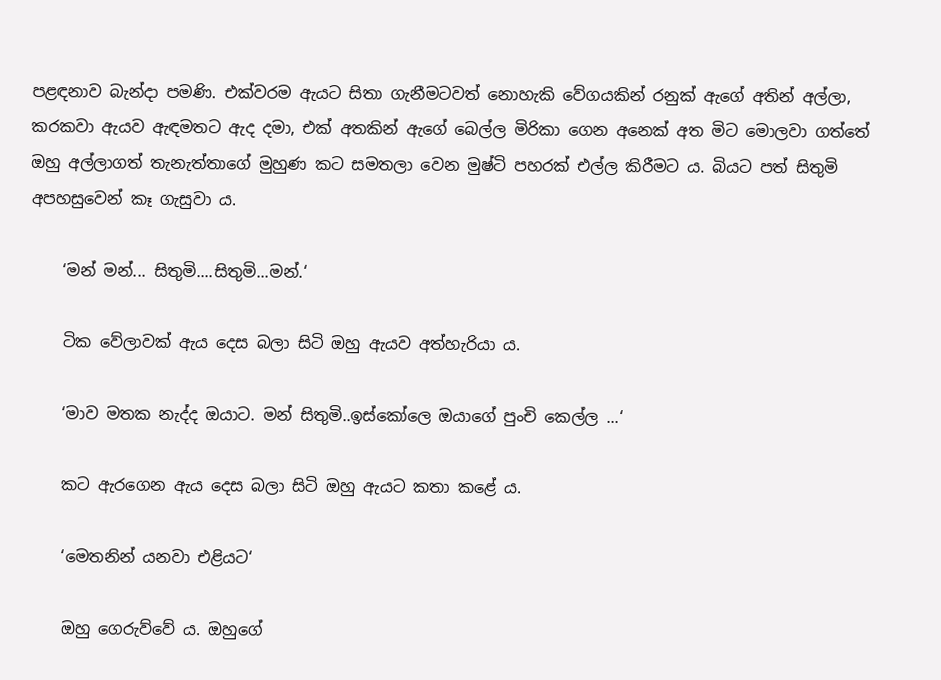පළඳනාව බැන්දා පමණි. එක්වරම ඇයට සිතා ගැනීමටවත් නොහැකි වේගයකින් රනුක් ඇගේ අතින් අල්ලා, කරකවා ඇයව ඇඳමතට ඇද දමා, එක් අතකින් ඇගේ බෙල්ල මිරිකා ගෙන අනෙක් අත මිට මොලවා ගත්තේ ඔහු අල්ලාගත් තැනැත්තාගේ මුහුණ කට සමතලා වෙන මුෂ්ටි පහරක් එල්ල කිරීමට ය. බියට පත් සිතුමි අපහසුවෙන් කෑ ගැසුවා ය.

    ‘මන් මන්... සිතුමි....සිතුමි...මන්.‘

    ටික වේලාවක් ඇය දෙස බලා සිටි ඔහු ඇයව අත්හැරියා ය.

    ‘මාව මතක නැද්ද ඔයාට. මන් සිතුමි..ඉස්කෝලෙ ඔයාගේ පුංචි කෙල්ල ...‘

    කට ඇරගෙන ඇය දෙස බලා සිටි ඔහු ඇයට කතා කළේ ය.

    ‘මෙතනින් යනවා එළියට‘

    ඔහු ගෙරුව්වේ ය. ඔහුගේ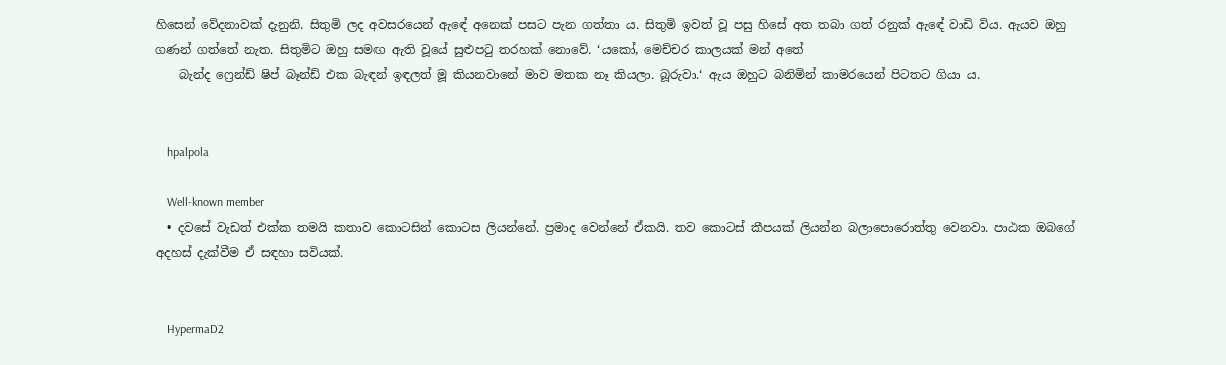හිසෙන් වේදනාවක් දැනුනි. සිතුමි ලද අවසරයෙන් ඇඳේ අනෙක් පසට පැන ගත්තා ය. සිතුමි ඉවත් වූ පසු හිසේ අත තබා ගත් රනුක් ඇඳේ වාඩි විය. ඇයව ඔහු ගණන් ගත්තේ නැත. සිතුමිට ඔහු සමඟ ඇති වූයේ සුළුපටු තරහක් නොවේ. ‘යකෝ, මෙච්චර කාලයක් මන් අතේ
    බැන්ද ෆ්‍රෙන්ඩ් ෂිප් බෑන්ඩ් එක බැඳන් ඉඳලත් මූ කියනවානේ මාව මතක නෑ කියලා. බූරුවා.‘ ඇය ඔහුට බනිමින් කාමරයෙන් පිටතට ගියා ය.


    hpalpola

    Well-known member
  • දවසේ වැඩත් එක්ක තමයි කතාව කොටසින් කොටස ලියන්නේ. ප්‍රමාද වෙන්නේ ඒකයි. තව කොටස් කීපයක් ලියන්න බලාපොරොත්තු වෙනවා. පාඨක ඔබගේ අදහස් දැක්වීම ඒ සඳහා සවියක්.


    HypermaD2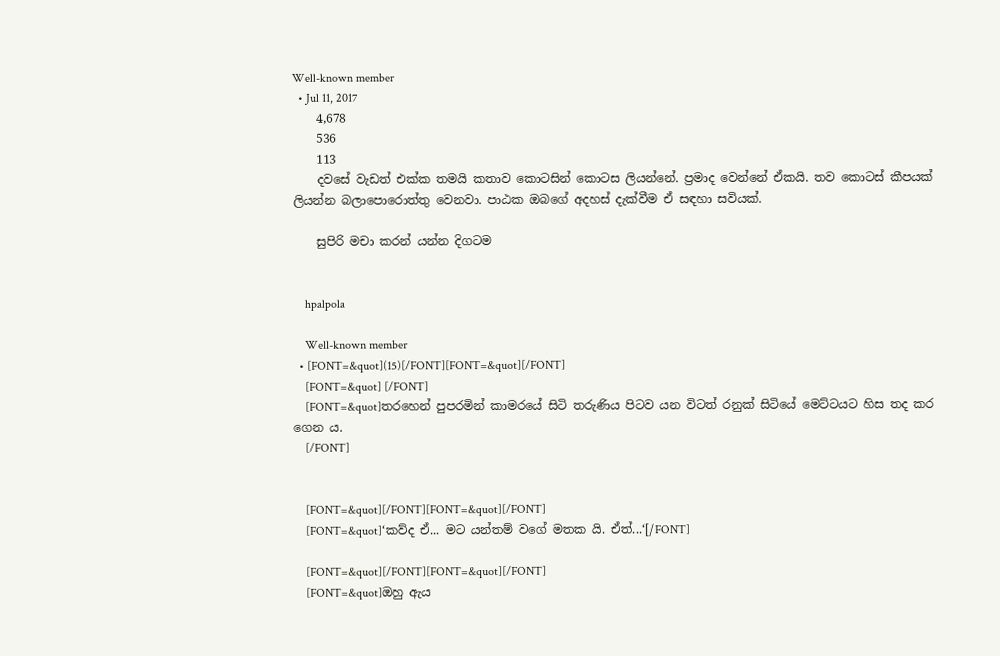Well-known member
  • Jul 11, 2017
    4,678
    536
    113
    දවසේ වැඩත් එක්ක තමයි කතාව කොටසින් කොටස ලියන්නේ. ප්‍රමාද වෙන්නේ ඒකයි. තව කොටස් කීපයක් ලියන්න බලාපොරොත්තු වෙනවා. පාඨක ඔබගේ අදහස් දැක්වීම ඒ සඳහා සවියක්.

    සුපිරි මචා කරන් යන්න දිගටම


    hpalpola

    Well-known member
  • [FONT=&quot](15)[/FONT][FONT=&quot][/FONT]
    [FONT=&quot] [/FONT]
    [FONT=&quot]තරහෙන් පුපරමින් කාමරයේ සිටි තරුණිය පිටව යන විටත් රනුක් සිටියේ මෙට්ටයට හිස තද කර ගෙන ය.
    [/FONT]


    [FONT=&quot][/FONT][FONT=&quot][/FONT]
    [FONT=&quot]‘කව්ද ඒ... මට යන්තම් වගේ මතක යි. ඒත්...‘[/FONT]

    [FONT=&quot][/FONT][FONT=&quot][/FONT]
    [FONT=&quot]ඔහු ඇය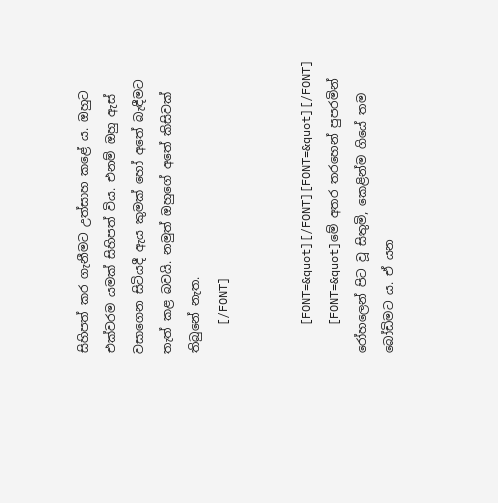සිහිපත් කර ගැනීමට උත්සාහ කළේ ය. ඔහුට එක්වරම යමක් සිහිපත් විය. එනම් ඔහු ඇස් වසාගෙන සිටියදී ඇය කුමක් හෝ අතේ බැඳීමට තැත් කළ බවයි. නමුත් ඔහුගේ අතේ කිසිවක් තිබුනේ නැත.
    [/FONT]


    [FONT=&quot][/FONT][FONT=&quot][/FONT]
    [FONT=&quot]මේ අතර තරහෙන් පුපරමින් රෝහලෙන් පිට වූ සිතුමි, කෙළින්ම ගියේ තම බෝඩිමට ය. ඒ යන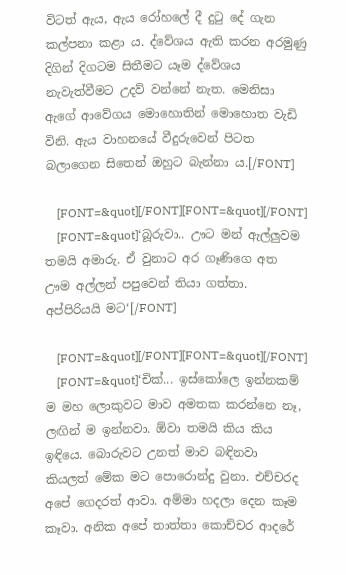විටත් ඇය, ඇය රෝහලේ දී දුටු දේ ගැන කල්පනා කළා ය. ද්වේශය ඇති කරන අරමුණු දිගින් දිගටම සිතීමට යෑම ද්වේශය නැවැත්වීමට උදව් වන්නේ නැත. මෙනිසා ඇගේ ආවේගය මොහොතින් මොහොත වැඩි විනි. ඇය වාහනයේ වීදුරුවෙන් පිටත බලාගෙන සිතෙන් ඔහුට බැන්නා ය.[/FONT]

    [FONT=&quot][/FONT][FONT=&quot][/FONT]
    [FONT=&quot]‘බූරුවා.. ඌට මන් ඇල්ලුවම තමයි අමාරු. ඒ වුනාට අර ගෑණිගෙ අත ඌම අල්ලන් පපුවෙන් තියා ගත්තා. අප්පිරියයි මට‘[/FONT]

    [FONT=&quot][/FONT][FONT=&quot][/FONT]
    [FONT=&quot]‘චික්... ඉස්කෝලෙ ඉන්නකම් ම මහ ලොකුවට මාව අමතක කරන්නෙ නෑ, ලඟින් ම ඉන්නවා. ඕවා තමයි කිය කිය ඉඳියෙ. බොරුවට උනත් මාව බඳිනවා කියලත් මේක මට පොරොන්දු වුනා. එච්චරද අපේ ගෙදරත් ආවා. අම්මා හදලා දෙන කෑම කෑවා. අනික අපේ තාත්තා කොච්චර ආදරේ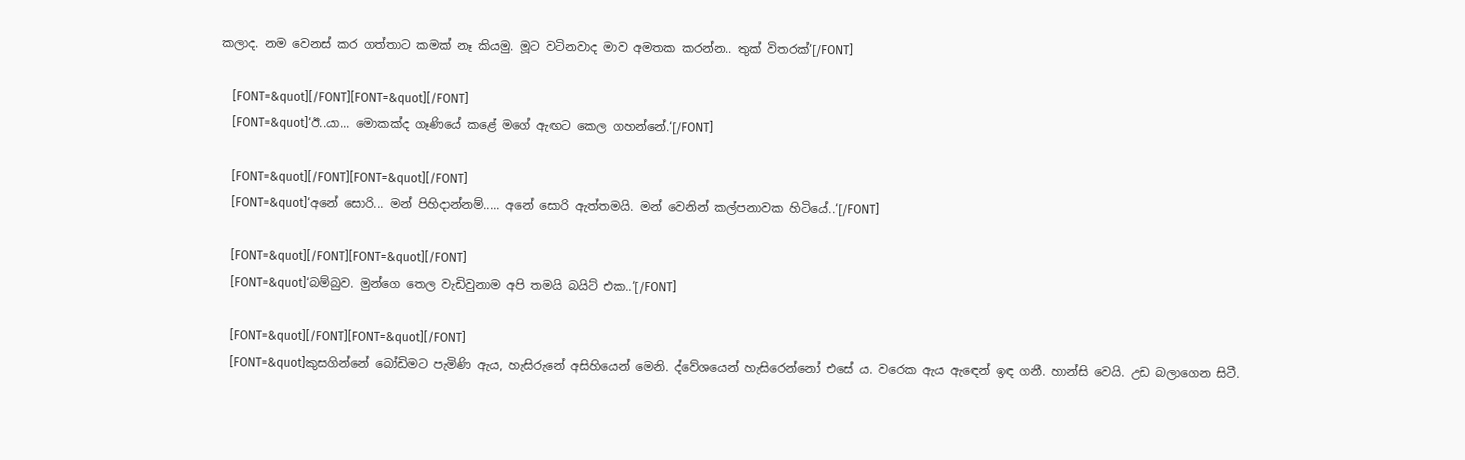කලාද. නම වෙනස් කර ගත්තාට කමක් නෑ කියමු. මූට වටිනවාද මාව අමතක කරන්න.. තුක් විතරක්‘[/FONT]

    [FONT=&quot][/FONT][FONT=&quot][/FONT]
    [FONT=&quot]‘ඊ..යා... මොකක්ද ගෑණියේ කළේ මගේ ඇඟට කෙල ගහන්නේ.‘[/FONT]

    [FONT=&quot][/FONT][FONT=&quot][/FONT]
    [FONT=&quot]‘අනේ සොරි... මන් පිහිදාන්නම්..... අනේ සොරි ඇත්තමයි. මන් වෙනින් කල්පනාවක හිටියේ..‘[/FONT]

    [FONT=&quot][/FONT][FONT=&quot][/FONT]
    [FONT=&quot]‘බම්බුව. මුන්ගෙ තෙල වැඩිවුනාම අපි තමයි බයිට් එක..‘[/FONT]

    [FONT=&quot][/FONT][FONT=&quot][/FONT]
    [FONT=&quot]කුසගින්නේ බෝඩිමට පැමිණි ඇය, හැසිරුනේ අසිහියෙන් මෙනි. ද්වේශයෙන් හැසිරෙන්නෝ එසේ ය. වරෙක ඇය ඇඳෙන් ඉඳ ගනී. හාන්සි වෙයි. උඩ බලාගෙන සිටී.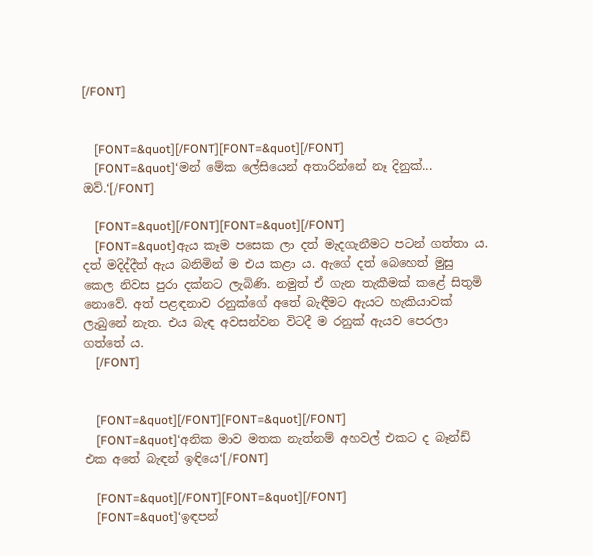[/FONT]


    [FONT=&quot][/FONT][FONT=&quot][/FONT]
    [FONT=&quot]‘මන් මේක ලේසියෙන් අතාරින්නේ නෑ දිනුක්... ඔව්.‘[/FONT]

    [FONT=&quot][/FONT][FONT=&quot][/FONT]
    [FONT=&quot]ඇය කෑම පසෙක ලා දත් මැදගැනීමට පටන් ගත්තා ය. දත් මදිද්දීත් ඇය බනිමින් ම එය කළා ය. ඇගේ දත් බෙහෙත් මුසු කෙල නිවස පුරා දක්නට ලැබිණි. නමුත් ඒ ගැන තැකීමක් කළේ සිතුමි නොවේ. අත් පළඳනාව රනුක්ගේ අතේ බැඳීමට ඇයට හැකියාවක් ලැබුනේ නැත. එය බැඳ අවසන්වන විටදී ම රනුක් ඇයව පෙරලා ගත්තේ ය.
    [/FONT]


    [FONT=&quot][/FONT][FONT=&quot][/FONT]
    [FONT=&quot]‘අනික මාව මතක නැත්නම් අහවල් එකට ද බෑන්ඩ් එක අතේ බැඳන් ඉඳියෙ‘[/FONT]

    [FONT=&quot][/FONT][FONT=&quot][/FONT]
    [FONT=&quot]‘ඉඳපන්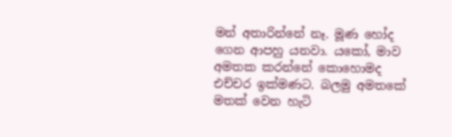මන් අතාරින්නේ නෑ. මූණ හෝද ගෙන ආපහු යනවා. යකෝ, මාව අමතක කරන්නේ කොහොමද එච්චර ඉක්මණට. බලමු අමතකේ මතක් වෙන හැටි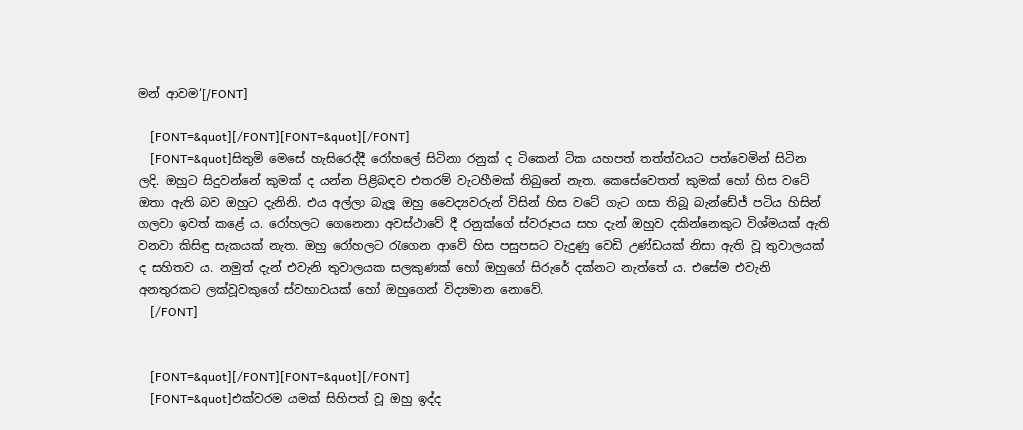මන් ආවම‘[/FONT]

    [FONT=&quot][/FONT][FONT=&quot][/FONT]
    [FONT=&quot]සිතුමි මෙසේ හැසිරෙද්දී රෝහලේ සිටිනා රනුක් ද ටිකෙන් ටික යහපත් තත්ත්වයට පත්වෙමින් සිටින ලදි. ඔහුට සිදුවන්නේ කුමක් ද යන්න පිළිබඳව එතරම් වැටහීමක් තිබුනේ නැත. කෙසේවෙතත් කුමක් හෝ හිස වටේ ඔතා ඇති බව ඔහුට දැනිනි. එය අල්ලා බැලූ ඔහු වෛද්‍යවරුන් විසින් හිස වටේ ගැට ගසා තිබූ බැන්ඩේජ් පටිය හිසින් ගලවා ඉවත් කළේ ය. රෝහලට ගෙනෙනා අවස්ථාවේ දී රනුක්ගේ ස්වරූපය සහ දැන් ඔහුව දකින්නෙකුට විශ්මයක් ඇති වනවා කිසිඳු සැකයක් නැත. ඔහු රෝහලට රැගෙන ආවේ හිස පසුපසට වැදුණු වෙඩි උණ්ඩයක් නිසා ඇති වූ තුවාලයක් ද සහිතව ය. නමුත් දැන් එවැනි තුවාලයක සලකුණක් හෝ ඔහුගේ සිරුරේ දක්නට නැත්තේ ය. එසේම එවැනි අනතුරකට ලක්වූවකුගේ ස්වභාවයක් හෝ ඔහුගෙන් විද්‍යමාන නොවේ.
    [/FONT]


    [FONT=&quot][/FONT][FONT=&quot][/FONT]
    [FONT=&quot]එක්වරම යමක් සිහිපත් වූ ඔහු ඉද්ද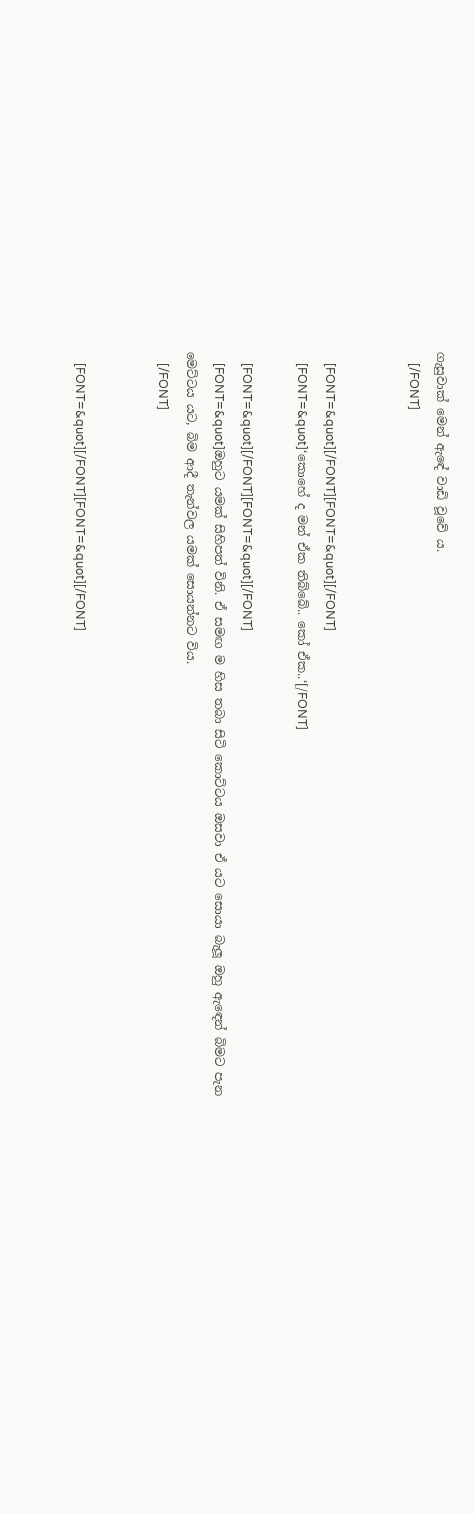ගැසුවාක් මෙන් ඇඳේ වාඩි වූවේ ය.
    [/FONT]


    [FONT=&quot][/FONT][FONT=&quot][/FONT]
    [FONT=&quot]‘කොහේ ද මන් ඒක තිබ්බේ.. කෝ ඒක..‘[/FONT]

    [FONT=&quot][/FONT][FONT=&quot][/FONT]
    [FONT=&quot]ඔහුට යමක් සිහිපත් විනි. ඒ සමඟ ම හිස තබා සිටි කොට්ටය ඔසවා ඒ යට සොයා බැලූ ඔහු ඇඳෙන් බිමට පැන මෙට්ටය යට, බිම ආදී තැන්වල යමක් සොයන්නට විය.
    [/FONT]


    [FONT=&quot][/FONT][FONT=&quot][/FONT]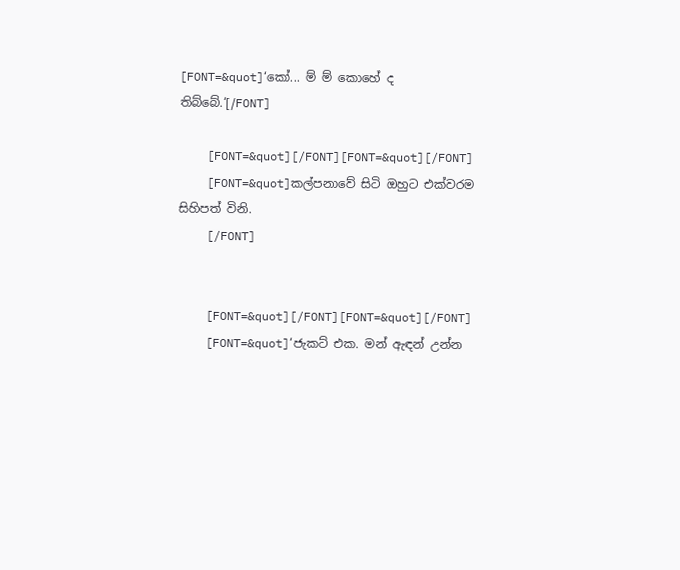[FONT=&quot]‘කෝ... ම් ම් කොහේ ද තිබ්බේ.‘[/FONT]

    [FONT=&quot][/FONT][FONT=&quot][/FONT]
    [FONT=&quot]කල්පනාවේ සිටි ඔහුට එක්වරම සිහිපත් විනි.
    [/FONT]


    [FONT=&quot][/FONT][FONT=&quot][/FONT]
    [FONT=&quot]‘ජැකට් එක. මන් ඇඳන් උන්න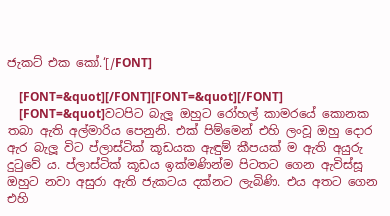ජැකට් එක කෝ.‘[/FONT]

    [FONT=&quot][/FONT][FONT=&quot][/FONT]
    [FONT=&quot]වටපිට බැලූ ඔහුට රෝහල් කාමරයේ කොනක තබා ඇති අල්මාරිය පෙනුනි. එක් පිම්මෙන් එහි ලංවූ ඔහු දොර ඇර බැලූ විට ප්ලාස්ටික් කූඩයක ඇඳුම් කීපයක් ම ඇති අයුරු දුටුවේ ය. ප්ලාස්ටික් කූඩය ඉක්මණින්ම පිටතට ගෙන ඇවිස්සූ ඔහුට නවා අසුරා ඇති ජැකටය දක්නට ලැබිණි. එය අතට ගෙන එහි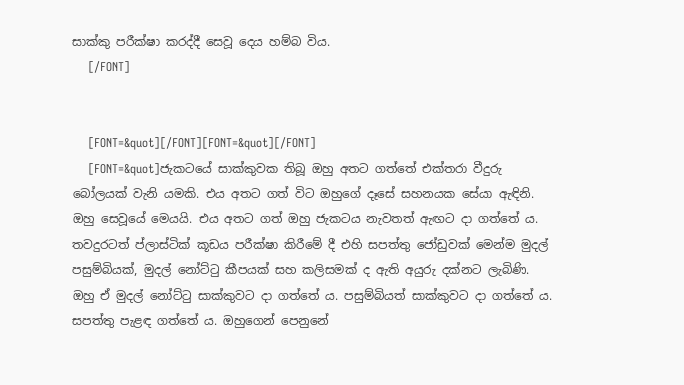සාක්කු පරීක්ෂා කරද්දී සෙවූ දෙය හම්බ විය.
    [/FONT]


    [FONT=&quot][/FONT][FONT=&quot][/FONT]
    [FONT=&quot]ජැකටයේ සාක්කුවක තිබූ ඔහු අතට ගත්තේ එක්තරා වීදුරු බෝලයක් වැනි යමකි. එය අතට ගත් විට ඔහුගේ දෑසේ සහනයක සේයා ඇඳිනි. ඔහු සෙවූයේ මෙයයි. එය අතට ගත් ඔහු ජැකටය නැවතත් ඇඟට දා ගත්තේ ය. තවදුරටත් ප්ලාස්ටික් කූඩය පරීක්ෂා කිරීමේ දී එහි සපත්තු ජෝඩුවක් මෙන්ම මුදල් පසුම්බියක්, මුදල් නෝට්ටු කීපයක් සහ කලිසමක් ද ඇති අයුරු දක්නට ලැබිණි. ඔහු ඒ මුදල් නෝට්ටු සාක්කුවට දා ගත්තේ ය. පසුම්බියත් සාක්කුවට දා ගත්තේ ය. සපත්තු පැළඳ ගත්තේ ය. ඔහුගෙන් පෙනුනේ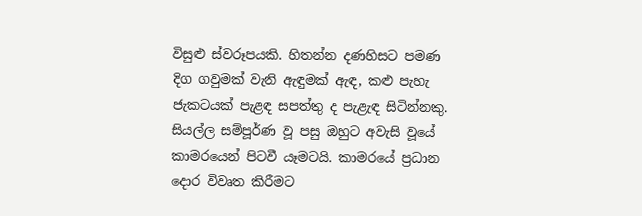විසුළු ස්වරූපයකි. හිතන්න දණහිසට පමණ දිග ගවුමක් වැනි ඇඳුමක් ඇඳ, කළු පැහැ ජැකටයක් පැළඳ සපත්තු ද පැළැඳ සිටින්නකු. සියල්ල සම්පූර්ණ වූ පසු ඔහුට අවැසි වූයේ කාමරයෙන් පිටවී යෑමටයි. කාමරයේ ප්‍රධාන දොර විවෘත කිරීමට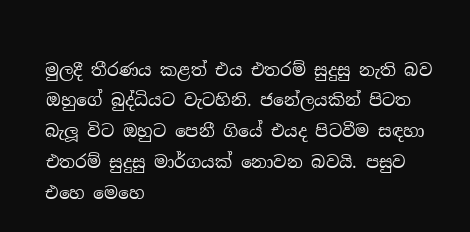මුලදී තීරණය කළත් එය එතරම් සුදුසු නැති බව ඔහුගේ බුද්ධියට වැටහිනි. ජනේලයකින් පිටත බැලූ විට ඔහුට පෙනී ගියේ එයද පිටවීම සඳහා එතරම් සුදුසු මාර්ගයක් නොවන බවයි. පසුව එහෙ මෙහෙ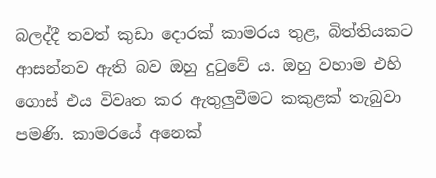බලද්දී තවත් කුඩා දොරක් කාමරය තුළ, බිත්තියකට ආසන්නව ඇති බව ඔහු දුටුවේ ය. ඔහු වහාම එහි ගොස් එය විවෘත කර ඇතුලුවීමට කකුළක් තැබුවා පමණි. කාමරයේ අනෙක්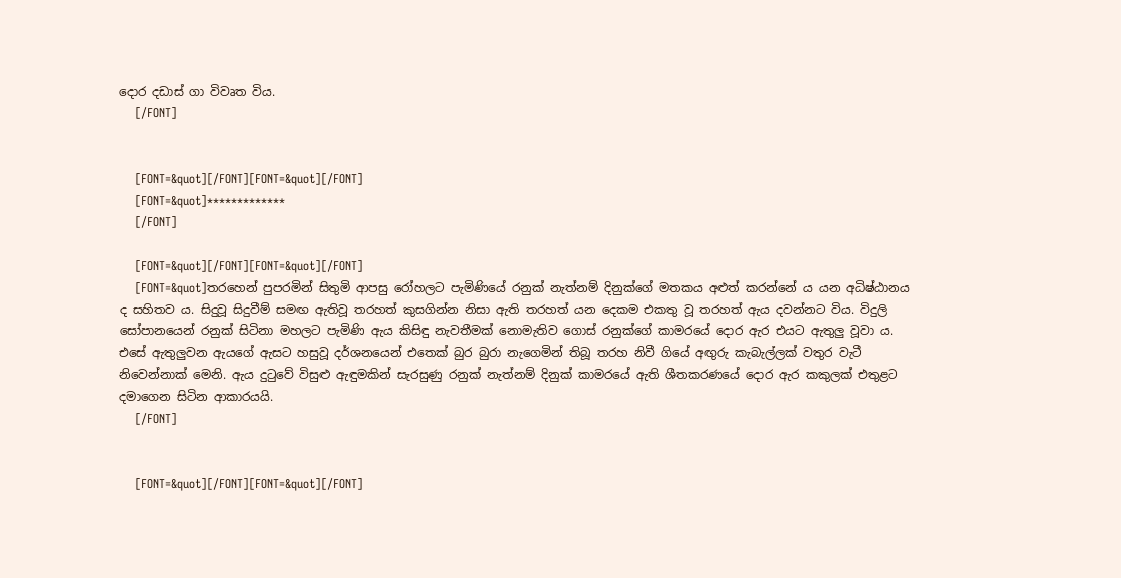දොර දඩාස් ගා විවෘත විය.
    [/FONT]


    [FONT=&quot][/FONT][FONT=&quot][/FONT]
    [FONT=&quot]*************
    [/FONT]

    [FONT=&quot][/FONT][FONT=&quot][/FONT]
    [FONT=&quot]තරහෙන් පුපරමින් සිතුමි ආපසු රෝහලට පැමිණියේ රනුක් නැත්නම් දිනුක්ගේ මතකය අළුත් කරන්නේ ය යන අධිෂ්ඨානය ද සහිතව ය. සිදුවූ සිදුවීම් සමඟ ඇතිවූ තරහත් කුසගින්න නිසා ඇති තරහත් යන දෙකම එකතු වූ තරහත් ඇය දවන්නට විය. විදුලි සෝපානයෙන් රනුක් සිටිනා මහලට පැමිණි ඇය කිසිඳු නැවතීමක් නොමැතිව ගොස් රනුක්ගේ කාමරයේ දොර ඇර එයට ඇතුලු වූවා ය. එසේ ඇතුලුවන ඇයගේ ඇසට හසුවූ දර්ශනයෙන් එතෙක් බුර බුරා නැගෙමින් තිබූ තරහ නිවී ගියේ අඟුරු කැබැල්ලක් වතුර වැටී නිවෙන්නාක් මෙනි. ඇය දුටුවේ විසුළු ඇඳුමකින් සැරසුණු රනුක් නැත්නම් දිනුක් කාමරයේ ඇති ශීතකරණයේ දොර ඇර කකුලක් එතුළට දමාගෙන සිටින ආකාරයයි.
    [/FONT]


    [FONT=&quot][/FONT][FONT=&quot][/FONT]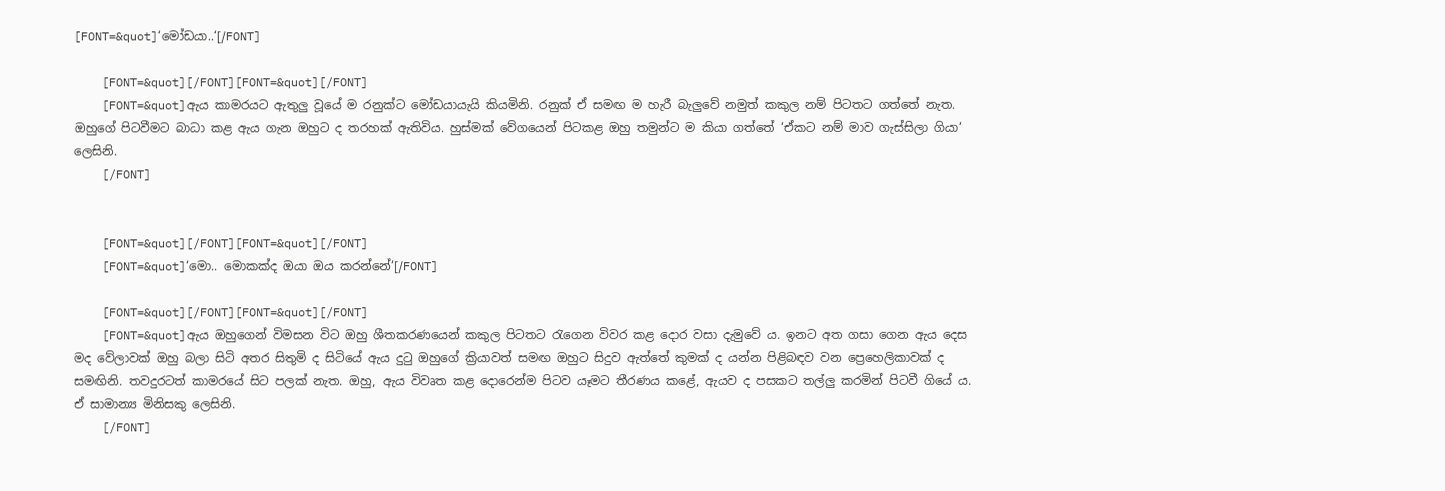[FONT=&quot]‘මෝඩයා..‘[/FONT]

    [FONT=&quot][/FONT][FONT=&quot][/FONT]
    [FONT=&quot]ඇය කාමරයට ඇතුලු වූයේ ම රනුක්ට මෝඩයායැයි කියමිනි. රනුක් ඒ සමඟ ම හැරී බැලුවේ නමුත් කකුල නම් පිටතට ගත්තේ නැත. ඔහුගේ පිටවීමට බාධා කළ ඇය ගැන ඔහුට ද තරහක් ඇතිවිය. හුස්මක් වේගයෙන් පිටකළ ඔහු තමුන්ට ම කියා ගත්තේ ‘ඒකට නම් මාව ගැස්සිලා ගියා‘ ලෙසිනි.
    [/FONT]


    [FONT=&quot][/FONT][FONT=&quot][/FONT]
    [FONT=&quot]‘මො.. මොකක්ද ඔයා ඔය කරන්නේ‘[/FONT]

    [FONT=&quot][/FONT][FONT=&quot][/FONT]
    [FONT=&quot]ඇය ඔහුගෙන් විමසන විට ඔහු ශීතකරණයෙන් කකුල පිටතට රැගෙන විවර කළ දොර වසා දැමුවේ ය. ඉනට අත ගසා ගෙන ඇය දෙස මද වේලාවක් ඔහු බලා සිටි අතර සිතුමි ද සිටියේ ඇය දුටු ඔහුගේ ක්‍රියාවත් සමඟ ඔහුට සිදුව ඇත්තේ කුමක් ද යන්න පිළිබඳව වන ප්‍රෙහෙලිකාවක් ද සමඟිනි. තවදුරටත් කාමරයේ සිට පලක් නැත. ඔහු, ඇය විවෘත කළ දොරෙන්ම පිටව යෑමට තීරණය කළේ, ඇයව ද පසකට තල්ලු කරමින් පිටවී ගියේ ය. ඒ සාමාන්‍ය මිනිසකු ලෙසිනි.
    [/FONT]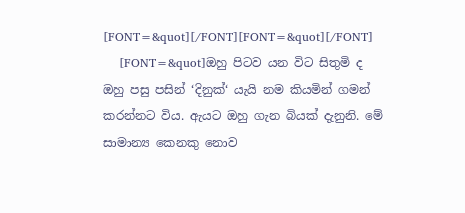[FONT=&quot][/FONT][FONT=&quot][/FONT]
    [FONT=&quot]ඔහු පිටව යන විට සිතුමි ද ඔහු පසු පසින් ‘දිනුක්‘ යැයි නම කියමින් ගමන් කරන්නට විය. ඇයට ඔහු ගැන බියක් දැනුනි. මේ සාමාන්‍ය කෙනකු නොව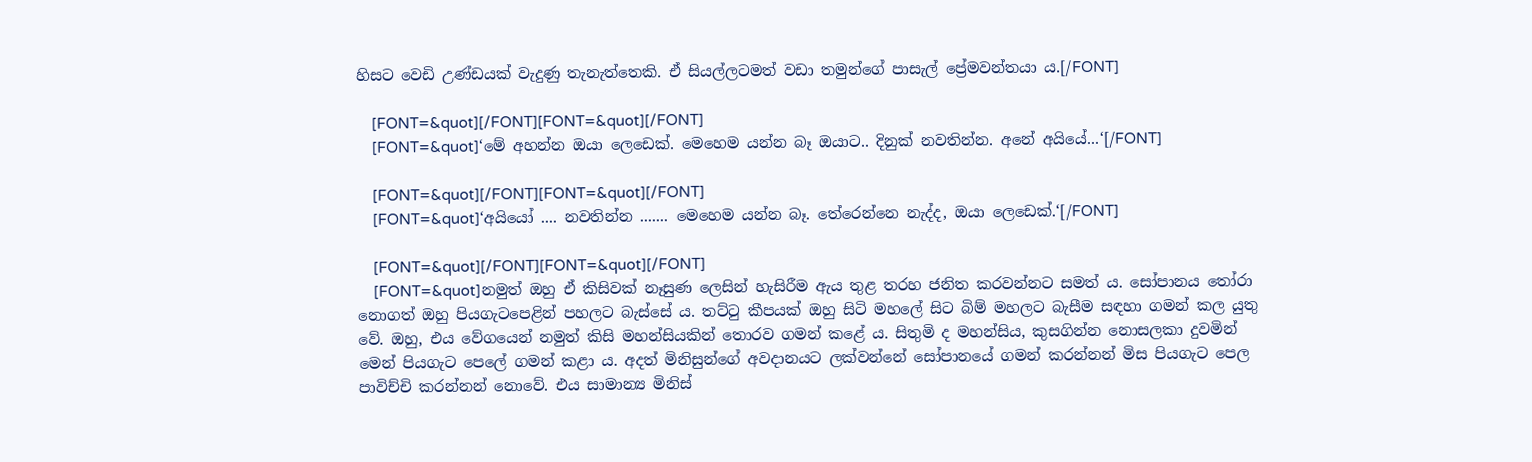හිසට වෙඩි උණ්ඩයක් වැදුණු තැනැත්තෙකි. ඒ සියල්ලටමත් වඩා තමුන්ගේ පාසැල් ප්‍රේමවන්තයා ය.[/FONT]

    [FONT=&quot][/FONT][FONT=&quot][/FONT]
    [FONT=&quot]‘මේ අහන්න ඔයා ලෙඩෙක්. මෙහෙම යන්න බෑ ඔයාට.. දිනුක් නවතින්න. අනේ අයියේ...‘[/FONT]

    [FONT=&quot][/FONT][FONT=&quot][/FONT]
    [FONT=&quot]‘අයියෝ .... නවතින්න ....... මෙහෙම යන්න බෑ. තේරෙන්නෙ නැද්ද, ඔයා ලෙඩෙක්.‘[/FONT]

    [FONT=&quot][/FONT][FONT=&quot][/FONT]
    [FONT=&quot]නමුත් ඔහු ඒ කිසිවක් නෑසුණ ලෙසින් හැසිරීම ඇය තුළ තරහ ජනිත කරවන්නට සමත් ය. සෝපානය තෝරා නොගත් ඔහු පියගැටපෙළින් පහලට බැස්සේ ය. තට්ටු කීපයක් ඔහු සිටි මහලේ සිට බිම් මහලට බැසීම සඳහා ගමන් කල යුතු වේ. ඔහු, එය වේගයෙන් නමුත් කිසි මහන්සියකින් තොරව ගමන් කළේ ය. සිතුමි ද මහන්සිය, කුසගින්න නොසලකා දුවමින් මෙන් පියගැට පෙලේ ගමන් කළා ය. අදත් මිනිසුන්ගේ අවදානයට ලක්වන්නේ සෝපානයේ ගමන් කරන්නන් මිස පියගැට පෙල පාවිච්චි කරන්නන් නොවේ. එය සාමාන්‍ය මිනිස්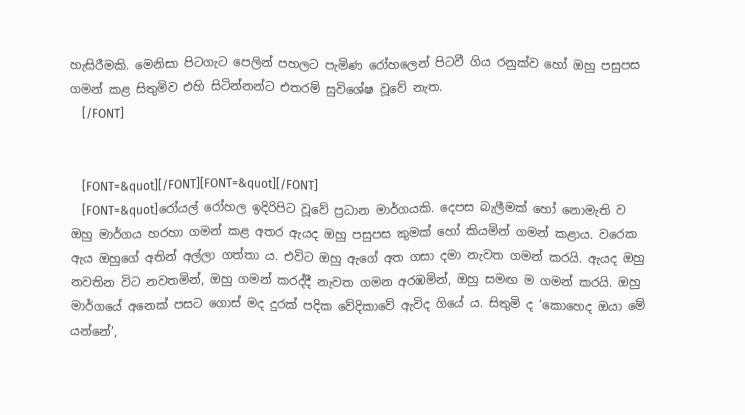හැසිරීමකි. මෙනිසා පිටගැට පෙලින් පහලට පැමිණ රෝහලෙන් පිටවී ගිය රනුක්ව හෝ ඔහු පසුපස ගමන් කළ සිතුමිව එහි සිටින්නන්ට එතරම් සුවිශේෂ වූවේ නැත.
    [/FONT]


    [FONT=&quot][/FONT][FONT=&quot][/FONT]
    [FONT=&quot]රෝයල් රෝහල ඉදිරිපිට වූවේ ප්‍රධාන මාර්ගයකි. දෙපස බැලීමක් හෝ නොමැති ව ඔහු මාර්ගය හරහා ගමන් කළ අතර ඇයද ඔහු පසුපස කුමක් හෝ කියමින් ගමන් කළාය. වරෙක ඇය ඔහුගේ අතින් අල්ලා ගත්තා ය. එවිට ඔහු ඇගේ අත ගසා දමා නැවත ගමන් කරයි. ඇයද ඔහු නවතින විට නවතමින්, ඔහු ගමන් කරද්දී නැවත ගමන අරඹමින්, ඔහු සමඟ ම ගමන් කරයි. ඔහු මාර්ගයේ අනෙක් පසට ගොස් මද දුරක් පදික වේදිකාවේ ඇවිද ගියේ ය. සිතුමි ද ‘කොහෙද ඔයා මේ යන්නේ‘,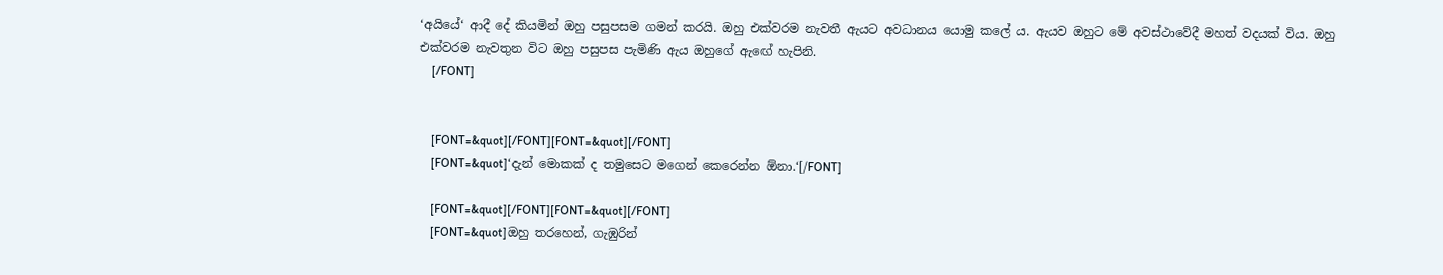‘අයියේ‘ ආදී දේ කියමින් ඔහු පසුපසම ගමන් කරයි. ඔහු එක්වරම නැවතී ඇයට අවධානය යොමු කලේ ය. ඇයව ඔහුට මේ අවස්ථාවේදී මහත් වදයක් විය. ඔහු එක්වරම නැවතුන විට ඔහු පසුපස පැමිණි ඇය ඔහුගේ ඇඟේ හැපිනි.
    [/FONT]


    [FONT=&quot][/FONT][FONT=&quot][/FONT]
    [FONT=&quot]‘දැන් මොකක් ද තමුසෙට මගෙන් කෙරෙන්න ඕනා.‘[/FONT]

    [FONT=&quot][/FONT][FONT=&quot][/FONT]
    [FONT=&quot]ඔහු තරහෙන්, ගැඹුරින්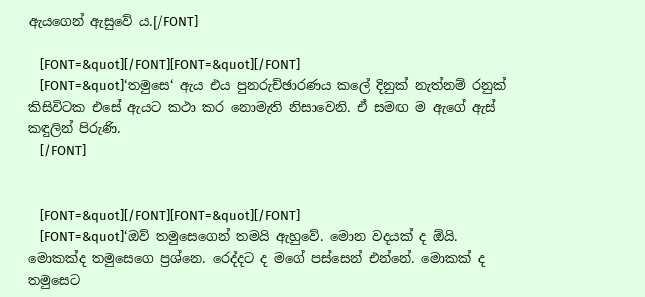ඇයගෙන් ඇසුවේ ය.[/FONT]

    [FONT=&quot][/FONT][FONT=&quot][/FONT]
    [FONT=&quot]‘තමුසෙ‘ ඇය එය පුනරුච්ඡාරණය කලේ දිනුක් නැත්නම් රනුක් කිසිවිටක එසේ ඇයට කථා කර නොමැති නිසාවෙනි. ඒ සමඟ ම ඇගේ ඇස් කඳුලින් පිරුණි.
    [/FONT]


    [FONT=&quot][/FONT][FONT=&quot][/FONT]
    [FONT=&quot]‘ඔව් තමුසෙගෙන් තමයි ඇහුවේ. මොන වදයක් ද ඕයි. මොකක්ද තමුසෙගෙ ප්‍රශ්නෙ. රෙද්දට ද මගේ පස්සෙන් එන්නේ. මොකක් ද තමුසෙට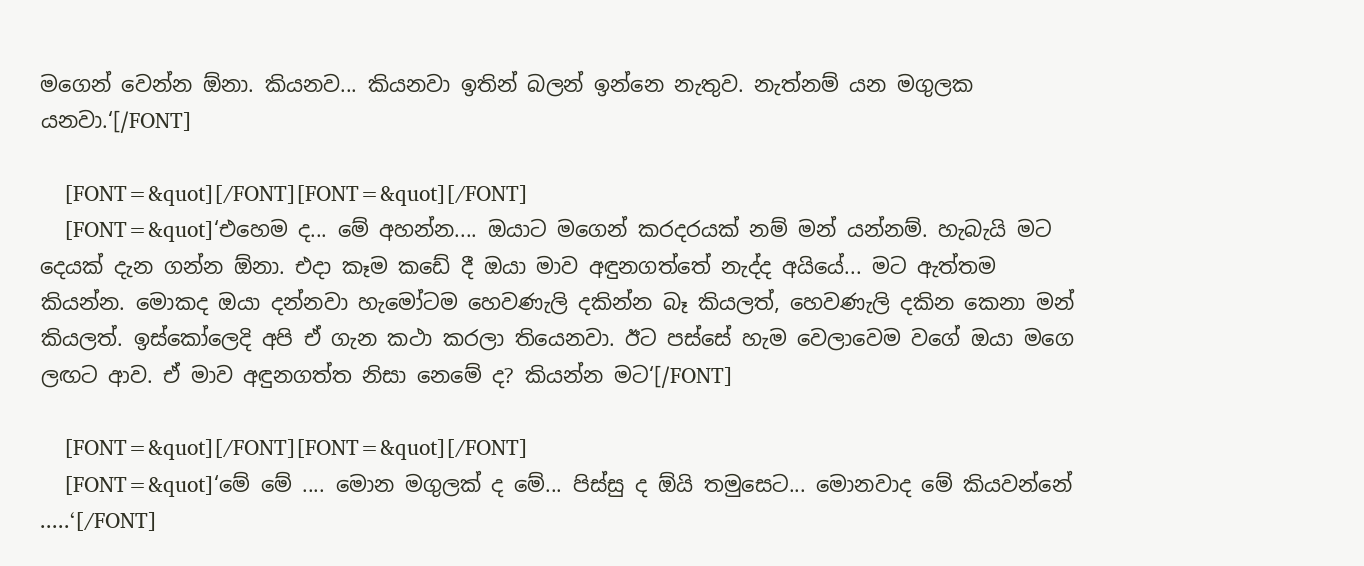මගෙන් වෙන්න ඕනා. කියනව... කියනවා ඉතින් බලන් ඉන්නෙ නැතුව. නැත්නම් යන මගුලක යනවා.‘[/FONT]

    [FONT=&quot][/FONT][FONT=&quot][/FONT]
    [FONT=&quot]‘එහෙම ද... මේ අහන්න.... ඔයාට මගෙන් කරදරයක් නම් මන් යන්නම්. හැබැයි මට දෙයක් දැන ගන්න ඕනා. එදා කෑම කඩේ දී ඔයා මාව අඳුනගත්තේ නැද්ද අයියේ... මට ඇත්තම කියන්න. මොකද ඔයා දන්නවා හැමෝටම හෙවණැලි දකින්න බෑ කියලත්, හෙවණැලි දකින කෙනා මන් කියලත්. ඉස්කෝලෙදි අපි ඒ ගැන කථා කරලා තියෙනවා. ඊට පස්සේ හැම වෙලාවෙම වගේ ඔයා මගෙ ලඟට ආව. ඒ මාව අඳුනගත්ත නිසා නෙමේ ද? කියන්න මට‘[/FONT]

    [FONT=&quot][/FONT][FONT=&quot][/FONT]
    [FONT=&quot]‘මේ මේ .... මොන මගුලක් ද මේ... පිස්සු ද ඕයි තමුසෙට... මොනවාද මේ කියවන්නේ .....‘[/FONT]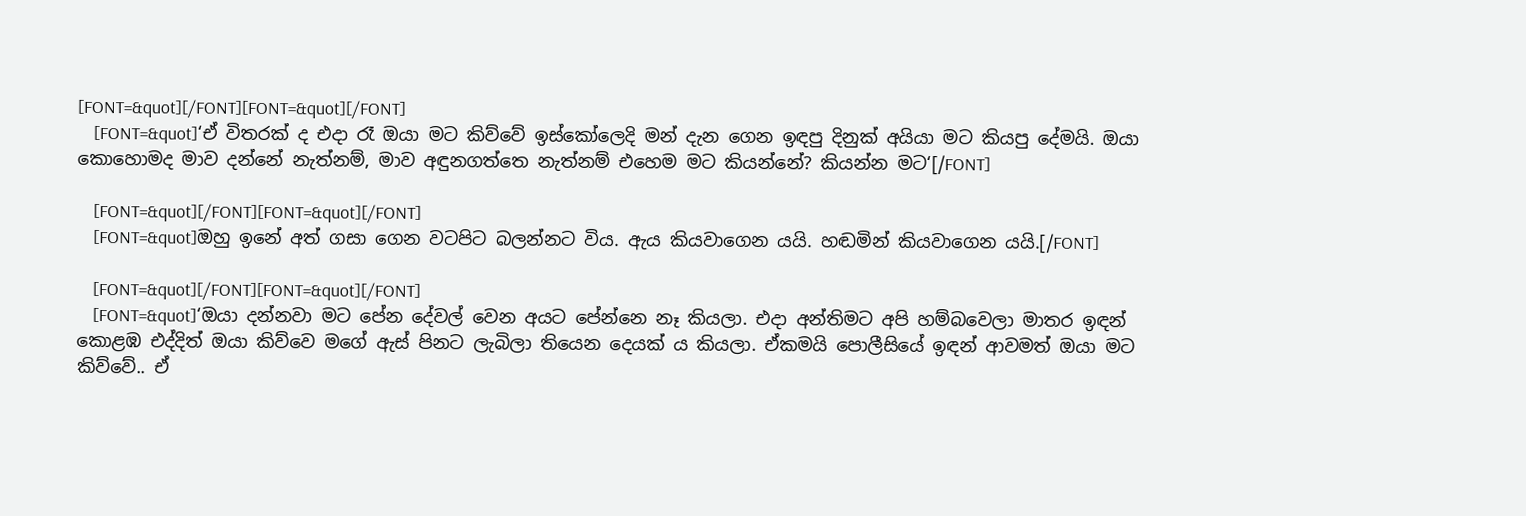[FONT=&quot][/FONT][FONT=&quot][/FONT]
    [FONT=&quot]‘ඒ විතරක් ද එදා රෑ ඔයා මට කිව්වේ ඉස්කෝලෙදි මන් දැන ගෙන ඉඳපු දිනුක් අයියා මට කියපු දේමයි. ඔයා කොහොමද මාව දන්නේ නැත්නම්, මාව අඳුනගත්තෙ නැත්නම් එහෙම මට කියන්නේ? කියන්න මට‘[/FONT]

    [FONT=&quot][/FONT][FONT=&quot][/FONT]
    [FONT=&quot]ඔහු ඉනේ අත් ගසා ගෙන වටපිට බලන්නට විය. ඇය කියවාගෙන යයි. හඬමින් කියවාගෙන යයි.[/FONT]

    [FONT=&quot][/FONT][FONT=&quot][/FONT]
    [FONT=&quot]‘ඔයා දන්නවා මට පේන දේවල් වෙන අයට පේන්නෙ නෑ කියලා. එදා අන්තිමට අපි හම්බවෙලා මාතර ඉඳන් කොළඹ එද්දිත් ඔයා කිව්වෙ මගේ ඇස් පිනට ලැබිලා තියෙන දෙයක් ය කියලා. ඒකමයි පොලීසියේ ඉඳන් ආවමත් ඔයා මට කිව්වේ.. ඒ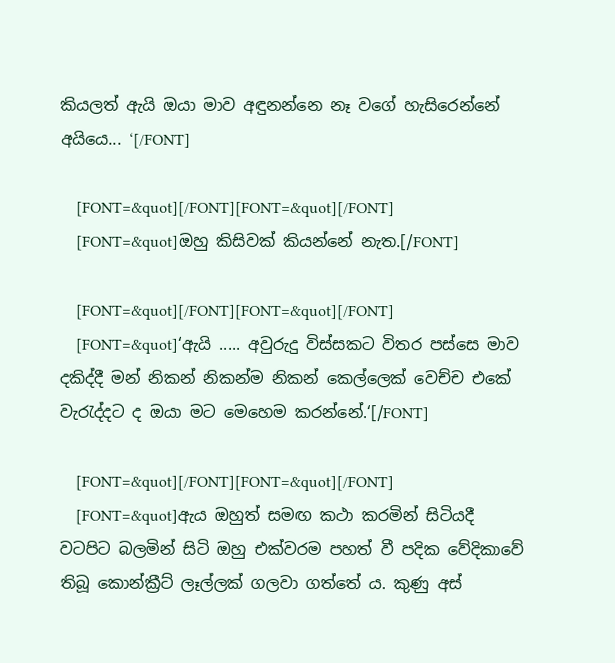කියලත් ඇයි ඔයා මාව අඳුනන්නෙ නෑ වගේ හැසිරෙන්නේ අයියෙ... ‘[/FONT]

    [FONT=&quot][/FONT][FONT=&quot][/FONT]
    [FONT=&quot]ඔහු කිසිවක් කියන්නේ නැත.[/FONT]

    [FONT=&quot][/FONT][FONT=&quot][/FONT]
    [FONT=&quot]‘ඇයි ..... අවුරුදු විස්සකට විතර පස්සෙ මාව දකිද්දී මන් නිකන් නිකන්ම නිකන් කෙල්ලෙක් වෙච්ච එකේ වැරැද්දට ද ඔයා මට මෙහෙම කරන්නේ.‘[/FONT]

    [FONT=&quot][/FONT][FONT=&quot][/FONT]
    [FONT=&quot]ඇය ඔහුත් සමඟ කථා කරමින් සිටියදී වටපිට බලමින් සිටි ඔහු එක්වරම පහත් වී පදික වේදිකාවේ තිබූ කොන්ක්‍රීට් ලෑල්ලක් ගලවා ගත්තේ ය. කුණු අස්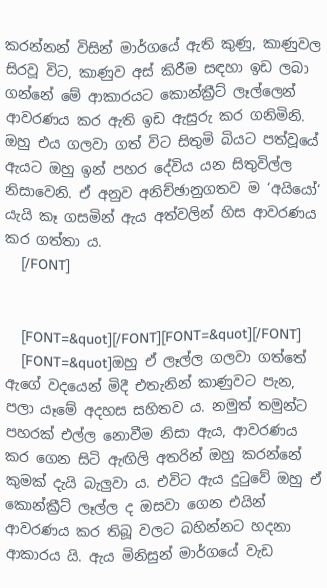කරන්නන් විසින් මාර්ගයේ ඇති කුණු, කාණුවල සිරවූ විට, කාණුව අස් කිරීම සඳහා ඉඩ ලබා ගන්නේ මේ ආකාරයට කොන්ක්‍රීට් ලෑල්ලෙන් ආවරණය කර ඇති ඉඩ ඇසුරු කර ගනිමිනි. ඔහු එය ගලවා ගත් විට සිතුමි බියට පත්වූයේ ඇයට ඔහු ඉන් පහර දේවිය යන සිතුවිල්ල නිසාවෙනි. ඒ අනුව අනිච්ඡානුගතව ම ‘අයියෝ‘ යැයි කෑ ගසමින් ඇය අත්වලින් හිස ආවරණය කර ගත්තා ය.
    [/FONT]


    [FONT=&quot][/FONT][FONT=&quot][/FONT]
    [FONT=&quot]ඔහු ඒ ලෑල්ල ගලවා ගත්තේ ඇගේ වදයෙන් මිදී එතැනින් කාණුවට පැන, පලා යෑමේ අදහස සහිතව ය. නමුත් තමුන්ට පහරක් එල්ල නොවීම නිසා ඇය, ආවරණය කර ගෙන සිටි ඇඟිලි අතරින් ඔහු කරන්නේ කුමක් දැයි බැලුවා ය. එවිට ඇය දුටුවේ ඔහු ඒ කොන්ක්‍රීට් ලෑල්ල ද ඔසවා ගෙන එයින් ආවරණය කර තිබූ වලට බහින්නට හදනා ආකාරය යි. ඇය මිනිසුන් මාර්ගයේ වැඩ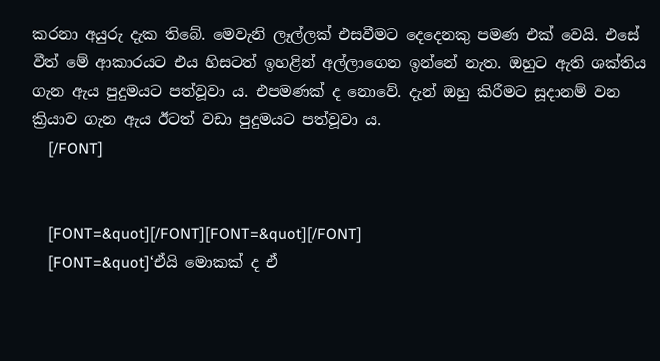කරනා අයුරු දැක තිබේ. මෙවැනි ලෑල්ලක් එසවීමට දෙදෙනකු පමණ එක් වෙයි. එසේ වීත් මේ ආකාරයට එය හිසටත් ඉහළින් අල්ලාගෙන ඉන්නේ නැත. ඔහුට ඇති ශක්තිය ගැන ඇය පුදුමයට පත්වූවා ය. එපමණක් ද නොවේ. දැන් ඔහු කිරීමට සූදානම් වන ක්‍රියාව ගැන ඇය ඊටත් වඩා පුදුමයට පත්වූවා ය.
    [/FONT]


    [FONT=&quot][/FONT][FONT=&quot][/FONT]
    [FONT=&quot]‘ඒයි මොකක් ද ඒ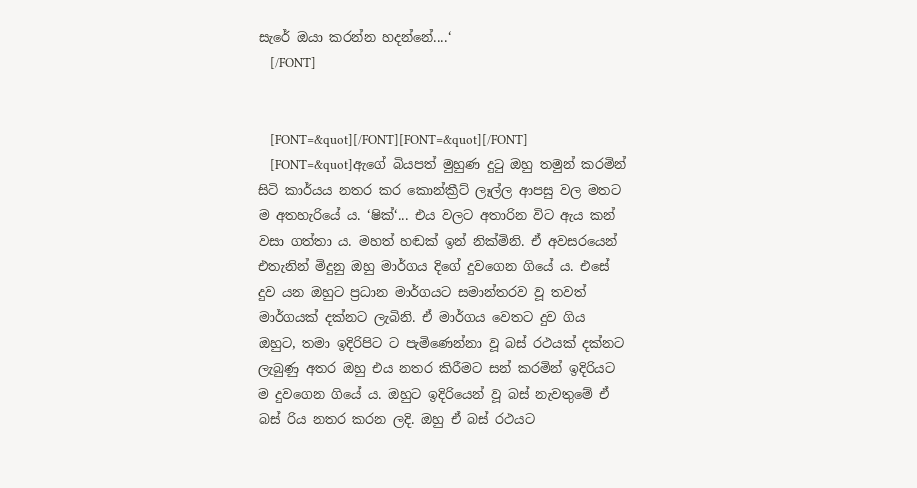සැරේ ඔයා කරන්න හදන්නේ....‘
    [/FONT]


    [FONT=&quot][/FONT][FONT=&quot][/FONT]
    [FONT=&quot]ඇගේ බියපත් මුහුණ දුටු ඔහු තමුන් කරමින් සිටි කාර්යය නතර කර කොන්ක්‍රීට් ලෑල්ල ආපසු වල මතට ම අතහැරියේ ය. ‘ෂික්‘... එය වලට අතාරින විට ඇය කන් වසා ගත්තා ය. මහත් හඬක් ඉන් නික්මිනි. ඒ අවසරයෙන් එතැනින් මිදුනු ඔහු මාර්ගය දිගේ දුවගෙන ගියේ ය. එසේ දුව යන ඔහුට ප්‍රධාන මාර්ගයට සමාන්තරව වූ තවත් මාර්ගයක් දක්නට ලැබිනි. ඒ මාර්ගය වෙතට දුව ගිය ඔහුට, තමා ඉදිරිපිට ට පැමිණෙන්නා වූ බස් රථයක් දක්නට ලැබුණු අතර ඔහු එය නතර කිරීමට සන් කරමින් ඉදිරියට ම දුවගෙන ගියේ ය. ඔහුට ඉදිරියෙන් වූ බස් නැවතුමේ ඒ බස් රිය නතර කරන ලදි. ඔහු ඒ බස් රථයට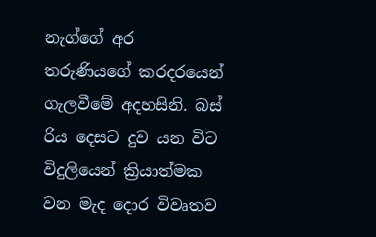නැග්ගේ අර තරුණියගේ කරදරයෙන් ගැලවීමේ අදහසිනි. බස් රිය දෙසට දුව යන විට විදුලියෙන් ක්‍රියාත්මක වන මැද දොර විවෘතව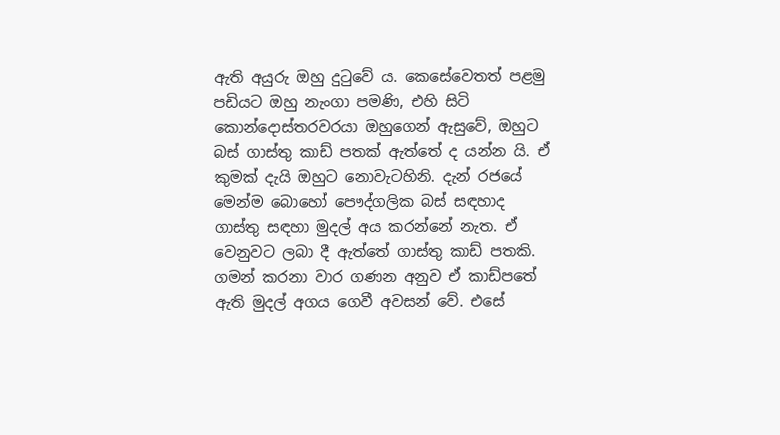ඇති අයුරු ඔහු දුටුවේ ය. කෙසේවෙතත් පළමු පඩියට ඔහු නැංගා පමණි, එහි සිටි කොන්දොස්තරවරයා ඔහුගෙන් ඇසුවේ, ඔහුට බස් ගාස්තු කාඩ් පතක් ඇත්තේ ද යන්න යි. ඒ කුමක් දැයි ඔහුට නොවැටහිනි. දැන් රජයේ මෙන්ම බොහෝ පෞද්ගලික බස් සඳහාද ගාස්තු සඳහා මුදල් අය කරන්නේ නැත. ඒ වෙනුවට ලබා දී ඇත්තේ ගාස්තු කාඩ් පතකි. ගමන් කරනා වාර ගණන අනුව ඒ කාඩ්පතේ ඇති මුදල් අගය ගෙවී අවසන් වේ. එසේ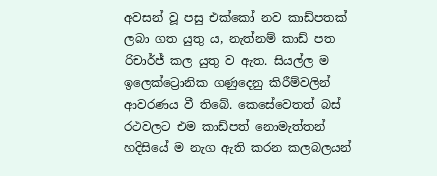අවසන් වූ පසු එක්කෝ නව කාඩ්පතක් ලබා ගත යුතු ය, නැත්නම් කාඩ් පත රිචාර්ජ් කල යුතු ව ඇත. සියල්ල ම ඉලෙක්ට්‍රොනික ගණුදෙනු කිරීම්වලින් ආවරණය වී තිබේ. කෙසේවෙතත් බස් රථවලට එම කාඩ්පත් නොමැත්තන් හදිසියේ ම නැග ඇති කරන කලබලයන්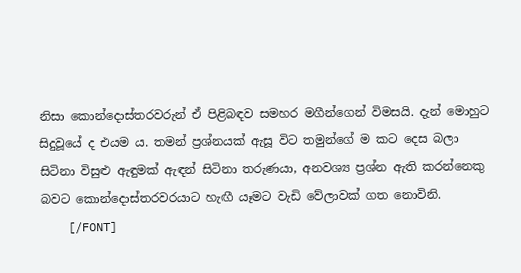නිසා කොන්දොස්තරවරුන් ඒ පිළිබඳව සමහර මගීන්ගෙන් විමසයි. දැන් මොහුට සිදුවූයේ ද එයම ය. තමන් ප්‍රශ්නයක් ඇසූ විට තමුන්ගේ ම කට දෙස බලා සිටිනා විසුළු ඇඳුමක් ඇඳන් සිටිනා තරුණයා, අනවශ්‍ය ප්‍රශ්න ඇති කරන්නෙකු බවට කොන්දොස්තරවරයාට හැඟී යෑමට වැඩි වේලාවක් ගත නොවිනි.
    [/FONT]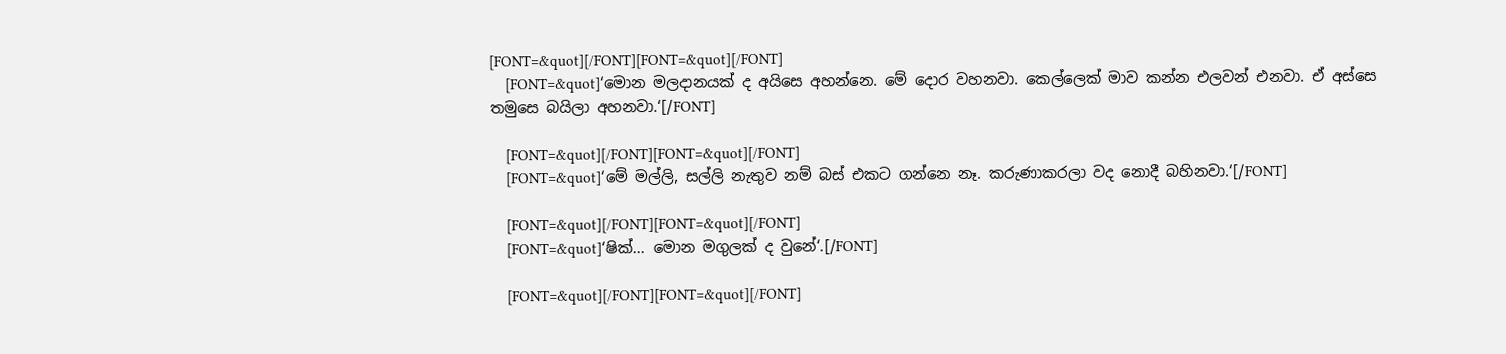[FONT=&quot][/FONT][FONT=&quot][/FONT]
    [FONT=&quot]‘මොන මලදානයක් ද අයිසෙ අහන්නෙ. මේ දොර වහනවා. කෙල්ලෙක් මාව කන්න එලවන් එනවා. ඒ අස්සෙ තමුසෙ බයිලා අහනවා.‘[/FONT]

    [FONT=&quot][/FONT][FONT=&quot][/FONT]
    [FONT=&quot]‘මේ මල්ලි, සල්ලි නැතුව නම් බස් එකට ගන්නෙ නෑ. කරුණාකරලා වද නොදී බහිනවා.‘[/FONT]

    [FONT=&quot][/FONT][FONT=&quot][/FONT]
    [FONT=&quot]‘ෂික්... මොන මගුලක් ද වුනේ‘.[/FONT]

    [FONT=&quot][/FONT][FONT=&quot][/FONT]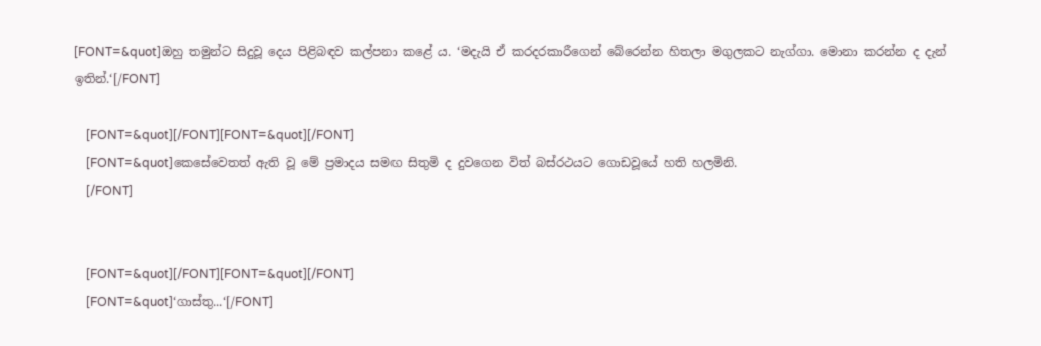[FONT=&quot]ඔහු තමුන්ට සිදුවූ දෙය පිළිබඳව කල්පනා කළේ ය. ‘මදැයි ඒ කරදරකාරීගෙන් බේරෙන්න හිතලා මගුලකට නැග්ගා. මොනා කරන්න ද දැන් ඉතින්.‘[/FONT]

    [FONT=&quot][/FONT][FONT=&quot][/FONT]
    [FONT=&quot]කෙසේවෙතත් ඇති වූ මේ ප්‍රමාදය සමඟ සිතුමි ද දුවගෙන විත් බස්රථයට ගොඩවූයේ හති හලමිනි.
    [/FONT]


    [FONT=&quot][/FONT][FONT=&quot][/FONT]
    [FONT=&quot]‘ගාස්තු...‘[/FONT]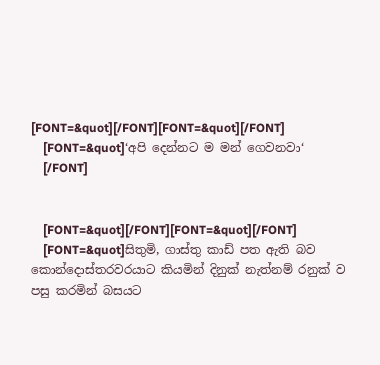[FONT=&quot][/FONT][FONT=&quot][/FONT]
    [FONT=&quot]‘අපි දෙන්නට ම මන් ගෙවනවා‘
    [/FONT]


    [FONT=&quot][/FONT][FONT=&quot][/FONT]
    [FONT=&quot]සිතුමි, ගාස්තු කාඩ් පත ඇති බව කොන්දොස්තරවරයාට කියමින් දිනුක් නැත්නම් රනුක් ව පසු කරමින් බසයට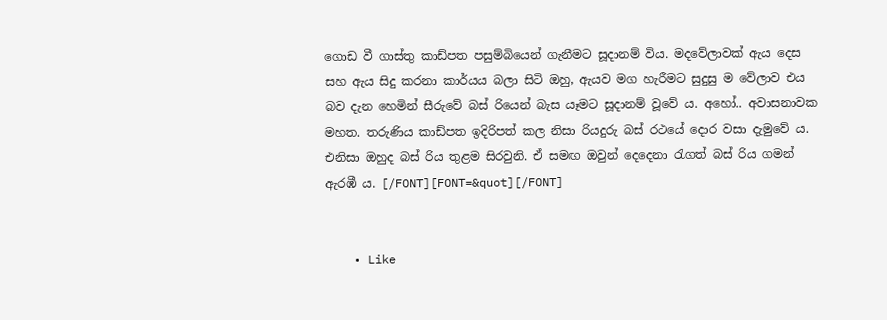ගොඩ වී ගාස්තු කාඩ්පත පසුම්බියෙන් ගැනීමට සූදානම් විය. මදවේලාවක් ඇය දෙස සහ ඇය සිදු කරනා කාර්යය බලා සිටි ඔහු, ඇයව මග හැරීමට සුදුසු ම වේලාව එය බව දැන හෙමින් සීරුවේ බස් රියෙන් බැස යෑමට සූදානම් වූවේ ය. අහෝ.. අවාසනාවක මහත. තරුණිය කාඩ්පත ඉදිරිපත් කල නිසා රියදුරු බස් රථයේ දොර වසා දැමුවේ ය. එනිසා ඔහුද බස් රිය තුළම සිරවුනි. ඒ සමඟ ඔවුන් දෙදෙනා රැගත් බස් රිය ගමන් ඇරඹී ය. [/FONT][FONT=&quot][/FONT]


    • Like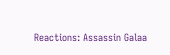Reactions: Assassin Galaa